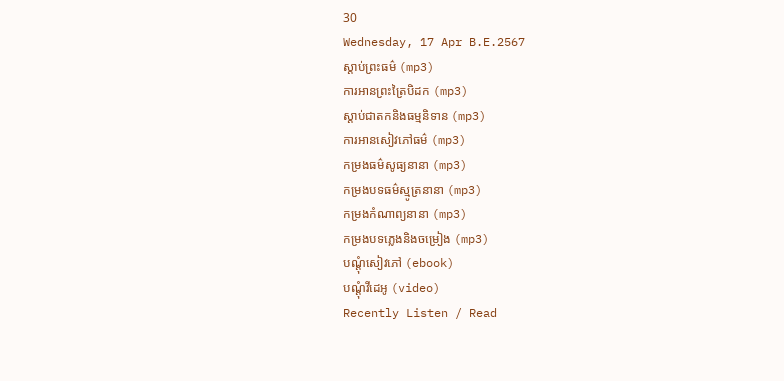30
Wednesday, 17 Apr B.E.2567
ស្តាប់ព្រះធម៌ (mp3)
ការអានព្រះត្រៃបិដក (mp3)
ស្តាប់ជាតកនិងធម្មនិទាន (mp3)
ការអានសៀវភៅធម៌ (mp3)
កម្រងធម៌សូធ្យនានា (mp3)
កម្រងបទធម៌ស្មូត្រនានា (mp3)
កម្រងកំណាព្យនានា (mp3)
កម្រងបទភ្លេងនិងចម្រៀង (mp3)
បណ្តុំសៀវភៅ (ebook)
បណ្តុំវីដេអូ (video)
Recently Listen / Read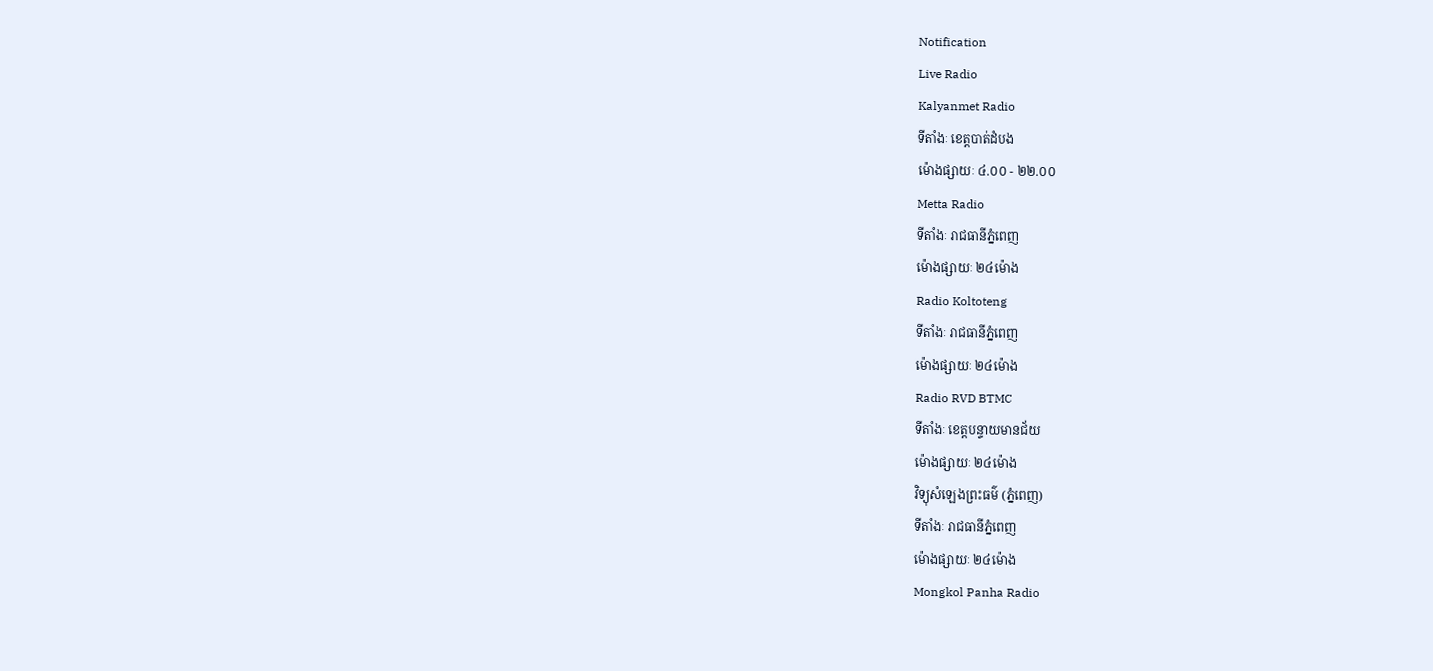Notification
Live Radio
Kalyanmet Radio
ទីតាំងៈ ខេត្តបាត់ដំបង
ម៉ោងផ្សាយៈ ៤.០០ - ២២.០០
Metta Radio
ទីតាំងៈ រាជធានីភ្នំពេញ
ម៉ោងផ្សាយៈ ២៤ម៉ោង
Radio Koltoteng
ទីតាំងៈ រាជធានីភ្នំពេញ
ម៉ោងផ្សាយៈ ២៤ម៉ោង
Radio RVD BTMC
ទីតាំងៈ ខេត្តបន្ទាយមានជ័យ
ម៉ោងផ្សាយៈ ២៤ម៉ោង
វិទ្យុសំឡេងព្រះធម៌ (ភ្នំពេញ)
ទីតាំងៈ រាជធានីភ្នំពេញ
ម៉ោងផ្សាយៈ ២៤ម៉ោង
Mongkol Panha Radio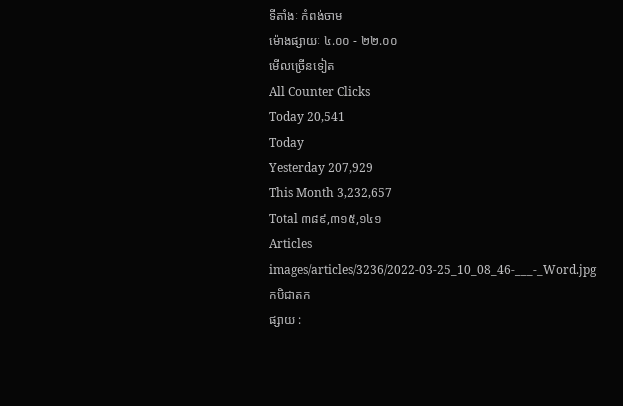ទីតាំងៈ កំពង់ចាម
ម៉ោងផ្សាយៈ ៤.០០ - ២២.០០
មើលច្រើនទៀត
All Counter Clicks
Today 20,541
Today
Yesterday 207,929
This Month 3,232,657
Total ៣៨៩,៣១៥,១៤១
Articles
images/articles/3236/2022-03-25_10_08_46-___-_Word.jpg
កបិជាតក
ផ្សាយ :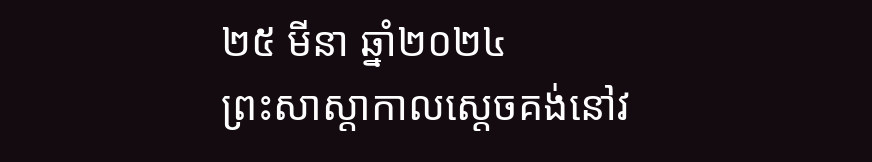២៥ មីនា ឆ្នាំ២០២៤
ព្រះសាស្ដាកាលស្ដេចគង់នៅវ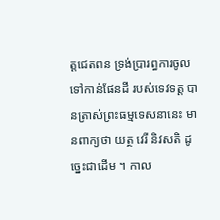ត្តជេតពន ទ្រង់ប្រារព្ធការចូលទៅកាន់ផែនដី របស់ទេវទត្ត បានត្រាស់ព្រះធម្មទេសនានេះ មានពាក្យថា យត្ថ វេរី និវសតិ ដូច្នេះជាដើម ។ កាល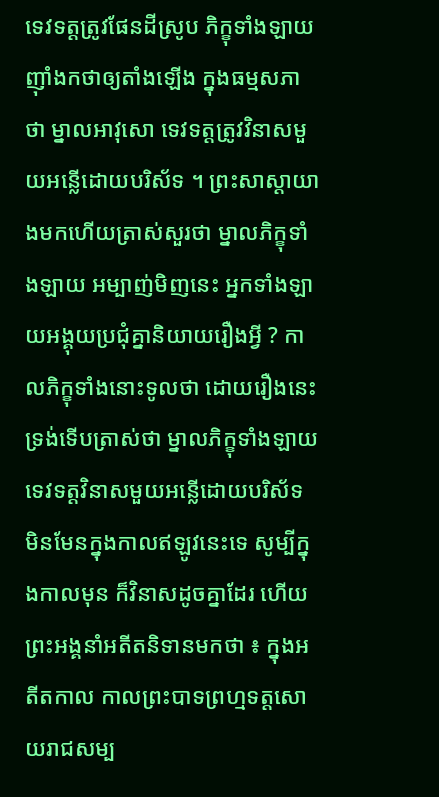ទេវទត្តត្រូវផែនដីស្រូប ភិក្ខុទាំងឡាយញ៉ាំងកថាឲ្យតាំងឡើង ក្នុងធម្មសភាថា ម្នាលអាវុសោ ទេវទត្តត្រូវវិនាសមួយអន្លើដោយបរិស័ទ ។ ព្រះសាស្ដាយាងមកហើយត្រាស់សួរថា ម្នាលភិក្ខុទាំងឡាយ អម្បាញ់មិញនេះ អ្នកទាំងឡាយអង្គុយប្រជុំគ្នានិយាយរឿងអ្វី ? កាលភិក្ខុទាំងនោះទូលថា ដោយរឿងនេះ ទ្រង់ទើបត្រាស់ថា ម្នាលភិក្ខុទាំងឡាយ ទេវទត្តវិនាសមួយអន្លើដោយបរិស័ទ មិនមែនក្នុងកាលឥឡូវនេះទេ សូម្បីក្នុងកាលមុន ក៏វិនាសដូចគ្នាដែរ ហើយព្រះអង្គនាំអតីតនិទានមកថា ៖ ក្នុងអតីតកាល កាលព្រះបាទព្រហ្មទត្តសោយរាជសម្ប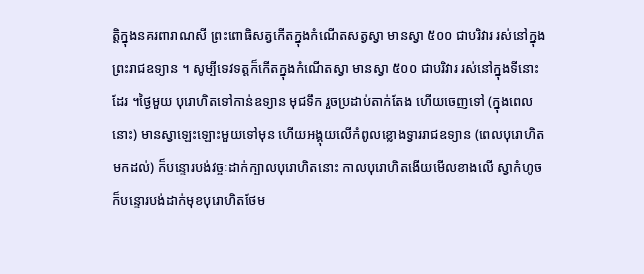ត្តិក្នុងនគរពារាណសី ព្រះពោធិសត្វកើតក្នុងកំណើតសត្វស្វា មានស្វា ៥០០ ជាបរិវារ រស់នៅក្នុងព្រះរាជឧទ្យាន ។ សូម្បីទេវទត្តក៏កើតក្នុងកំណើតស្វា មានស្វា ៥០០ ជាបរិវារ រស់នៅក្នុងទីនោះដែរ ។ថ្ងៃមួយ បុរោហិតទៅកាន់ឧទ្យាន មុជទឹក រួចប្រដាប់តាក់តែង ហើយចេញទៅ (ក្នុងពេលនោះ) មានស្វាឡេះឡោះមួយទៅមុន ហើយអង្គុយលើកំពូលខ្លោងទ្វាររាជឧទ្យាន (ពេលបុរោហិតមកដល់) ក៏បន្ទោរបង់វច្ចៈដាក់ក្បាលបុរោហិតនោះ កាលបុរោហិតងើយមើលខាងលើ ស្វាកំហូចក៏បន្ទោរបង់ដាក់មុខបុរោហិតថែម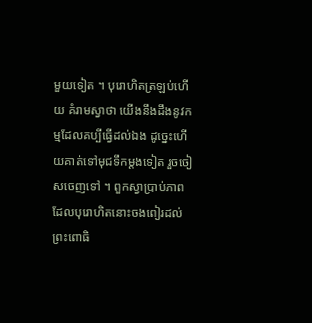មួយទៀត ។ បុរោហិតត្រឡប់ហើយ គំរាមស្វាថា យើងនឹងដឹងនូវកម្មដែលគប្បីធ្វើដល់ឯង ដូច្នេះហើយគាត់ទៅមុជទឹកម្ដងទៀត រួចចៀសចេញទៅ ។ ពួកស្វាប្រាប់ភាពដែលបុរោហិតនោះចងពៀរដល់ព្រះពោធិ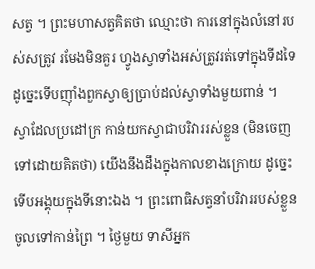សត្វ ។ ព្រះមហាសត្វគិតថា ឈ្មោះថា ការនៅក្នុងលំនៅរបស់សត្រូវ រមែងមិនគួរ ហ្វូងស្វាទាំងអស់ត្រូវរត់ទៅក្នុងទីដទៃ ដូច្នេះទើបញ៉ាំងពួកស្វាឲ្យប្រាប់ដល់ស្វាទាំងមួយពាន់ ។ ស្វាដែលប្រដៅក្រ កាន់យកស្វាជាបរិវាររស់ខ្លួន (មិនចេញទៅដោយគិតថា) យើងនឹងដឹងក្នុងកាលខាងក្រោយ ដូច្នេះទើបអង្គុយក្នុងទីនោះឯង ។ ព្រះពោធិសត្វនាំបរិវាររបស់ខ្លួនចូលទៅកាន់ព្រៃ ។ ថ្ងៃមួយ ទាសីអ្នក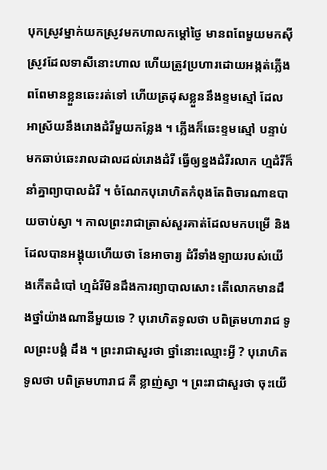បុកស្រូវម្នាក់យកស្រូវមកហាលកម្ដៅថ្ងៃ មានពពែមួយមកស៊ីស្រូវដែលទាសីនោះហាល ហើយត្រូវប្រហារដោយអង្កត់ភ្លើង ពពែមានខ្លួនឆេះរត់ទៅ ហើយត្រដុសខ្លួននឹងខ្ទមស្មៅ ដែលអាស្រ័យនឹងរោងដំរីមួយកន្លែង ។ ភ្លើងក៏ឆេះខ្ទមស្មៅ បន្ទាប់មកឆាប់ឆេះរាលដាលដល់រោងដំរី ធ្វើឲ្យខ្នងដំរីរលាក ហ្មដំរីក៏នាំគ្នាព្យាបាលដំរី ។ ចំណែកបុរោហិតកំពុងតែពិចារណាឧបាយចាប់ស្វា ។ កាលព្រះរាជាត្រាស់សួរគាត់ដែលមកបម្រើ និងដែលបានអង្គុយហើយថា នែអាចារ្យ ដំរីទាំងឡាយរបស់យើងកើតដំបៅ ហ្មដំរីមិនដឹងការព្យាបាលសោះ តើលោកមានដឹងថ្នាំយ៉ាងណានីមួយទេ ? បុរោហិតទូលថា បពិត្រមហារាជ ទូលព្រះបង្គំ ដឹង ។ ព្រះរាជាសួរថា ថ្នាំនោះឈ្មោះអ្វី ? បុរោហិតទូលថា បពិត្រមហារាជ គឺ ខ្លាញ់ស្វា ។ ព្រះរាជាសួរថា ចុះយើ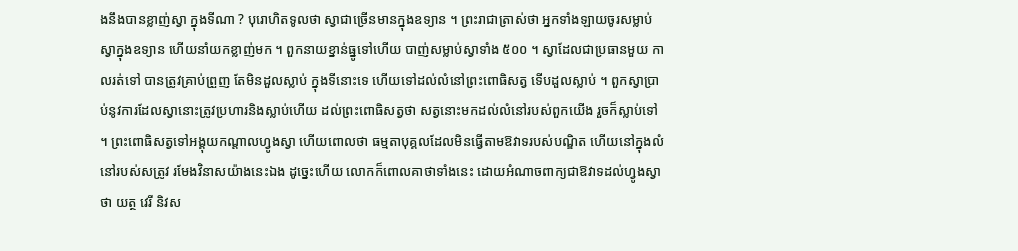ងនឹងបានខ្លាញ់ស្វា ក្នុងទីណា ? បុរោហិតទូលថា ស្វាជាច្រើនមានក្នុងឧទ្យាន ។ ព្រះរាជាត្រាស់ថា អ្នកទាំងឡាយចូរសម្លាប់ស្វាក្នុងឧទ្យាន ហើយនាំយកខ្លាញ់មក ។ ពួកនាយខ្នាន់ធ្នូទៅហើយ បាញ់សម្លាប់ស្វាទាំង ៥០០ ។ ស្វាដែលជាប្រធានមួយ កាលរត់ទៅ បានត្រូវគ្រាប់ព្រួញ តែមិនដួលស្លាប់ ក្នុងទីនោះទេ ហើយទៅដល់លំនៅព្រះពោធិសត្វ ទើបដួលស្លាប់ ។ ពួកស្វាប្រាប់នូវការដែលស្វានោះត្រូវប្រហារនិងស្លាប់ហើយ ដល់ព្រះពោធិសត្វថា សត្វនោះមកដល់លំនៅរបស់ពួកយើង រួចក៏ស្លាប់ទៅ ។ ព្រះពោធិសត្វទៅអង្គុយកណ្ដាលហ្វូងស្វា ហើយពោលថា ធម្មតាបុគ្គលដែលមិនធ្វើតាមឱវាទរបស់បណ្ឌិត ហើយនៅក្នុងលំនៅរបស់សត្រូវ រមែងវិនាសយ៉ាងនេះឯង ដូច្នេះហើយ លោកក៏ពោលគាថាទាំងនេះ ដោយអំណាចពាក្យជាឱវាទដល់ហ្វូងស្វាថា យត្ថ វេរី និវស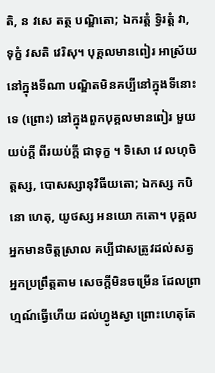តិ, ន វសេ តត្ថ បណ្ឌិតោ; ឯករត្តំ ទ្វិរត្តំ វា, ទុក្ខំ វសតិ វេរិសុ។ បុគ្គលមានពៀរ អាស្រ័យនៅក្នុងទីណា បណ្ឌិតមិនគប្បីនៅក្នុងទីនោះទេ (ព្រោះ) នៅក្នុងពួកបុគ្គលមានពៀរ មួយយប់ក្តី ពីរយប់ក្តី ជាទុក្ខ ។ ទិសោ វេ លហុចិត្តស្ស, បោសស្សានុវិធីយតោ; ឯកស្ស កបិនោ ហេតុ, យូថស្ស អនយោ កតោ។ បុគ្គលអ្នកមានចិត្តស្រាល គប្បីជាសត្រូវដល់សត្វអ្នកប្រព្រឹត្តតាម សេចក្តីមិនចម្រើន ដែលព្រាហ្មណ៍ធ្វើហើយ ដល់ហ្វូងស្វា ព្រោះហេតុតែ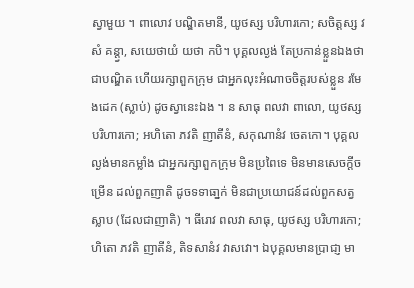ស្វាមួយ ។ ពាលោវ បណ្ឌិតមានី, យូថស្ស បរិហារកោ; សចិត្តស្ស វសំ គន្ត្វា, សយេថាយំ យថា កបិ។ បុគ្គលល្ងង់ តែប្រកាន់ខ្លួនឯងថាជាបណ្ឌិត ហើយរក្សាពួកក្រុម ជាអ្នកលុះអំណាចចិត្តរបស់ខ្លួន រមែងដេក (ស្លាប់) ដូចស្វានេះឯង ។ ន សាធុ ពលវា ពាលោ, យូថស្ស បរិហារកោ; អហិតោ ភវតិ ញាតីនំ, សកុណានំវ ចេតកោ។ បុគ្គលល្ងង់មានកម្លាំង ជាអ្នករក្សាពួកក្រុម មិនប្រពៃទេ មិនមានសេចក្តីចម្រើន ដល់ពួកញាតិ ដូចទទាធា្នក់ មិនជាប្រយោជន៍ដល់ពួកសត្វស្លាប (ដែលជាញាតិ) ។ ធីរោវ ពលវា សាធុ, យូថស្ស បរិហារកោ; ហិតោ ភវតិ ញាតីនំ, តិទសានំវ វាសវោ។ ឯបុគ្គលមានប្រាជា្ញ មា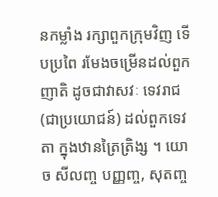នកម្លាំង រក្សាពួកក្រុមវិញ ទើបប្រពៃ រមែងចម្រើនដល់ពួកញាតិ ដូចជាវាសវៈ ទេវរាជ (ជាប្រយោជន៍) ដល់ពួកទេវតា ក្នុងឋានត្រៃត្រិង្ស ។ យោ ច សីលញ្ច បញ្ញញ្ច, សុតញ្ច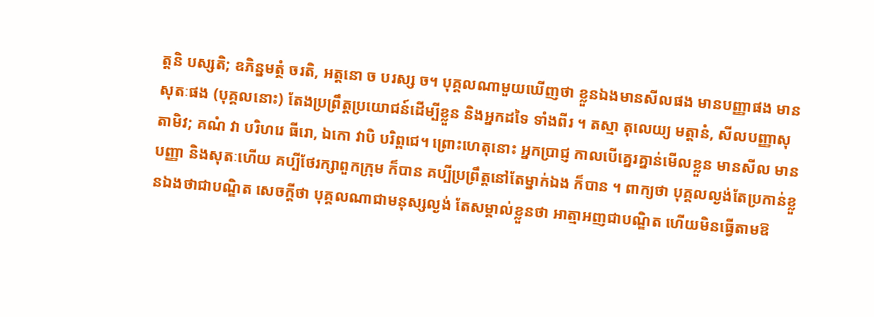ត្តនិ បស្សតិ; ឧភិន្នមត្ថំ ចរតិ, អត្តនោ ច បរស្ស ច។ បុគ្គលណាមួយឃើញថា ខ្លួនឯងមានសីលផង មានបញ្ញាផង មានសុតៈផង (បុគ្គលនោះ) តែងប្រព្រឹត្តប្រយោជន៍ដើម្បីខ្លួន និងអ្នកដទៃ ទាំងពីរ ។ តស្មា តុលេយ្យ មត្តានំ, សីលបញ្ញាសុតាមិវ; គណំ វា បរិហរេ ធីរោ, ឯកោ វាបិ បរិព្ពជេ។ ព្រោះហេតុនោះ អ្នកប្រាជ្ញ កាលបើគ្នេរគ្នាន់មើលខ្លួន មានសីល មានបញ្ញា និងសុតៈហើយ គប្បីថែរក្សាពួកក្រុម ក៏បាន គប្បីប្រព្រឹត្តនៅតែម្នាក់ឯង ក៏បាន ។ ពាក្យថា បុគ្គលល្ងង់តែប្រកាន់ខ្លួនឯងថាជាបណ្ឌិត សេចក្ដីថា បុគ្គលណាជាមនុស្សល្ងង់ តែសម្គាល់ខ្លួនថា អាត្មាអញជាបណ្ឌិត ហើយមិនធ្វើតាមឱ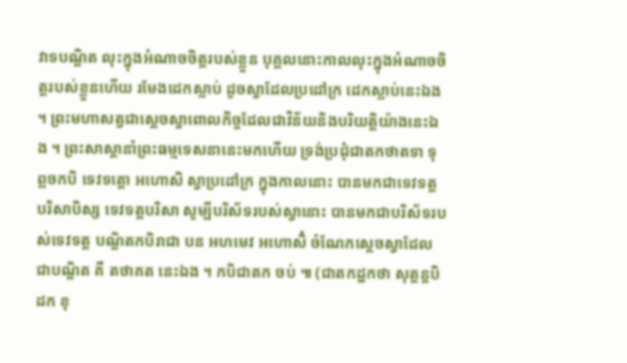វាទបណ្ឌិត លុះក្នុងអំណាចចិត្តរបស់ខ្លួន បុគ្គលនោះកាលលុះក្នុងអំណាចចិត្តរបស់ខ្លួនហើយ រមែងដេកស្លាប់ ដូចស្វាដែលប្រដៅក្រ ដេកស្លាប់នេះឯង ។ ព្រះមហាសត្វជាស្ដេចស្វាពោលកិច្ចដែលជាវិន័យនិងបរិយត្តិយ៉ាងនេះឯង ។ ព្រះសាស្ដានាំព្រះធម្មទេសនានេះមកហើយ ទ្រង់ប្រជុំជាតកថាតទា ទុព្ពចកបិ ទេវទត្តោ អហោសិ ស្វាប្រដៅក្រ ក្នុងកាលនោះ បានមកជាទេវទត្តបរិសាបិស្ស ទេវទត្តបរិសា សូម្បីបរិស័ទរបស់ស្វានោះ បានមកជាបរិស័ទរបស់ទេវទត្ត បណ្ឌិតកបិរាជា បន អហមេវ អហោសិំ ចំណែកស្ដេចស្វាដែលជាបណ្ឌិត គឺ តថាគត នេះឯង ។ កបិជាតក ចប់ ៕ (ជាតកដ្ឋកថា សុត្តន្តបិដក ខុ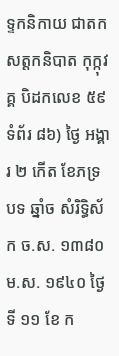ទ្ទកនិកាយ ជាតក សត្តកនិបាត កុក្កុវគ្គ បិដកលេខ ៥៩ ទំព័រ ៨៦) ថ្ងៃ អង្គារ ២ កើត ខែភទ្របទ ឆ្នាំច សំរិទ្ធិស័ក ច.ស. ១៣៨០ ម.ស. ១៩៤០ ថ្ងៃទី ១១ ខែ ក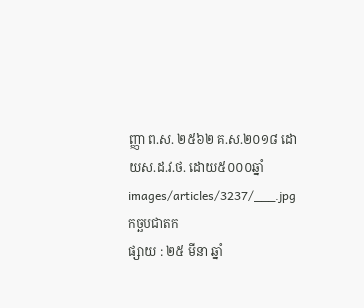ញ្ញា ព.ស. ២៥៦២ គ.ស.២០១៨ ដោយស.ដ.វ.ថ. ដោយ៥០០០ឆ្នាំ
images/articles/3237/___.jpg
កច្ឆបជាតក
ផ្សាយ : ២៥ មីនា ឆ្នាំ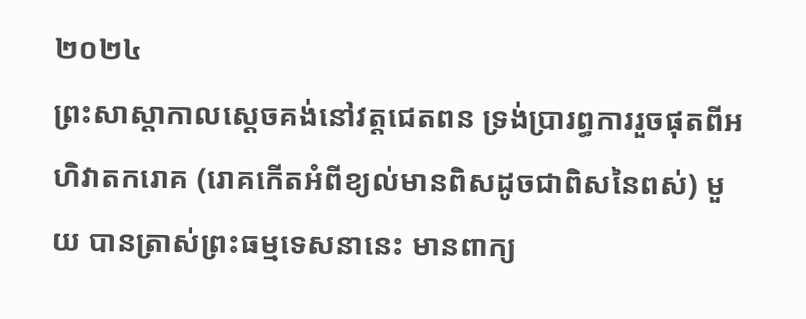២០២៤
ព្រះសាស្ដាកាលស្ដេចគង់នៅវត្តជេតពន ទ្រង់ប្រារព្ធការរួចផុតពីអហិវាតករោគ (រោគកើតអំពីខ្យល់មានពិសដូចជាពិសនៃពស់) មួយ បានត្រាស់ព្រះធម្មទេសនានេះ មានពាក្យ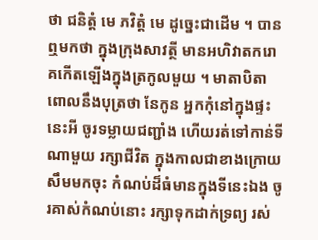ថា ជនិត្តំ មេ ភវិត្តំ មេ ដូច្នេះជាដើម ។ បានឮមកថា ក្នុងក្រុងសាវត្ថី មានអហិវាតករោគកើតឡើងក្នុងត្រកូលមួយ ។ មាតាបិតាពោលនឹងបុត្រថា នែកូន អ្នកកុំនៅក្នុងផ្ទះនេះអី ចូរទម្លាយជញ្ជាំង ហើយរត់ទៅកាន់ទីណាមួយ រក្សាជីវិត ក្នុងកាលជាខាងក្រោយ សឹមមកចុះ កំណប់ដ៏ធំមានក្នុងទីនេះឯង ចូរគាស់កំណប់នោះ រក្សាទុកដាក់ទ្រព្យ រស់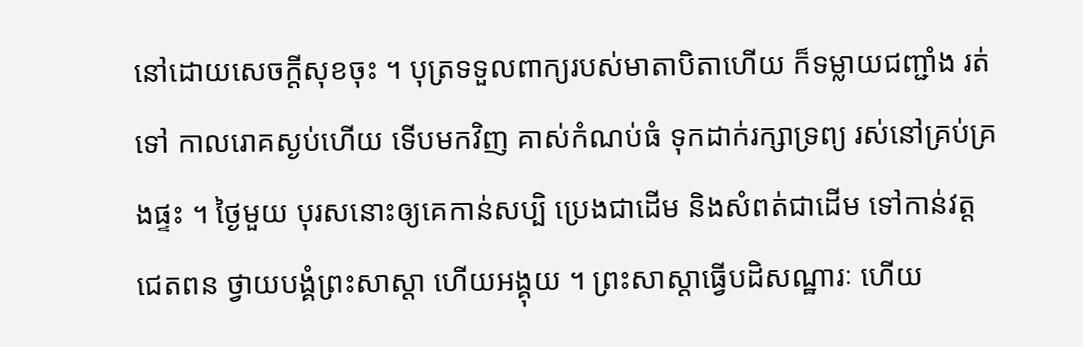នៅដោយសេចក្ដីសុខចុះ ។ បុត្រទទួលពាក្យរបស់មាតាបិតាហើយ ក៏ទម្លាយជញ្ជាំង រត់ទៅ កាលរោគស្ងប់ហើយ ទើបមកវិញ គាស់កំណប់ធំ ទុកដាក់រក្សាទ្រព្យ រស់នៅគ្រប់គ្រងផ្ទះ ។ ថ្ងៃមួយ បុរសនោះឲ្យគេកាន់សប្បិ ប្រេងជាដើម និងសំពត់ជាដើម ទៅកាន់វត្តជេតពន ថ្វាយបង្គំព្រះសាស្ដា ហើយអង្គុយ ។ ព្រះសាស្ដាធ្វើបដិសណ្ឋារៈ ហើយ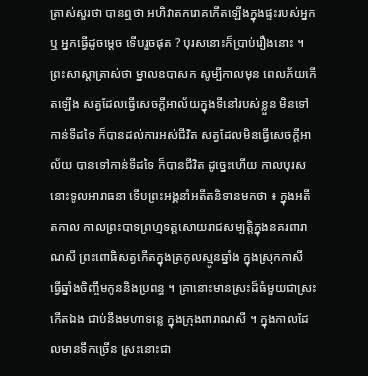ត្រាស់សួរថា បានឮថា អហិវាតករោគកើតឡើងក្នុងផ្ទះរបស់អ្នកឬ អ្នកធ្វើដូចម្ដេច ទើបរួចផុត ? បុរសនោះក៏ប្រាប់រឿងនោះ ។ ព្រះសាស្ដាត្រាស់ថា ម្នាលឧបាសក សូម្បីកាលមុន ពេលភ័យកើតឡើង សត្វដែលធ្វើសេចក្ដីអាល័យក្នុងទីនៅរបស់ខ្លួន មិនទៅកាន់ទីដទៃ ក៏បានដល់ការអស់ជីវិត សត្វដែលមិនធ្វើសេចក្ដីអាល័យ បានទៅកាន់ទីដទៃ ក៏បានជីវិត ដូច្នេះហើយ កាលបុរសនោះទូលអារាធនា ទើបព្រះអង្គនាំអតីតនិទានមកថា ៖ ក្នុងអតីតកាល កាលព្រះបាទព្រហ្មទត្តសោយរាជសម្បត្តិក្នុងនគរពារាណសី ព្រះពោធិសត្វកើតក្នុងត្រកូលស្មូនឆ្នាំង ក្នុងស្រុកកាសី ធ្វើឆ្នាំងចិញ្ចឹមកូននិងប្រពន្ធ ។ គ្រានោះមានស្រះដ៏ធំមួយជាស្រះកើតឯង ជាប់នឹងមហាទន្លេ ក្នុងក្រុងពារាណសី ។ ក្នុងកាលដែលមានទឹកច្រើន ស្រះនោះជា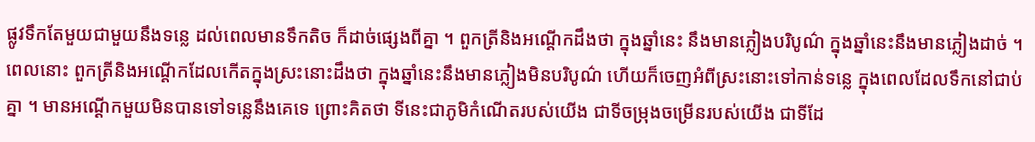ផ្លូវទឹកតែមួយជាមួយនឹងទន្លេ ដល់ពេលមានទឹកតិច ក៏ដាច់ផ្សេងពីគ្នា ។ ពួកត្រីនិងអណ្ដើកដឹងថា ក្នុងឆ្នាំនេះ នឹងមានភ្លៀងបរិបូណ៌ ក្នុងឆ្នាំនេះនឹងមានភ្លៀងដាច់ ។ ពេលនោះ ពួកត្រីនិងអណ្ដើកដែលកើតក្នុងស្រះនោះដឹងថា ក្នុងឆ្នាំនេះនឹងមានភ្លៀងមិនបរិបូណ៌ ហើយក៏ចេញអំពីស្រះនោះទៅកាន់ទន្លេ ក្នុងពេលដែលទឹកនៅជាប់គ្នា ។ មានអណ្ដើកមួយមិនបានទៅទន្លេនឹងគេទេ ព្រោះគិតថា ទីនេះជាភូមិកំណើតរបស់យើង ជាទីចម្រុងចម្រើនរបស់យើង ជាទីដែ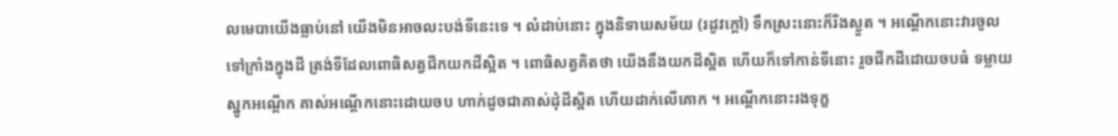លមេបាយើងធ្លាប់នៅ យើងមិនអាចលះបង់ទីនេះទេ ។ លំដាប់នោះ ក្នុងនិទាឃសម័យ (រដូវក្ដៅ) ទឹកស្រះនោះក៏រីងស្ងួត ។ អណ្ដើកនោះវារចូលទៅក្រាំងក្នុងដី ត្រង់ទីដែលពោធិសត្វជីកយកដីស្អិត ។ ពោធិសត្វគិតថា យើងនឹងយកដីស្អិត ហើយក៏ទៅកាន់ទីនោះ រួចជីកដីដោយចបធំ ទម្លាយស្នូកអណ្ដើក គាស់អណ្ដើកនោះដោយចប ហាក់ដូចជាគាស់ដុំដីស្អិត ហើយដាក់លើគោក ។ អណ្ដើកនោះរងទុក្ខ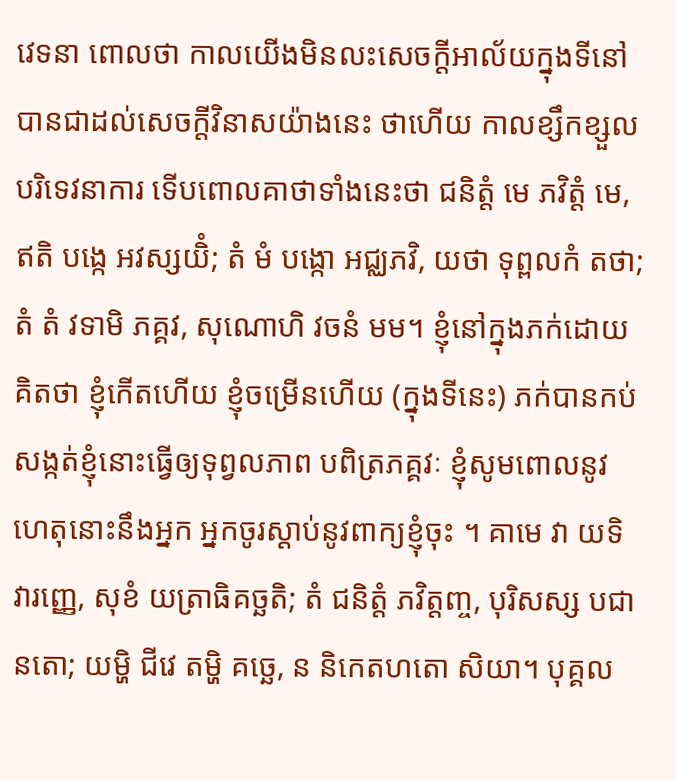វេទនា ពោលថា កាលយើងមិនលះសេចក្ដីអាល័យក្នុងទីនៅ បានជាដល់សេចក្ដីវិនាសយ៉ាងនេះ ថាហើយ កាលខ្សឹកខ្សួលបរិទេវនាការ ទើបពោលគាថាទាំងនេះថា ជនិត្តំ មេ ភវិត្តំ មេ, ឥតិ បង្កេ អវស្សយិំ; តំ មំ បង្កោ អជ្ឈភវិ, យថា ទុព្ពលកំ តថា; តំ តំ វទាមិ ភគ្គវ, សុណោហិ វចនំ មម។ ខ្ញុំនៅក្នុងភក់ដោយគិតថា ខ្ញុំកើតហើយ ខ្ញុំចម្រើនហើយ (ក្នុងទីនេះ) ភក់បានកប់សង្កត់ខ្ញុំនោះធ្វើឲ្យទុព្វលភាព បពិត្រភគ្គវៈ ខ្ញុំសូមពោលនូវហេតុនោះនឹងអ្នក អ្នកចូរស្ដាប់នូវពាក្យខ្ញុំចុះ ។ គាមេ វា យទិ វារញ្ញេ, សុខំ យត្រាធិគច្ឆតិ; តំ ជនិត្តំ ភវិត្តញ្ច, បុរិសស្ស បជានតោ; យម្ហិ ជីវេ តម្ហិ គច្ឆេ, ន និកេតហតោ សិយា។ បុគ្គល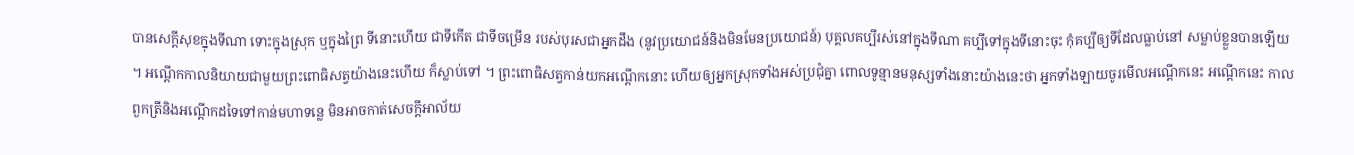បានសេក្ដីសុខក្នុងទីណា ទោះក្នុងស្រុក ឬក្នុងព្រៃ ទីនោះហើយ ជាទីកើត ជាទីចម្រើន របស់បុរសជាអ្នកដឹង (នូវប្រយោជន៍និងមិនមែនប្រយោជន៍) បុគ្គលគប្បីរស់នៅក្នុងទីណា គប្បីទៅក្នុងទីនោះចុះ កុំគប្បីឲ្យទីដែលធ្លាប់នៅ សម្លាប់ខ្លួនបានឡើយ ។ អណ្ដើកកាលនិយាយជាមួយព្រះពោធិសត្វយ៉ាងនេះហើយ ក៏ស្លាប់ទៅ ។ ព្រះពោធិសត្វកាន់យកអណ្ដើកនោះ ហើយឲ្យអ្នកស្រុកទាំងអស់ប្រជុំគ្នា ពោលទូន្មានមនុស្សទាំងនោះយ៉ាងនេះថា អ្នកទាំងឡាយចូរមើលអណ្ដើកនេះ អណ្ដើកនេះ កាលពួកត្រីនិងអណ្ដើកដទៃទៅកាន់មហាទន្លេ មិនអាចកាត់សេចក្ដីអាល័យ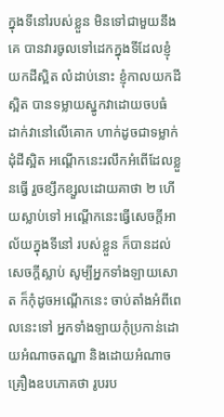ក្នុងទីនៅរបស់ខ្លួន មិនទៅជាមួយនឹងគេ បានវារចូលទៅដេកក្នុងទីដែលខ្ញុំយកដីស្អិត លំដាប់នោះ ខ្ញុំកាលយកដីស្អិត បានទម្លាយស្នូកវាដោយចបធំ ដាក់វានៅលើគោក ហាក់ដូចជាទម្លាក់ដុំដីស្អិត អណ្ដើកនេះរលឹកអំពើដែលខ្លួនធ្វើ រួចខ្សឹកខ្សួលដោយគាថា ២ ហើយស្លាប់ទៅ អណ្ដើកនេះធ្វើសេចក្ដីអាល័យក្នុងទីនៅ របស់ខ្លួន ក៏បានដល់សេចក្ដីស្លាប់ សូម្បីអ្នកទាំងឡាយសោត ក៏កុំដូចអណ្ដើកនេះ ចាប់តាំងអំពីពេលនេះទៅ អ្នកទាំងឡាយកុំប្រកាន់ដោយអំណាចតណ្ហា និងដោយអំណាចគ្រឿងឧបភោគថា រូបរប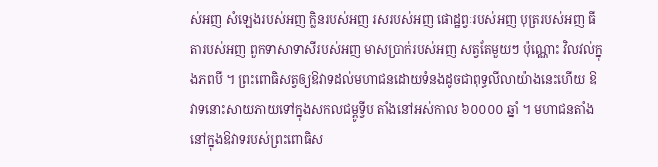ស់អញ សំឡេងរបស់អញ ក្លិនរបស់អញ រសរបស់អញ ផោដ្ឋព្វៈរបស់អញ បុត្ររបស់អញ ធីតារបស់អញ ពួកទាសាទាសីរបស់អញ មាសប្រាក់របស់អញ សត្វតែមួយៗ ប៉ុណ្ណោះ វិលវល់ក្នុងភពបី ។ ព្រះពោធិសត្វឲ្យឱវាទដល់មហាជនដោយទំនងដូចជាពុទ្ធលីលាយ៉ាងនេះហើយ ឱវាទនោះសាយភាយទៅក្នុងសកលជម្ពូទ្វីប តាំងនៅអស់កាល ៦០០០០ ឆ្នាំ ។ មហាជនតាំងនៅក្នុងឱវាទរបស់ព្រះពោធិស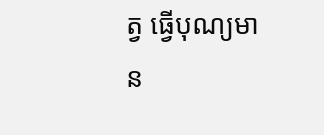ត្វ ធ្វើបុណ្យមាន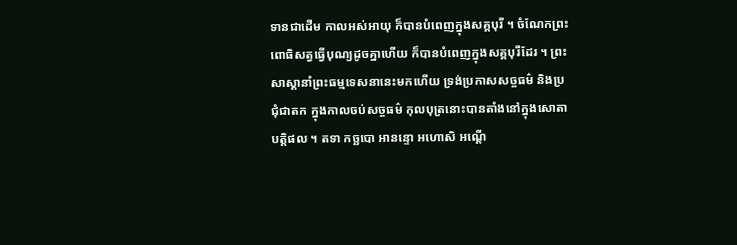ទានជាដើម កាលអស់អាយុ ក៏បានបំពេញក្នុងសគ្គបុរី ។ ចំណែកព្រះពោធិសត្វធ្វើបុណ្យដូចគ្នាហើយ ក៏បានបំពេញក្នុងសគ្គបុរីដែរ ។ ព្រះសាស្ដានាំព្រះធម្មទេសនានេះមកហើយ ទ្រង់ប្រកាសសច្ចធម៌ និងប្រជុំជាតក ក្នុងកាលចប់សច្ចធម៌ កុលបុត្រនោះបានតាំងនៅក្នុងសោតាបត្តិផល ។ តទា កច្ឆបោ អានន្ទោ អហោសិ អណ្ដើ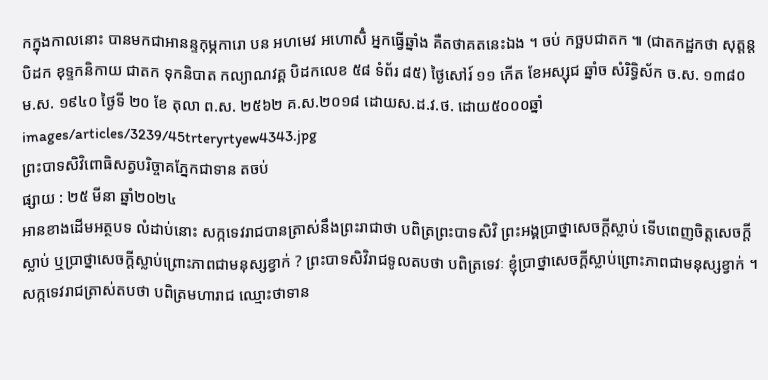កក្នុងកាលនោះ បានមកជាអានន្ទកុម្ភការោ បន អហមេវ អហោសិំ អ្នកធ្វើឆ្នាំង គឺតថាគតនេះឯង ។ ចប់ កច្ឆបជាតក ៕ (ជាតកដ្ឋកថា សុត្តន្តបិដក ខុទ្ទកនិកាយ ជាតក ទុកនិបាត កល្យាណវគ្គ បិដកលេខ ៥៨ ទំព័រ ៨៥) ថ្ងៃសៅរ៍ ១១ កើត ខែអស្សុជ ឆ្នាំច សំរិទ្ធិស័ក ច.ស. ១៣៨០ ម.ស. ១៩៤០ ថ្ងៃទី ២០ ខែ តុលា ព.ស. ២៥៦២ គ.ស.២០១៨ ដោយស.ដ.វ.ថ. ដោយ៥០០០ឆ្នាំ
images/articles/3239/45trteryrtyew4343.jpg
ព្រះបាទសិវិពោធិសត្វបរិច្ចាគភ្នែកជាទាន តចប់
ផ្សាយ : ២៥ មីនា ឆ្នាំ២០២៤
អានខាងដើមអត្ថបទ លំដាប់នោះ សក្កទេវរាជបានត្រាស់នឹងព្រះរាជាថា បពិត្រព្រះបាទសិវិ ព្រះអង្គប្រាថ្នាសេចក្ដីស្លាប់ ទើបពេញចិត្តសេចក្ដីស្លាប់ ឬប្រាថ្នាសេចក្ដីស្លាប់ព្រោះភាពជាមនុស្សខ្វាក់ ? ព្រះបាទសិវិរាជទូលតបថា បពិត្រទេវៈ ខ្ញុំប្រាថ្នាសេចក្ដីស្លាប់ព្រោះភាពជាមនុស្សខ្វាក់ ។ សក្កទេវរាជត្រាស់តបថា បពិត្រមហារាជ ឈ្មោះថាទាន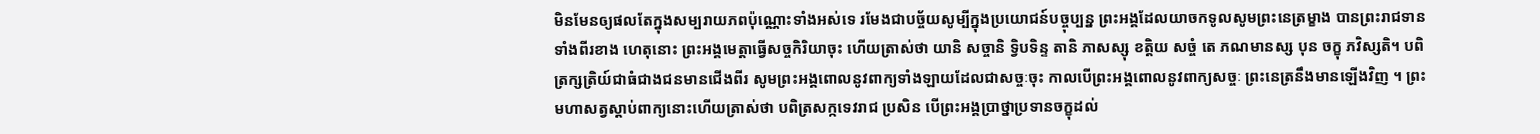មិនមែនឲ្យផលតែក្នុងសម្បរាយភពប៉ុណ្ណោះទាំងអស់ទេ រមែងជាបច្ច័យសូម្បីក្នុងប្រយោជន៍បច្ចុប្បន្ន ព្រះអង្គដែលយាចកទូលសូមព្រះនេត្រម្ខាង បានព្រះរាជទានទាំងពីរខាង ហេតុនោះ ព្រះអង្គមេត្តាធ្វើសច្ចកិរិយាចុះ ហើយត្រាស់ថា យានិ សច្ចានិ ទ្វិបទិន្ទ តានិ ភាសស្សុ ខត្តិយ សច្ចំ តេ ភណមានស្ស បុន ចក្ខុ ភវិស្សតិ។ បពិត្រក្សត្រិយ៍ជាធំជាងជនមានជើងពីរ សូមព្រះអង្គពោលនូវពាក្យទាំងឡាយដែលជាសច្ចៈចុះ កាលបើព្រះអង្គពោលនូវពាក្យសច្ចៈ ព្រះនេត្រនឹងមានឡើងវិញ ។ ព្រះមហាសត្វស្ដាប់ពាក្យនោះហើយត្រាស់ថា បពិត្រសក្កទេវរាជ ប្រសិន បើព្រះអង្គប្រាថ្នាប្រទានចក្ខុដល់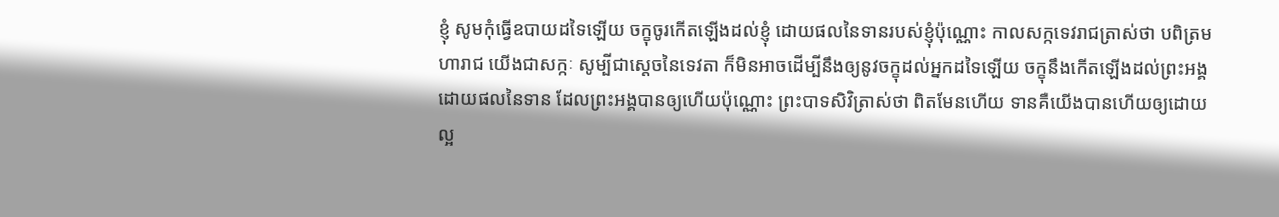ខ្ញុំ សូមកុំធ្វើឧបាយដទៃឡើយ ចក្ខុចូរកើតឡើងដល់ខ្ញុំ ដោយផលនៃទានរបស់ខ្ញុំប៉ុណ្ណោះ កាលសក្កទេវរាជត្រាស់ថា បពិត្រមហារាជ យើងជាសក្កៈ សូម្បីជាស្ដេចនៃទេវតា ក៏មិនអាចដើម្បីនឹងឲ្យនូវចក្ខុដល់អ្នកដទៃឡើយ ចក្ខុនឹងកើតឡើងដល់ព្រះអង្គដោយផលនៃទាន ដែលព្រះអង្គបានឲ្យហើយប៉ុណ្ណោះ ព្រះបាទសិវិត្រាស់ថា ពិតមែនហើយ ទានគឺយើងបានហើយឲ្យដោយល្អ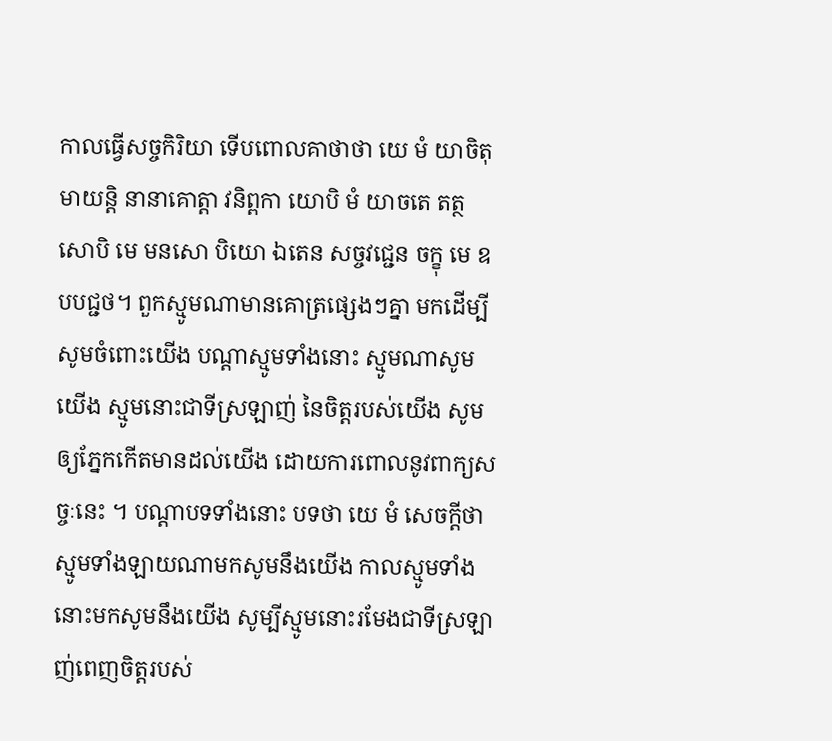កាលធ្វើសច្ចកិរិយា ទើបពោលគាថាថា យេ មំ យាចិតុមាយន្តិ នានាគោត្តា វនិព្ពកា យោបិ មំ យាចតេ តត្ថ សោបិ មេ មនសោ បិយោ ឯតេន សច្ចវជ្ជេន ចក្ខុ មេ ឧបបជ្ជថ។ ពួកស្មូមណាមានគោត្រផ្សេងៗគ្នា មកដើម្បីសូមចំពោះយើង បណ្តាស្មូមទាំងនោះ ស្មូមណាសូមយើង ស្មូមនោះជាទីស្រឡាញ់ នៃចិត្តរបស់យើង សូមឲ្យភ្នែកកើតមានដល់យើង ដោយការពោលនូវពាក្យសច្ចៈនេះ ។ បណ្ដាបទទាំងនោះ បទថា យេ មំ សេចក្ដីថា ស្មូមទាំងឡាយណាមកសូមនឹងយើង កាលស្មូមទាំងនោះមកសូមនឹងយើង សូម្បីស្មូមនោះរមែងជាទីស្រឡាញ់ពេញចិត្តរបស់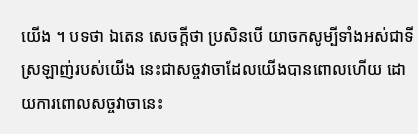យើង ។ បទថា ឯតេន សេចក្ដីថា ប្រសិនបើ យាចកសូម្បីទាំងអស់ជាទីស្រឡាញ់របស់យើង នេះជាសច្ចវាចាដែលយើងបានពោលហើយ ដោយការពោលសច្ចវាចានេះ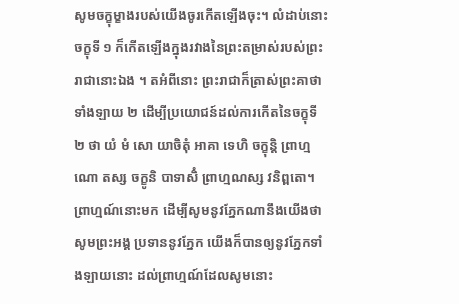សូមចក្ខុម្ខាងរបស់យើងចូរកើតឡើងចុះ។ លំដាប់នោះ ចក្ខុទី ១ ក៏កើតឡើងក្នុងរវាងនៃព្រះតម្រាស់របស់ព្រះរាជានោះឯង ។ តអំពីនោះ ព្រះរាជាក៏ត្រាស់ព្រះគាថាទាំងឡាយ ២ ដើម្បីប្រយោជន៍ដល់ការកើតនៃចក្ខុទី ២ ថា យំ មំ សោ យាចិតុំ អាគា ទេហិ ចក្ខុន្តិ ព្រាហ្មណោ តស្ស ចក្ខូនិ បាទាសិំ ព្រាហ្មណស្ស វនិព្ពតោ។ ព្រាហ្មណ៍នោះមក ដើម្បីសូមនូវភ្នែកណានឹងយើងថា សូមព្រះអង្គ ប្រទាននូវភ្នែក យើងក៏បានឲ្យនូវភ្នែកទាំងឡាយនោះ ដល់ព្រាហ្មណ៍ដែលសូមនោះ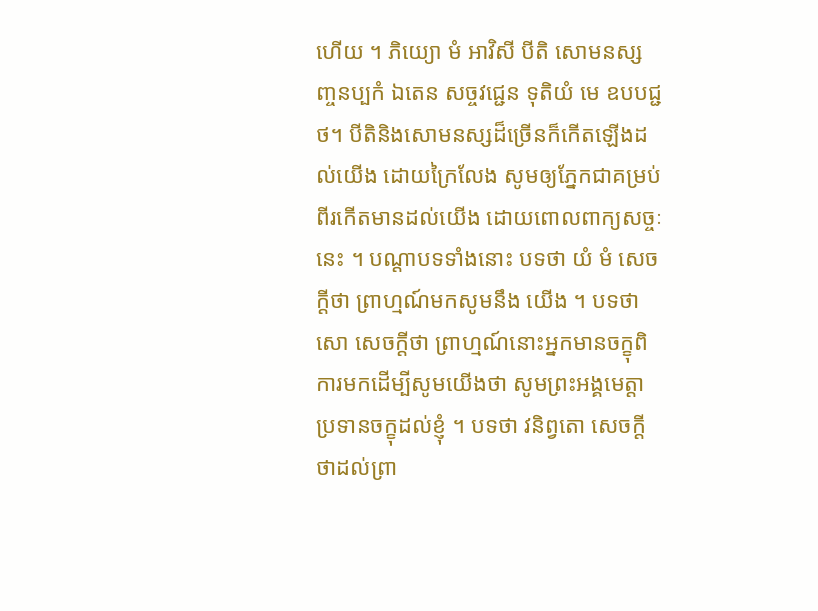ហើយ ។ ភិយ្យោ មំ អាវិសី បីតិ សោមនស្សញ្ចនប្បកំ ឯតេន សច្ចវជ្ជេន ទុតិយំ មេ ឧបបជ្ជថ។ បីតិនិងសោមនស្សដ៏ច្រើនក៏កើតឡើងដល់យើង ដោយក្រៃលែង សូមឲ្យភ្នែកជាគម្រប់ពីរកើតមានដល់យើង ដោយពោលពាក្យសច្ចៈនេះ ។ បណ្ដាបទទាំងនោះ បទថា យំ មំ សេចក្ដីថា ព្រាហ្មណ៍មកសូមនឹង យើង ។ បទថា សោ សេចក្ដីថា ព្រាហ្មណ៍នោះអ្នកមានចក្ខុពិការមកដើម្បីសូមយើងថា សូមព្រះអង្គមេត្តាប្រទានចក្ខុដល់ខ្ញុំ ។ បទថា វនិព្វតោ សេចក្ដីថាដល់ព្រា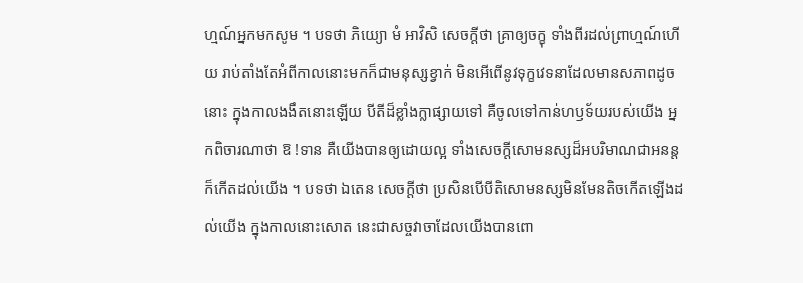ហ្មណ៍អ្នកមកសូម ។ បទថា ភិយ្យោ មំ អាវិសិ សេចក្ដីថា គ្រាឲ្យចក្ខុ ទាំងពីរដល់ព្រាហ្មណ៍ហើយ រាប់តាំងតែអំពីកាលនោះមកក៏ជាមនុស្សខ្វាក់ មិនអើពើនូវទុក្ខវេទនាដែលមានសភាពដូចនោះ ក្នុងកាលងងឹតនោះឡើយ បីតីដ៏ខ្លាំងក្លាផ្សាយទៅ គឺចូលទៅកាន់ហឫទ័យរបស់យើង អ្នកពិចារណាថា ឱ !ទាន គឺយើងបានឲ្យដោយល្អ ទាំងសេចក្ដីសោមនស្សដ៏អបរិមាណជាអនន្តក៏កើតដល់យើង ។ បទថា ឯតេន សេចក្ដីថា ប្រសិនបើបីតិសោមនស្សមិនមែនតិចកើតឡើងដល់យើង ក្នុងកាលនោះសោត នេះជាសច្ចវាចាដែលយើងបានពោ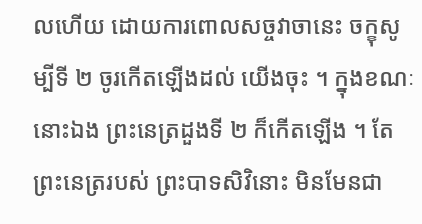លហើយ ដោយការពោលសច្ចវាចានេះ ចក្ខុសូម្បីទី ២ ចូរកើតឡើងដល់ យើងចុះ ។ ក្នុងខណៈនោះឯង ព្រះនេត្រដួងទី ២ ក៏កើតឡើង ។ តែព្រះនេត្ររបស់ ព្រះបាទសិវិនោះ មិនមែនជា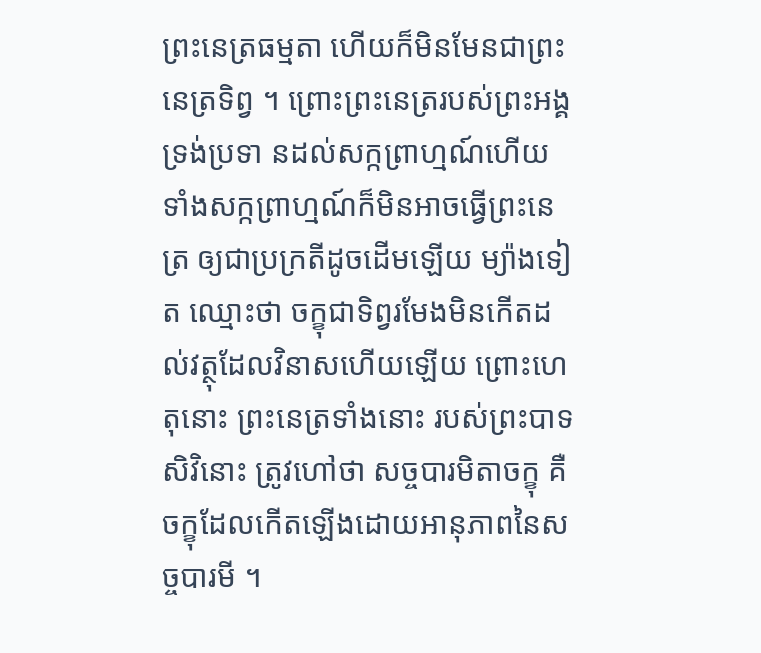ព្រះនេត្រធម្មតា ហើយក៏មិនមែនជាព្រះនេត្រទិព្វ ។ ព្រោះព្រះនេត្ររបស់ព្រះអង្គទ្រង់ប្រទា នដល់សក្កព្រាហ្មណ៍ហើយ ទាំងសក្កព្រាហ្មណ៍ក៏មិនអាចធ្វើព្រះនេត្រ ឲ្យជាប្រក្រតីដូចដើមឡើយ ម្យ៉ាងទៀត ឈ្មោះថា ចក្ខុជាទិព្វរមែងមិនកើតដល់វត្ថុដែលវិនាសហើយឡើយ ព្រោះហេតុនោះ ព្រះនេត្រទាំងនោះ របស់ព្រះបាទសិវិនោះ ត្រូវហៅថា សច្ចបារមិតាចក្ខុ គឺចក្ខុដែលកើតឡើងដោយអានុភាពនៃសច្ចបារមី ។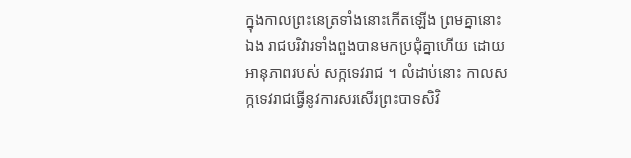ក្នុងកាលព្រះនេត្រទាំងនោះកើតឡើង ព្រមគ្នានោះឯង រាជបរិវារទាំងពួងបានមកប្រជុំគ្នាហើយ ដោយអានុភាពរបស់ សក្កទេវរាជ ។ លំដាប់នោះ កាលសក្កទេវរាជធ្វើនូវការសរសើរព្រះបាទសិវិ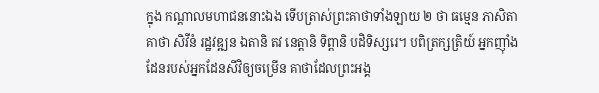ក្នុង កណ្ដាលមហាជននោះឯង ទើបត្រាស់ព្រះគាថាទាំងឡាយ ២ ថា ធម្មេន ភាសិតា គាថា សិវីនំ រដ្ឋវឌ្ឍន ឯតានិ តវ នេត្តានិ ទិព្ពានិ បដិទិស្សរេ។ បពិត្រក្សត្រិយ៍ អ្នកញ៉ាំងដែនរបស់អ្នកដែនសីវិឲ្យចម្រើន គាថាដែលព្រះអង្គ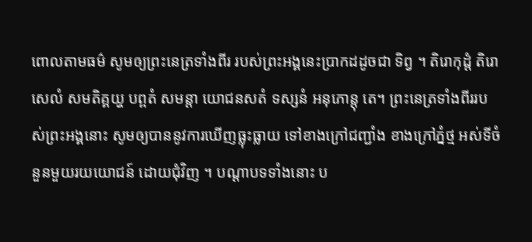ពោលតាមធម៌ សូមឲ្យព្រះនេត្រទាំងពីរ របស់ព្រះអង្គនេះប្រាកដដូចជា ទិព្វ ។ តិរោកុដ្ដំ តិរោសេលំ សមតិគ្គយ្ហ បព្ពតំ សមន្តា យោជនសតំ ទស្សនំ អនុភោន្តុ តេ។ ព្រះនេត្រទាំងពីររបស់ព្រះអង្គនោះ សូមឲ្យបាននូវការឃើញធ្លុះធ្លាយ ទៅខាងក្រៅជញ្ជាំង ខាងក្រៅភ្នំថ្ម អស់ទីចំនួនមួយរយយោជន៍ ដោយជុំវិញ ។ បណ្ដាបទទាំងនោះ ប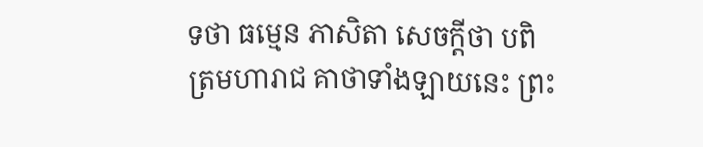ទថា ធម្មេន ភាសិតា សេចក្ដីថា បពិត្រមហារាជ គាថាទាំងឡាយនេះ ព្រះ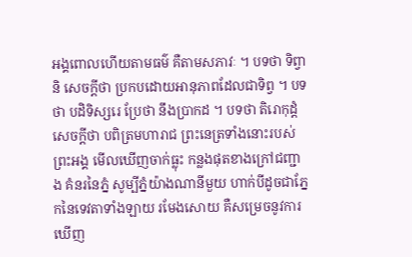អង្គពោលហើយតាមធម៌ គឺតាមសភាវៈ ។ បទថា ទិព្វានិ សេចក្ដីថា ប្រកបដោយអានុភាពដែលជាទិព្វ ។ បទថា បដិទិស្សរេ ប្រែថា នឹងប្រាកដ ។ បទថា តិរោកុដ្ដំ សេចក្ដីថា បពិត្រមហារាជ ព្រះនេត្រទាំងនោះរបស់ព្រះអង្គ មើលឃើញចាក់ធ្លុះ កន្លងផុតខាងក្រៅជញ្ជាង គំនរនៃភ្នំ សូម្បីភ្នំយ៉ាងណានីមួយ ហាក់បីដូចជាភ្នែកនៃទេវតាទាំងឡាយ រមែងសោយ គឺសម្រេចនូវការឃើញ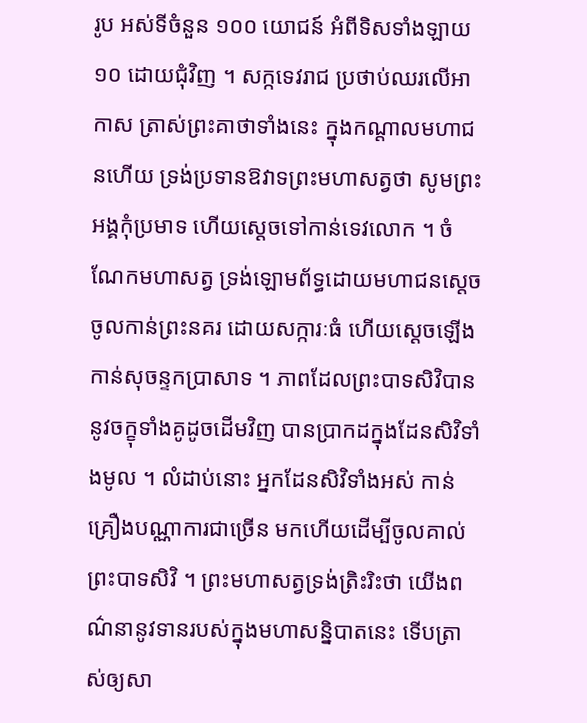រូប អស់ទីចំនួន ១០០ យោជន៍ អំពីទិសទាំងឡាយ ១០ ដោយជុំវិញ ។ សក្កទេវរាជ ប្រថាប់ឈរលើអាកាស ត្រាស់ព្រះគាថាទាំងនេះ ក្នុងកណ្ដាលមហាជនហើយ ទ្រង់ប្រទានឱវាទព្រះមហាសត្វថា សូមព្រះអង្គកុំប្រមាទ ហើយស្ដេចទៅកាន់ទេវលោក ។ ចំណែកមហាសត្វ ទ្រង់ឡោមព័ទ្ធដោយមហាជនស្ដេចចូលកាន់ព្រះនគរ ដោយសក្ការៈធំ ហើយស្ដេចឡើងកាន់សុចន្ទកប្រាសាទ ។ ភាពដែលព្រះបាទសិវិបាននូវចក្ខុទាំងគូដូចដើមវិញ បានប្រាកដក្នុងដែនសិវិទាំងមូល ។ លំដាប់នោះ អ្នកដែនសិវិទាំងអស់ កាន់គ្រឿងបណ្ណាការជាច្រើន មកហើយដើម្បីចូលគាល់ព្រះបាទសិវិ ។ ព្រះមហាសត្វទ្រង់ត្រិះរិះថា យើងពណ៌នានូវទានរបស់ក្នុងមហាសន្និបាតនេះ ទើបត្រាស់ឲ្យសា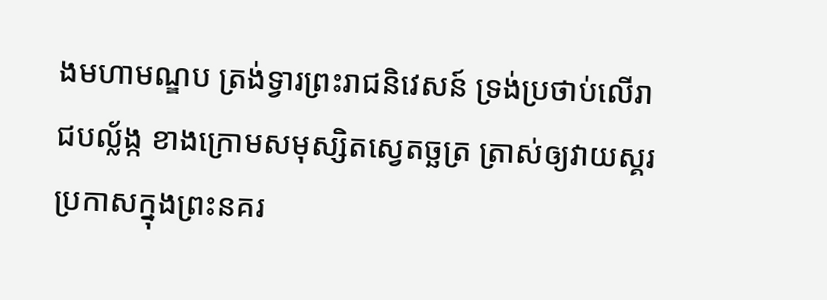ងមហាមណ្ឌប ត្រង់ទ្វារព្រះរាជនិវេសន៍ ទ្រង់ប្រថាប់លើរាជបល្ល័ង្ក ខាងក្រោមសមុស្សិតស្វេតច្ឆត្រ ត្រាស់ឲ្យវាយស្គរប្រកាសក្នុងព្រះនគរ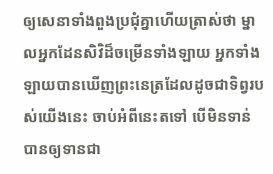ឲ្យសេនាទាំងពួងប្រជុំគ្នាហើយត្រាស់ថា ម្នាលអ្នកដែនសិវិដ៏ចម្រើនទាំងឡាយ អ្នកទាំងឡាយបានឃើញព្រះនេត្រដែលដូចជាទិព្វរបស់យើងនេះ ចាប់អំពីនេះតទៅ បើមិនទាន់បានឲ្យទានជា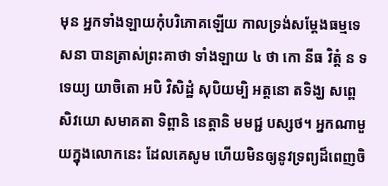មុន អ្នកទាំងឡាយកុំបរិភោគឡើយ កាលទ្រង់សម្ដែងធម្មទេសនា បានត្រាស់ព្រះគាថា ទាំងឡាយ ៤ ថា កោ នីធ វិត្តំ ន ទទេយ្យ យាចិតោ អបិ វិសិដ្ឋំ សុបិយម្បិ អត្តនោ តទិង្ឃ សព្ពេ សិវយោ សមាគតា ទិព្ពានិ នេត្តានិ មមជ្ជ បស្សថ។ អ្នកណាមួយក្នុងលោកនេះ ដែលគេសូម ហើយមិនឲ្យនូវទ្រព្យដ៏ពេញចិ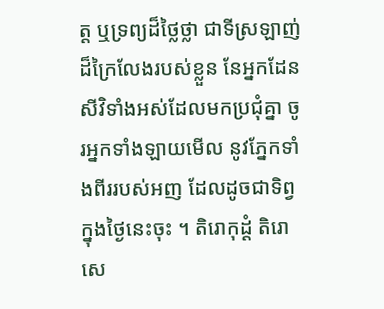ត្ត ឬទ្រព្យដ៏ថ្លៃថ្លា ជាទីស្រឡាញ់ ដ៏ក្រៃលែងរបស់ខ្លួន នែអ្នកដែនសីវិទាំងអស់ដែលមកប្រជុំគ្នា ចូរអ្នកទាំងឡាយមើល នូវភ្នែកទាំងពីររបស់អញ ដែលដូចជាទិព្វ ក្នុងថ្ងៃនេះចុះ ។ តិរោកុដ្ដំ តិរោសេ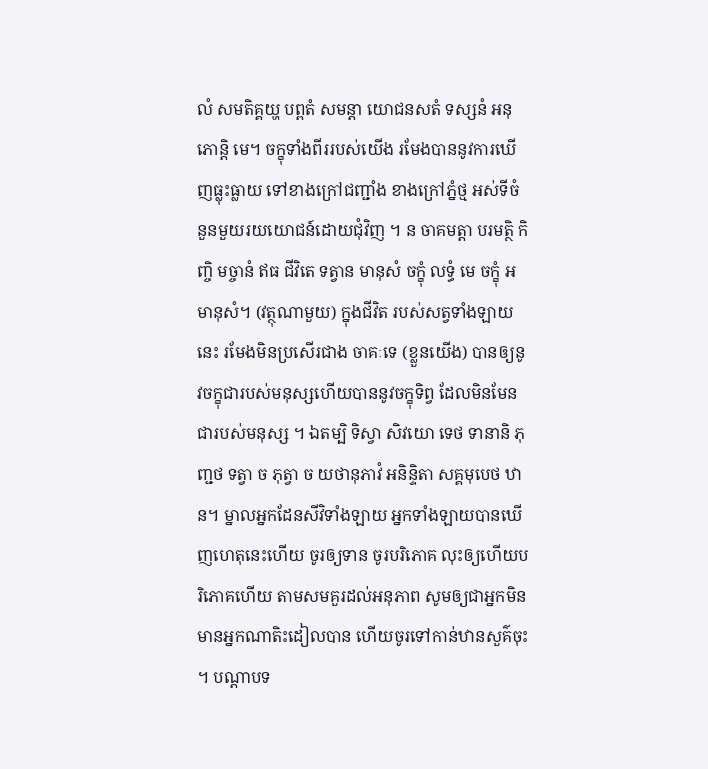លំ សមតិគ្គយ្ហ បព្ពតំ សមន្តា យោជនសតំ ទស្សនំ អនុភោន្តិ មេ។ ចក្ខុទាំងពីររបស់យើង រមែងបាននូវការឃើញធ្លុះធ្លាយ ទៅខាងក្រៅជញ្ជាំង ខាងក្រៅភ្នំថ្ម អស់ទីចំនួនមួយរយយោជន៍ដោយជុំវិញ ។ ន ចាគមត្តា បរមត្ថិ កិញ្ចិ មច្ចានំ ឥធ ជីវិតេ ទត្វាន មានុសំ ចក្ខុំ លទ្ធំ មេ ចក្ខុំ អមានុសំ។ (វត្ថុណាមួយ) ក្នុងជីវិត របស់សត្វទាំងឡាយនេះ រមែងមិនប្រសើរជាង ចាគៈទេ (ខ្លួនយើង) បានឲ្យនូវចក្ខុជារបស់មនុស្សហើយបាននូវចក្ខុទិព្វ ដែលមិនមែនជារបស់មនុស្ស ។ ឯតម្បិ ទិស្វា សិវយោ ទេថ ទានានិ ភុញ្ជថ ទត្វា ច ភុត្វា ច យថានុភាវំ អនិន្ទិតា សគ្គមុបេថ ឋាន។ ម្នាលអ្នកដែនសីវិទាំងឡាយ អ្នកទាំងឡាយបានឃើញហេតុនេះហើយ ចូរឲ្យទាន ចូរបរិភោគ លុះឲ្យហើយបរិភោគហើយ តាមសមគួរដល់អនុភាព សូមឲ្យជាអ្នកមិនមានអ្នកណាតិះដៀលបាន ហើយចូរទៅកាន់ឋានសួគ៌ចុះ ។ បណ្ដាបទ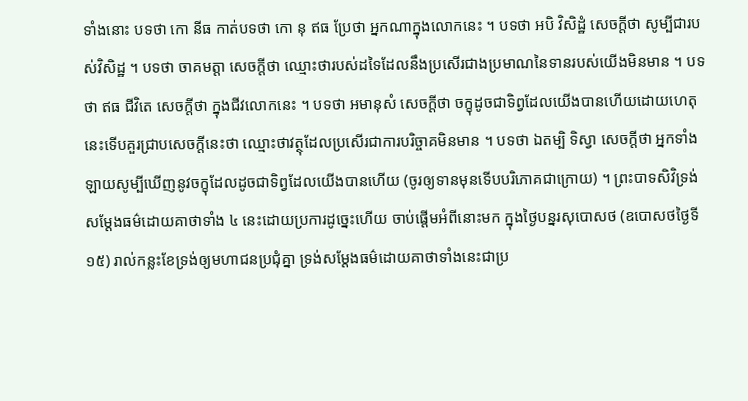ទាំងនោះ បទថា កោ នីធ កាត់បទថា កោ នុ ឥធ ប្រែថា អ្នកណាក្នុងលោកនេះ ។ បទថា អបិ វិសិដ្ឋំ សេចក្ដីថា សូម្បីជារបស់វិសិដ្ឋ ។ បទថា ចាគមត្តា សេចក្ដីថា ឈ្មោះថារបស់ដទៃដែលនឹងប្រសើរជាងប្រមាណនៃទានរបស់យើងមិនមាន ។ បទថា ឥធ ជីវិតេ សេចក្ដីថា ក្នុងជីវលោកនេះ ។ បទថា អមានុសំ សេចក្ដីថា ចក្ខុដូចជាទិព្វដែលយើងបានហើយដោយហេតុនេះទើបគួរជ្រាបសេចក្ដីនេះថា ឈ្មោះថាវត្ថុដែលប្រសើរជាការបរិច្ចាគមិនមាន ។ បទថា ឯតម្បិ ទិស្វា សេចក្ដីថា អ្នកទាំងឡាយសូម្បីឃើញនូវចក្ខុដែលដូចជាទិព្វដែលយើងបានហើយ (ចូរឲ្យទានមុនទើបបរិភោគជាក្រោយ) ។ ព្រះបាទសិវិទ្រង់សម្ដែងធម៌ដោយគាថាទាំង ៤ នេះដោយប្រការដូច្នេះហើយ ចាប់ផ្ដើមអំពីនោះមក ក្នុងថ្ងៃបន្នរសុបោសថ (ឧបោសថថ្ងៃទី១៥) រាល់កន្លះខែទ្រង់ឲ្យមហាជនប្រជុំគ្នា ទ្រង់សម្ដែងធម៌ដោយគាថាទាំងនេះជាប្រ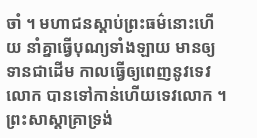ចាំ ។ មហាជនស្ដាប់ព្រះធម៌នោះហើយ នាំគ្នាធ្វើបុណ្យទាំងឡាយ មានឲ្យទានជាដើម កាលធ្វើឲ្យពេញនូវទេវលោក បានទៅកាន់ហើយទេវលោក ។ ព្រះសាស្ដាគ្រាទ្រង់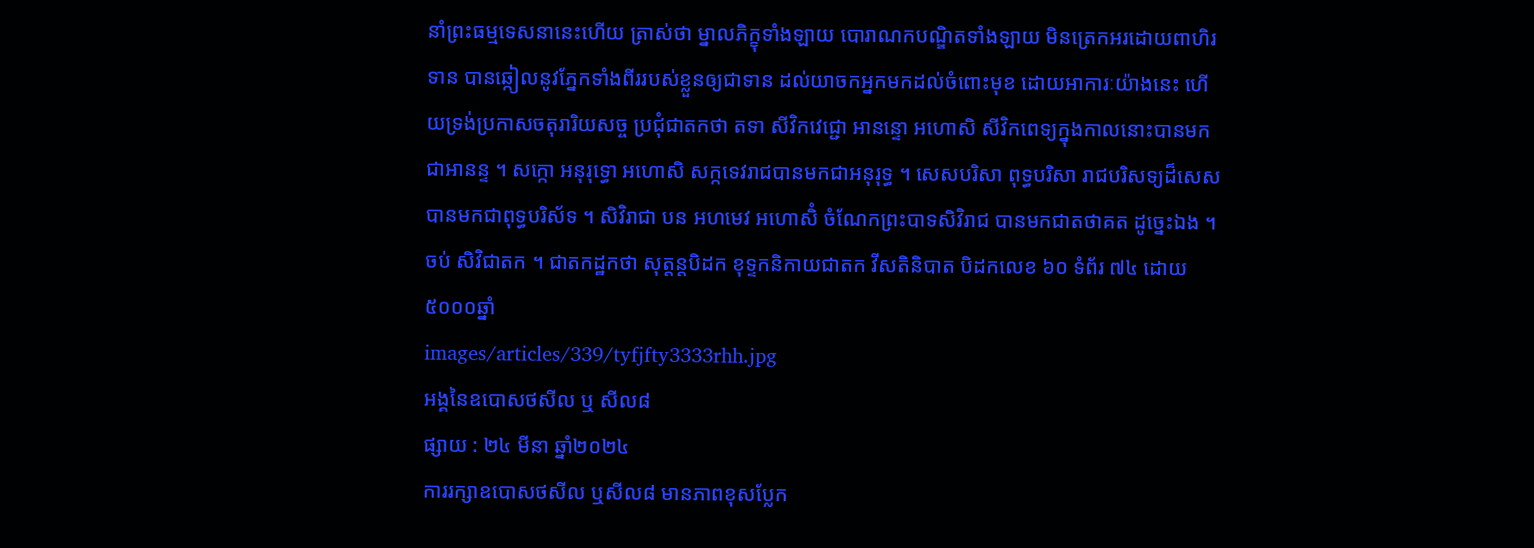នាំព្រះធម្មទេសនានេះហើយ ត្រាស់ថា ម្នាលភិក្ខុទាំងឡាយ បោរាណកបណ្ឌិតទាំងឡាយ មិនត្រេកអរដោយពាហិរទាន បានឆ្កៀលនូវភ្នែកទាំងពីររបស់ខ្លួនឲ្យជាទាន ដល់យាចកអ្នកមកដល់ចំពោះមុខ ដោយអាការៈយ៉ាងនេះ ហើយទ្រង់ប្រកាសចតុរារិយសច្ច ប្រជុំជាតកថា តទា សីវិកវេជ្ជោ អានន្ទោ អហោសិ សីវិកពេទ្យក្នុងកាលនោះបានមកជាអានន្ទ ។ សក្កោ អនុរុទ្ធោ អហោសិ សក្កទេវរាជបានមកជាអនុរុទ្ធ ។ សេសបរិសា ពុទ្ធបរិសា រាជបរិសទ្យដ៏សេសបានមកជាពុទ្ធបរិស័ទ ។ សិវិរាជា បន អហមេវ អហោសិំ ចំណែកព្រះបាទសិវិរាជ បានមកជាតថាគត ដូច្នេះឯង ។ ចប់ សិវិជាតក ។ ជាតកដ្ឋកថា សុត្តន្តបិដក ខុទ្ទកនិកាយជាតក វីសតិនិបាត បិដកលេខ ៦០ ទំព័រ ៧៤ ដោយ៥០០០ឆ្នាំ
images/articles/339/tyfjfty3333rhh.jpg
អង្គនៃឧបោសថសីល ឬ សីល៨
ផ្សាយ : ២៤ មីនា ឆ្នាំ២០២៤
ការរក្សាឧបោសថសីល ឬសីល៨ មានភាពខុសប្លែក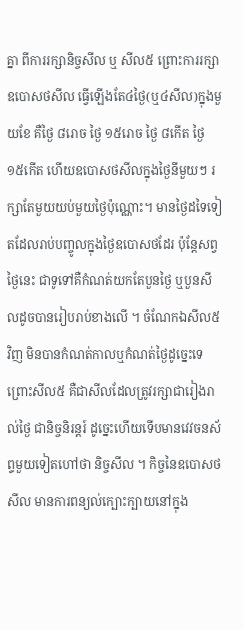គ្នា ពីការរក្សានិច្ចសីល ឬ សីល៥ ព្រោះការរក្សាឧបោសថសីល ធ្វើឡើងតែ៤ថ្ងៃ(ឬ៤សីល)ក្នុងមួយខែ គឺថ្ងៃ ៨រោច ថ្ងៃ ១៥រោច ថ្ងៃ ៨កើត ថ្ងៃ ១៥កើត ហើយឧបោសថសីលក្នុងថ្ងៃនីមួយៗ រក្សាតែមួយយប់មួយថ្ងៃប៉ុណ្ណោះ។ មានថ្ងៃដទៃទៀតដែលរាប់បញ្ចូលក្នុងថ្ងៃឧបោសថដែរ ប៉ុន្តែសព្វថ្ងៃនេះ ជាទូទៅគឺកំណត់យកតែបួនថ្ងៃ ឬបួនសីលដូចបានរៀបរាប់ខាងលើ ។ ចំណែកឯសីល៥វិញ មិនបានកំណត់កាលឬកំណត់ថ្ងៃដូច្នេះទេ ព្រោះសីល៥ គឺជាសីលដែលត្រូវរក្សាជារៀងរាល់ថ្ងៃ ជានិច្ចនិរន្តរ៍ ដូច្នេះហើយទើបមានវេវចនស័ព្ទមួយទៀតហៅថា និច្ចសីល ។ កិច្ចនៃឧបោសថសីល មានការពន្យល់ក្បោះក្បាយនៅក្នុង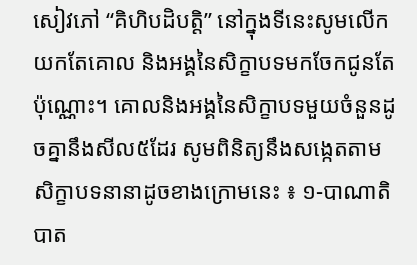សៀវភៅ “គិហិបដិបត្តិ” នៅក្នុងទីនេះសូមលើកយកតែគោល និងអង្គនៃសិក្ខាបទមកចែកជូនតែប៉ុណ្ណោះ។ គោលនិងអង្គនៃសិក្ខាបទមួយចំនួនដូចគ្នានឹងសីល៥ដែរ សូមពិនិត្យនឹងសង្កេតតាមសិក្ខាបទនានាដូចខាងក្រោមនេះ ៖ ១-បាណាតិបាត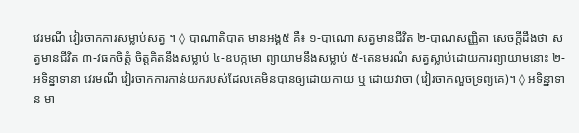វេរមណី វៀរចាកការសម្លាប់សត្វ ។ ◊ បាណាតិបាត មានអង្គ៥ គឺ៖ ១-បាណោ សត្វមានជីវិត ២-បាណសញ្ញិតា សេចក្ដីដឹងថា សត្វមានជីវិត ៣-វធកចិត្ដំ ចិត្ដគិតនឹងសម្លាប់ ៤-ឧបក្កមោ ព្យាយាមនឹងសម្លាប់ ៥-តេនមរណំ សត្វស្លាប់ដោយការព្យាយាមនោះ ២-អទិន្នាទានា វេរមណី វៀរចាកការកាន់យករបស់ដែលគេមិនបានឲ្យដោយកាយ ឬ ដោយវាចា (វៀរចាកលួចទ្រព្យគេ)។ ◊ អទិន្នាទាន មា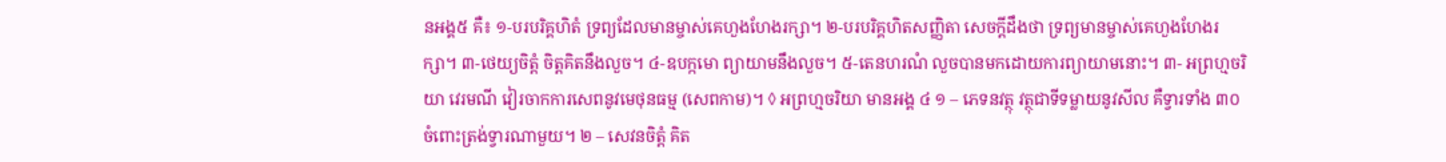នអង្គ៥ គឺ៖ ១-បរបរិគ្គហិតំ ទ្រព្យដែលមានម្ចាស់គេហួងហែងរក្សា។ ២-បរបរិគ្គហិតសញ្ញិតា សេចក្ដីដឹងថា ទ្រព្យមានម្ចាស់គេហួងហែងរក្សា។ ៣-ថេយ្យចិត្ដំ ចិត្ដគិតនឹងលួច។ ៤-ឧបក្កមោ ព្យាយាមនឹងលួច។ ៥-តេនហរណំ លួចបានមកដោយការព្យាយាមនោះ។ ៣- អព្រហ្មចរិយា វេរមណី វៀរចាកការសេពនូវមេថុនធម្ម (សេពកាម)។ ◊ អព្រហ្មចរិយា មានអង្គ ៤ ១ – ភេទនវត្ថុ វត្ថុជាទីទម្លាយនូវសីល គឺទ្វារទាំង ៣០ ចំពោះត្រង់ទ្វារណាមួយ។ ២ – សេវនចិត្តំ គិត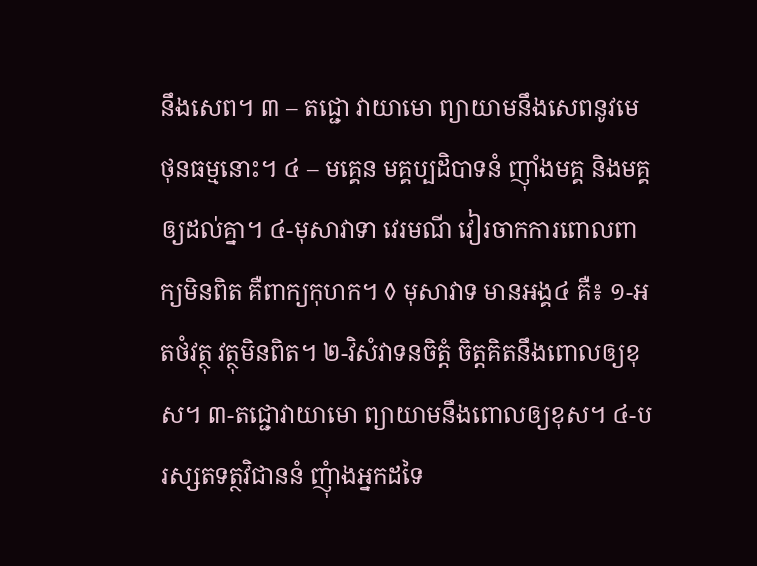នឹងសេព។ ៣ – តជ្ជោ វាយាមោ ព្យាយាមនឹងសេពនូវមេថុនធម្មនោះ។ ៤ – មគ្គេន មគ្គប្បដិបាទនំ ញ៉ាំងមគ្គ និងមគ្គឲ្យដល់គ្នា។ ៤-មុសាវាទា វេរមណី វៀរចាកការពោលពាក្យមិនពិត គឺពាក្យកុហក។ ◊ មុសាវាទ មានអង្គ៤ គឺ៖ ១-អតថំវត្ថុ វត្ថុមិនពិត។ ២-វិសំវាទនចិត្ដំ ចិត្ដគិតនឹងពោលឲ្យខុស។ ៣-តជ្ជោវាយាមោ ព្យាយាមនឹងពោលឲ្យខុស។ ៤-បរស្សតទត្ថវិជាននំ ញុំាងអ្នកដទៃ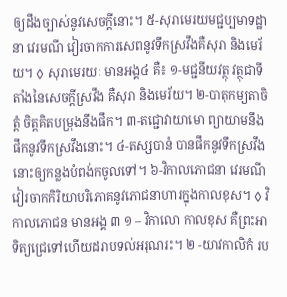ឲ្យដឹងច្បាស់នូវសេចក្ដីនោះ។ ៥-សុរាមេរយមជ្ជប្បមាទដ្ឋានា វេរមណី វៀរចាកការសេពនូវទឹកស្រវឹងគឺសុរា និងមេរ័យ។ ◊ សុរាមេរយៈ មានអង្គ៤ គឺ៖ ១-មជ្ជនីយវត្ថុ វត្ថុជាទីតាំងនៃសេចក្ដីស្រវឹង គឺសុរា និងមេរ័យ។ ២-បាតុកម្យតាចិត្ដំ ចិត្ដគិតបម្រុងនឹងផឹក។ ៣-តជ្ជោវាយាមោ ព្យាយាមនឹងផឹកនូវទឹកស្រវឹងនោះ។ ៤-តស្សបានំ បានផឹកនូវទឹកស្រវឹងនោះឲ្យកន្លងបំពង់កចូលទៅ។ ៦-វិកាលភោជនា វេរមណី វៀរចាកកិរិយាបរិភោគនូវភោជនាហារក្នុងកាលខុស។ ◊ វិកាលភោជន មានអង្គ ៣ ១ – វិកាលោ កាលខុស គឺព្រះអាទិត្យជ្រេទៅហើយដរាបទល់អរុណរះ។ ២ -យាវកាលិកំ រប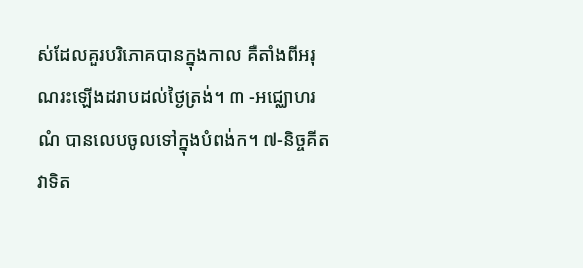ស់ដែលគួរបរិភោគបានក្នុងកាល គឺតាំងពីអរុណរះឡើងដរាបដល់ថៃ្ងត្រង់។ ៣ -អជ្ឈោហរណំ បានលេបចូលទៅក្នុងបំពង់ក។ ៧-និច្ចគីតវាទិត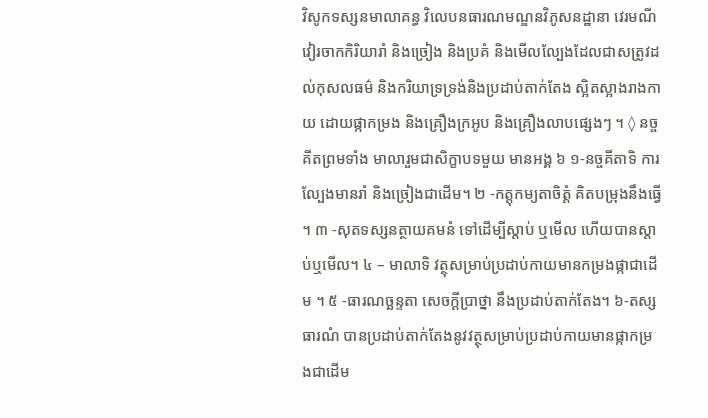វិសូកទស្សនមាលាគន្ធ វិលេបនធារណមណ្ឌនវិភូសនដ្ឋានា វេរមណី វៀរចាកកិរិយារាំ និងច្រៀង និងប្រគំ និងមើលល្បែងដែលជាសត្រូវដល់កុសលធម៌ និងករិយាទ្រទ្រង់និងប្រដាប់តាក់តែង ស្អិតស្អាងរាងកាយ ដោយផ្កាកម្រង និងគ្រឿងក្រអូប និងគ្រឿងលាបផ្សេងៗ ។ ◊ នច្ចគីតព្រមទាំង មាលារួមជាសិក្ខាបទមួយ មានអង្គ ៦ ១-នច្ចគីតាទិ ការលែ្បងមានរាំ និងច្រៀងជាដើម។ ២ -កត្តុកម្យតាចិត្តំ គិតបម្រុងនឹងធ្វើ ។ ៣ -សុតទស្សនត្ថាយគមនំ ទៅដើម្បីស្តាប់ ឬមើល ហើយបានស្តាប់ឬមើល។ ៤ – មាលាទិ វត្ថុសម្រាប់ប្រដាប់កាយមានកម្រងផ្កាជាដើម ។ ៥ -ធារណច្ឆន្ទតា សេចក្តីប្រាថ្នា នឹងប្រដាប់តាក់តែង។ ៦-តស្ស ធារណំ បានប្រដាប់តាក់តែងនូវវត្ថុសម្រាប់ប្រដាប់កាយមានផ្កាកម្រងជាដើម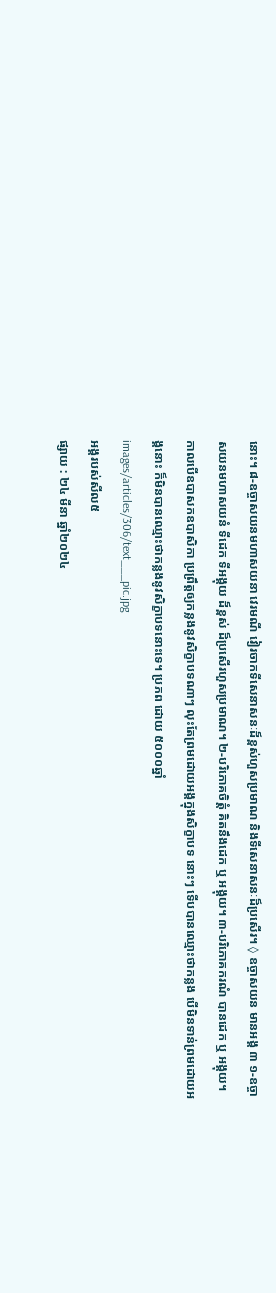នោះ។ ៨-ឧច្ចាសយនមហាសយនា វេរមណី វៀរចាកទីសេនាសនៈដ៏ខ្ពស់ហួសប្រមាណ និងទីសេនាសនៈដ៏ប្រសើរ។ ◊ ឧច្ចាសយន មានអង្គ ៣ ១-ឧច្ចាសយនមហាសយនំ ទីដេក ទីអង្គុយ ដ៏ខ្ពស់ ដ៏ប្រសើរហួសប្រមាណ។ ២-បរិភោគចិត្តំ គិតនឹងដេក ឬ អង្គុយ។ ៣-បរិភោគករណំ បានដេក ឬ អង្គុយ។ កាលបើឧបាសកឧបាសិកា ប្រព្រឹត្តឲ្យកន្លងនូវសិក្ខាបទណាៗ លុះតែព្រមដោយអង្គក្នុងសិក្ខាបទ នោះៗ ទើបបានឈ្មោះថាកន្លង បើមិនទាន់ព្រមដោយអង្គនោះ ក៏មិនបានឈ្មោះថាកន្លងនូវសិក្ខាបទនោះទេ។ ប្រភព ដោយ ៥០០០ឆ្នាំ
images/articles/306/text___pic.jpg
អង្គរបស់សីល៥
ផ្សាយ : ២៤ មីនា ឆ្នាំ២០២៤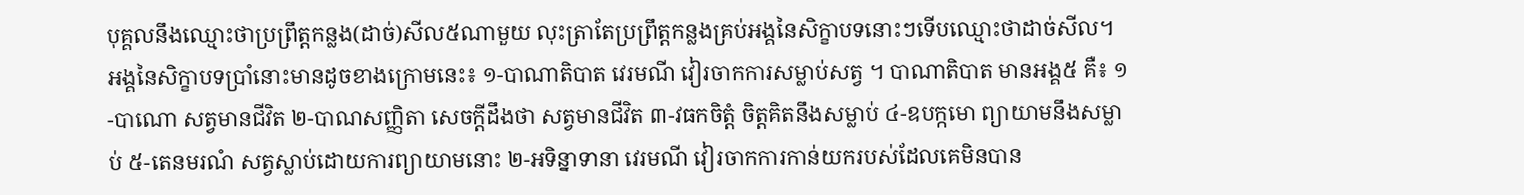បុគ្គលនឹងឈ្មោះថាប្រព្រឹត្តកន្លង(ដាច់)សីល៥ណាមួយ លុះត្រាតែប្រព្រឹត្តកន្លងគ្រប់អង្គនៃសិក្ខាបទនោះៗទើបឈ្មោះថាដាច់សីល។ អង្គនៃសិក្ខាបទប្រាំនោះមានដូចខាងក្រោមនេះ៖ ១-បាណាតិបាត វេរមណី វៀរចាកការសម្លាប់សត្វ ។ បាណាតិបាត មានអង្គ៥ គឺ៖ ១-បាណោ សត្វមានជីវិត ២-បាណសញ្ញិតា សេចក្ដីដឹងថា សត្វមានជីវិត ៣-វធកចិត្ដំ ចិត្ដគិតនឹងសម្លាប់ ៤-ឧបក្កមោ ព្យាយាមនឹងសម្លាប់ ៥-តេនមរណំ សត្វស្លាប់ដោយការព្យាយាមនោះ ២-អទិន្នាទានា វេរមណី វៀរចាកការកាន់យករបស់ដែលគេមិនបាន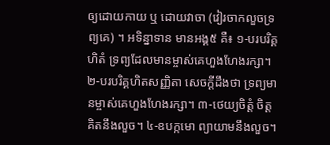ឲ្យដោយកាយ ឬ ដោយវាចា (វៀរចាកលួចទ្រព្យគេ) ។ អទិន្នាទាន មានអង្គ៥ គឺ៖ ១-បរបរិគ្គហិតំ ទ្រព្យដែលមានម្ចាស់គេហួងហែងរក្សា។ ២-បរបរិគ្គហិតសញ្ញិតា សេចក្ដីដឹងថា ទ្រព្យមានម្ចាស់គេហួងហែងរក្សា។ ៣-ថេយ្យចិត្ដំ ចិត្ដគិតនឹងលួច។ ៤-ឧបក្កមោ ព្យាយាមនឹងលួច។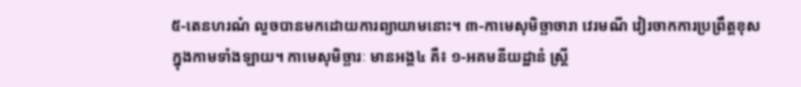៥-តេនហរណំ លួចបានមកដោយការព្យាយាមនោះ។ ៣-កាមេសុមិច្ឆាចារា វេរមណី វៀរចាកការប្រព្រឹត្តខុសក្នុងកាមទាំងឡាយ។ កាមេសុមិច្ឆារៈ មានអង្គ៤ គឺ៖ ១-អគមនីយដ្ឋានំ ស្រ្ដី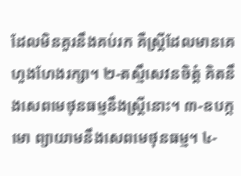ដែលមិនគួរនឹងគប់រក គឺស្រ្ដីដែលមានគេហួងហែងរក្សា។ ២-តស្មឹសេវនចិត្ដំ គិតនឹងសេពមេថុនធម្មនឹងស្រ្ដីនោះ។ ៣-ឧបក្កមោ ព្យាយាមនឹងសេពមេថុនធម្ម។ ៤-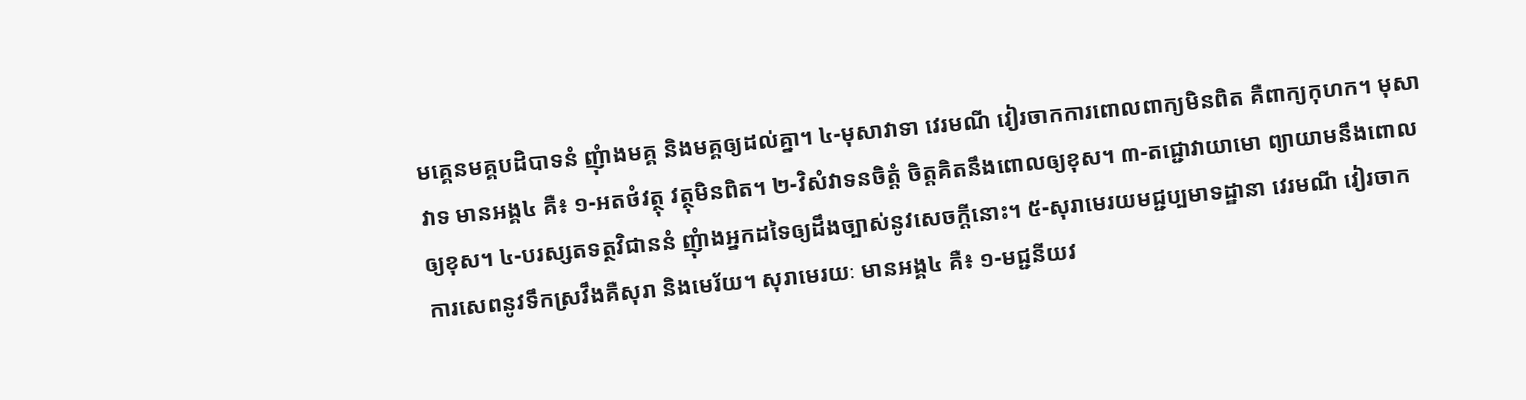មគ្គេនមគ្គបដិបាទនំ ញុំាងមគ្គ និងមគ្គឲ្យដល់គ្នា។ ៤-មុសាវាទា វេរមណី វៀរចាកការពោលពាក្យមិនពិត គឺពាក្យកុហក។ មុសាវាទ មានអង្គ៤ គឺ៖ ១-អតថំវត្ថុ វត្ថុមិនពិត។ ២-វិសំវាទនចិត្ដំ ចិត្ដគិតនឹងពោលឲ្យខុស។ ៣-តជ្ជោវាយាមោ ព្យាយាមនឹងពោលឲ្យខុស។ ៤-បរស្សតទត្ថវិជាននំ ញុំាងអ្នកដទៃឲ្យដឹងច្បាស់នូវសេចក្ដីនោះ។ ៥-សុរាមេរយមជ្ជប្បមាទដ្ឋានា វេរមណី វៀរចាកការសេពនូវទឹកស្រវឹងគឺសុរា និងមេរ័យ។ សុរាមេរយៈ មានអង្គ៤ គឺ៖ ១-មជ្ជនីយវ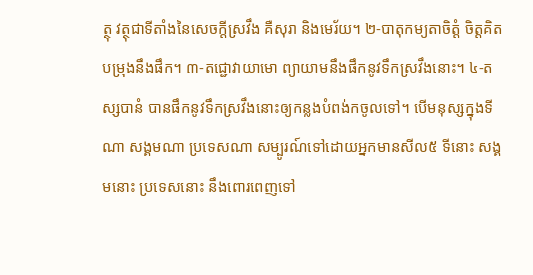ត្ថុ វត្ថុជាទីតាំងនៃសេចក្ដីស្រវឹង គឺសុរា និងមេរ័យ។ ២-បាតុកម្យតាចិត្ដំ ចិត្ដគិតបម្រុងនឹងផឹក។ ៣-តជ្ជោវាយាមោ ព្យាយាមនឹងផឹកនូវទឹកស្រវឹងនោះ។ ៤-តស្សបានំ បានផឹកនូវទឹកស្រវឹងនោះឲ្យកន្លងបំពង់កចូលទៅ។ បើមនុស្សក្នុងទីណា សង្គមណា ប្រទេសណា សម្បូរណ៍ទៅដោយអ្នកមានសីល៥ ទីនោះ សង្គមនោះ ប្រទេសនោះ នឹងពោរពេញទៅ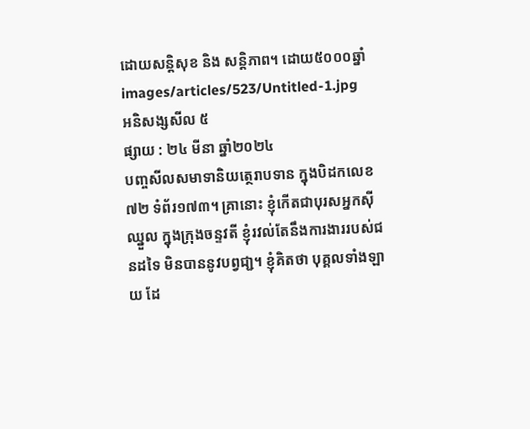ដោយសន្តិសុខ និង សន្តិភាព។ ដោយ៥០០០ឆ្នាំ
images/articles/523/Untitled-1.jpg
អនិសង្សសីល ៥
ផ្សាយ : ២៤ មីនា ឆ្នាំ២០២៤
បញ្ចសីលសមាទានិយត្ថេរាបទាន ក្នុងបិដកលេខ ៧២ ទំព័រ១៧៣។ គ្រានោះ ខ្ញុំកើតជាបុរសអ្នកស៊ីឈ្នួល ក្នុងក្រុងចន្ទវតី ខ្ញុំរវល់តែនឹងការងាររបស់ជនដទៃ មិនបាននូវបព្វជា្ជ។ ខ្ញុំគិតថា បុគ្គលទាំងឡាយ ដែ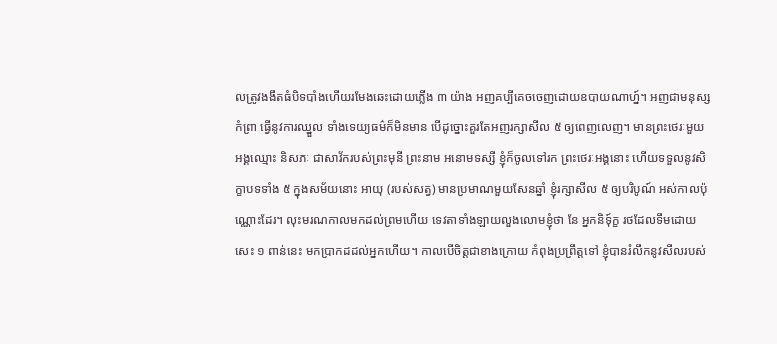លត្រូវងងឹតធំបិទបាំងហើយរមែងឆេះដោយភ្លើង ៣ យ៉ាង អញគប្បីគេចចេញដោយឧបាយណាហ្ន៍។ អញជាមនុស្សកំព្រា ធ្វើនូវការឈ្នួល ទាំងទេយ្យធម៌ក៏មិនមាន បើដូច្នោះគួរតែអញរក្សាសីល ៥ ឲ្យពេញលេញ។ មានព្រះថេរៈមួយ អង្គឈ្មោះ និសភៈ ជាសាវ័ករបស់ព្រះមុនី ព្រះនាម អនោមទស្សី ខ្ញុំក៏ចូលទៅរក ព្រះថេរៈអង្គនោះ ហើយទទួលនូវសិក្ខាបទទាំង ៥ ក្នុងសម័យនោះ អាយុ (របស់សត្វ) មានប្រមាណមួយសែនឆ្នាំ ខ្ញុំរក្សាសីល ៥ ឲ្យបរិបូណ៍ អស់កាលប៉ុណ្ណោះដែរ។ លុះមរណកាលមកដល់ព្រមហើយ ទេវតាទាំងឡាយលួងលោមខ្ញុំថា នែ អ្នកនិទុ៍ក្ខ រថដែលទឹមដោយសេះ ១ ពាន់នេះ មកប្រាកដដល់អ្នកហើយ។ កាលបើចិត្តជាខាងក្រោយ កំពុងប្រព្រឹត្តទៅ ខ្ញុំបានរំលឹកនូវសីលរបស់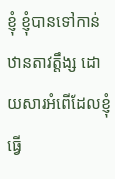ខ្ញុំ ខ្ញុំបានទៅកាន់ឋានតាវត្តឹង្ស ដោយសារអំពើដែលខ្ញុំធ្វើ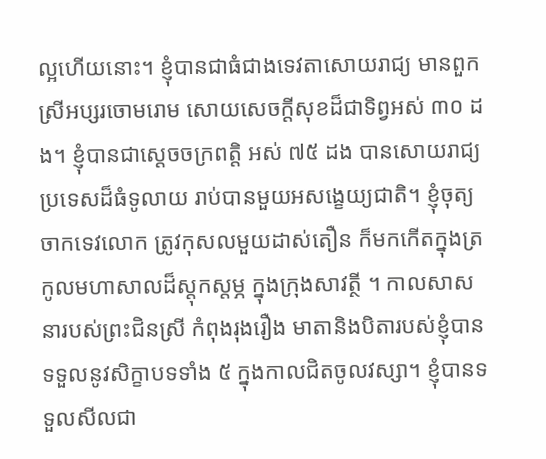ល្អហើយនោះ។ ខ្ញុំបានជាធំជាងទេវតាសោយរាជ្យ មានពួកស្រីអប្សរចោមរោម សោយសេចក្តីសុខដ៏ជាទិព្វអស់ ៣០ ដង។ ខ្ញុំបានជាស្តេចចក្រពត្តិ អស់ ៧៥ ដង បានសោយរាជ្យប្រទេសដ៏ធំទូលាយ រាប់បានមួយអសង្ខេយ្យជាតិ។ ខ្ញុំចុត្យចាកទេវលោក ត្រូវកុសលមួយដាស់តឿន ក៏មកកើតក្នុងត្រកូលមហាសាលដ៏ស្តុកស្តម្ភ ក្នុងក្រុងសាវត្ថី ។ កាលសាសនារបស់ព្រះជិនស្រី កំពុងរុងរឿង មាតានិងបិតារបស់ខ្ញុំបាន ទទួលនូវសិក្ខាបទទាំង ៥ ក្នុងកាលជិតចូលវស្សា។ ខ្ញុំបានទទួលសីលជា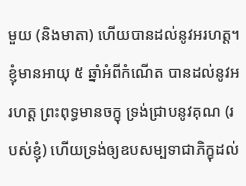មួយ (និងមាតា) ហើយបានដល់នូវអរហត្ត។ ខ្ញុំមានអាយុ ៥ ឆ្នាំអំពីកំណើត បានដល់នូវអរហត្ត ព្រះពុទ្ធមានចក្ខុ ទ្រង់ជ្រាបនូវគុណ (របស់ខ្ញុំ) ហើយទ្រង់ឲ្យឧបសម្បទាជាភិក្ខុដល់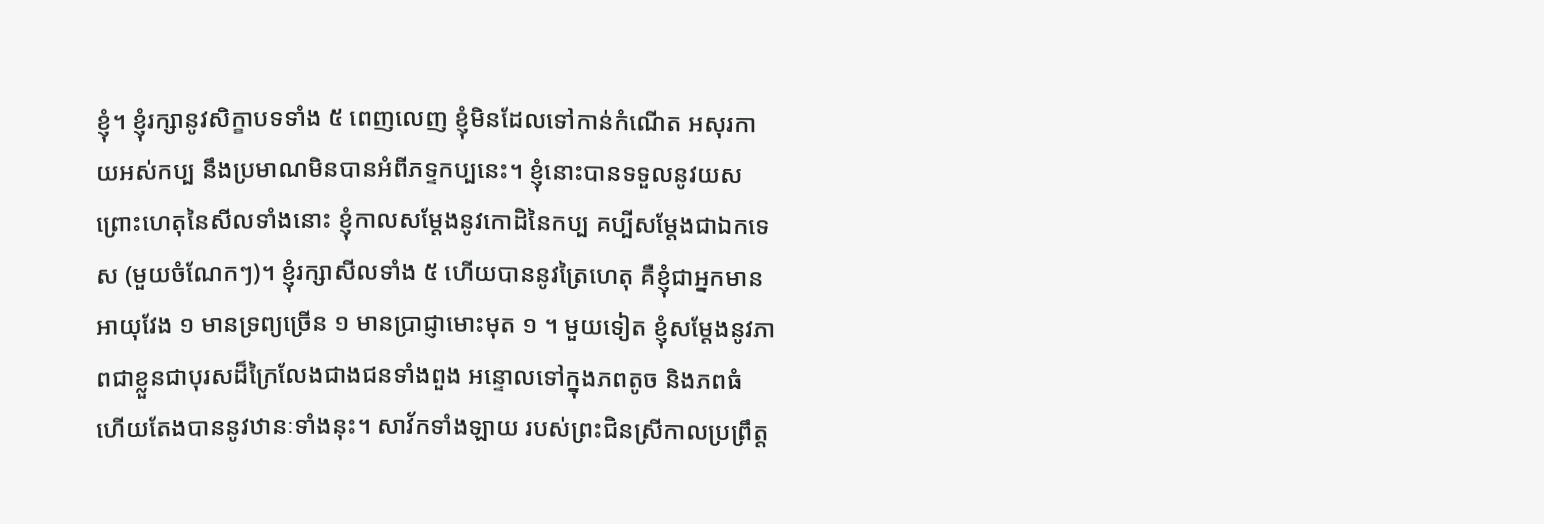ខ្ញុំ។ ខ្ញុំរក្សានូវសិក្ខាបទទាំង ៥ ពេញលេញ ខ្ញុំមិនដែលទៅកាន់កំណើត អសុរកាយអស់កប្ប នឹងប្រមាណមិនបានអំពីភទ្ទកប្បនេះ។ ខ្ញុំនោះបានទទួលនូវយស ព្រោះហេតុនៃសីលទាំងនោះ ខ្ញុំកាលសម្តែងនូវកោដិនៃកប្ប គប្បីសម្តែងជាឯកទេស (មួយចំណែកៗ)។ ខ្ញុំរក្សាសីលទាំង ៥ ហើយបាននូវត្រៃហេតុ គឺខ្ញុំជាអ្នកមាន អាយុវែង ១ មានទ្រព្យច្រើន ១ មានប្រាជ្ញាមោះមុត ១ ។ មួយទៀត ខ្ញុំសម្តែងនូវភាពជាខ្លួនជាបុរសដ៏ក្រៃលែងជាងជនទាំងពួង អន្ទោលទៅក្នុងភពតូច និងភពធំ ហើយតែងបាននូវឋានៈទាំងនុះ។ សាវ័កទាំងឡាយ របស់ព្រះជិនស្រីកាលប្រព្រឹត្ត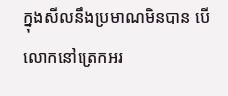ក្នុងសីលនឹងប្រមាណមិនបាន បើលោកនៅត្រេកអរ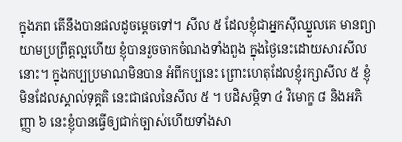ក្នុងភព តើនឹងបានផលដូចម្តេចទៅ។ សីល ៥ ដែលខ្ញុំជាអ្នកស៊ីឈ្នួលគេ មានព្យាយាមប្រព្រឹត្តល្អហើយ ខ្ញុំបានរួចចាកចំណងទាំងពួង ក្នុងថ្ងៃនេះដោយសារសីលនោះ។ ក្នុងកប្បប្រមាណមិនបាន អំពីកប្បនេះ ព្រោះហេតុដែលខ្ញុំរក្សាសីល ៥ ខ្ញុំមិនដែលស្គាល់ទុគ្គតិ នេះជាផលនៃសីល ៥ ។ បដិសម្ភិទា ៤ វិមោក្ខ ៨ និងអភិញ្ញា ៦ នេះខ្ញុំបានធ្វើឲ្យជាក់ច្បាស់ហើយទាំងសា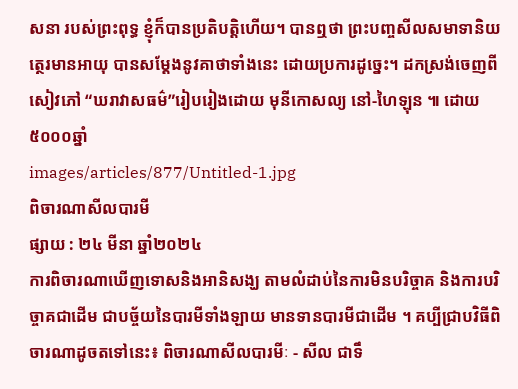សនា របស់ព្រះពុទ្ធ ខ្ញុំក៏បានប្រតិបត្តិហើយ។ បានឮថា ព្រះបញ្ចសីលសមាទានិយត្ថេរមានអាយុ បានសម្តែងនូវគាថាទាំងនេះ ដោយប្រការដូច្នេះ។ ដកស្រង់ចេញពីសៀវភៅ “ឃរាវាសធម៌”រៀបរៀងដោយ មុនីកោសល្យ នៅ-ហៃឡុន ៕ ដោយ៥០០០ឆ្នាំ
images/articles/877/Untitled-1.jpg
ពិចារណាសីលបារមី
ផ្សាយ : ២៤ មីនា ឆ្នាំ២០២៤
ការពិចារណាឃើញទោសនិងអានិសង្ឃ តាមលំដាប់នៃការមិនបរិច្ចាគ និងការបរិច្ចាគជាដើម ជាបច្ច័យនៃបារមីទាំងឡាយ មានទានបារមីជាដើម ។ គប្បីជ្រាបវិធីពិចារណាដូចតទៅនេះ៖ ពិចារណាសីលបារមីៈ - សីល ជាទឹ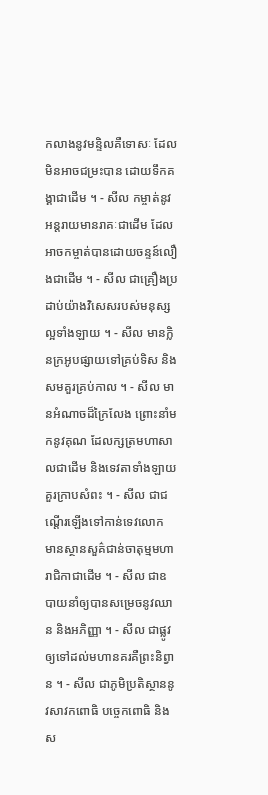កលាងនូវមន្ទិលគឺទោសៈ ដែលមិនអាចជម្រះបាន ដោយទឹកគង្គាជាដើម ។ - សីល កម្ចាត់នូវអន្តរាយមានរាគៈជាដើម ដែលអាចកម្ចាត់បានដោយចន្ទន៍លឿងជាដើម ។ - សីល ជាគ្រឿងប្រដាប់យ៉ាងវិសេសរបស់មនុស្សល្អទាំងឡាយ ។ - សីល មានក្លិនក្រអូបផ្សាយទៅគ្រប់ទិស និងសមគួរគ្រប់កាល ។ - សីល មានអំណាចដ៏ក្រៃលែង ព្រោះនាំមកនូវគុណ ដែលក្សត្រមហាសាលជាដើម និងទេវតាទាំងឡាយគួរក្រាបសំពះ ។ - សីល ជាជណ្តើរឡើងទៅកាន់ទេវលោក មានស្ថានសួគ៌ជាន់ចាតុម្មមហារាជិកាជាដើម ។ - សីល ជាឧបាយនាំឲ្យបានសម្រេចនូវឈាន និងអភិញ្ញា ។ - សីល ជាផ្លូវឲ្យទៅដល់មហានគរគឺព្រះនិព្វាន ។ - សីល ជាភូមិប្រតិស្ថាននូវសាវកពោធិ បច្ចេកពោធិ និងស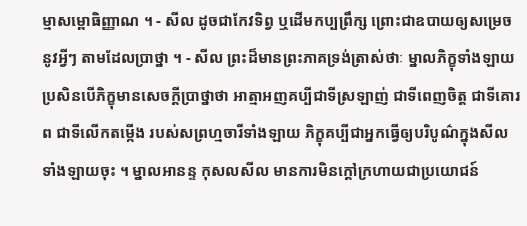ម្មាសម្ពោធិញ្ញាណ ។ - សីល ដូចជាកែវទិព្វ ឬដើមកប្បព្រឹក្ស ព្រោះជាឧបាយឲ្យសម្រេចនូវអ្វីៗ តាមដែលប្រាថ្នា ។ - សីល ព្រះដ៏មានព្រះភាគទ្រង់ត្រាស់ថាៈ ម្នាលភិក្ខុទាំងឡាយ ប្រសិនបើភិក្ខុមានសេចក្តីប្រាថ្នាថា អាត្មាអញគប្បីជាទីស្រឡាញ់ ជាទីពេញចិត្ត ជាទីគោរព ជាទីលើកតម្កើង របស់សព្រហ្មចារីទាំងឡាយ ភិក្ខុគប្បីជាអ្នកធ្វើឲ្យបរិបូណ៌ក្នុងសីលទាំងឡាយចុះ ។ ម្នាលអានន្ទ កុសលសីល មានការមិនក្តៅក្រហាយជាប្រយោជន៍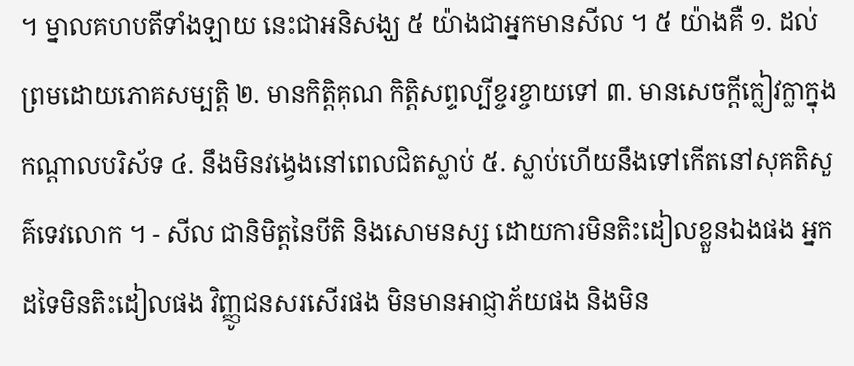។ ម្នាលគហបតីទាំងឡាយ នេះជាអនិសង្ឃ ៥ យ៉ាងជាអ្នកមានសីល ។ ៥ យ៉ាងគឺ ១. ដល់ព្រមដោយភោគសម្បត្តិ ២. មានកិត្តិគុណ កិត្តិសព្ទល្បីខ្ចរខ្ចាយទៅ ៣. មានសេចក្តីក្លៀវក្លាក្នុងកណ្តាលបរិស័ទ ៤. នឹងមិនវង្វេងនៅពេលជិតស្លាប់ ៥. ស្លាប់ហើយនឹងទៅកើតនៅសុគតិសួគ៌ទេវលោក ។ - សីល ជានិមិត្តនៃបីតិ និងសោមនស្ស ដោយការមិនតិះដៀលខ្លួនឯងផង អ្នកដទៃមិនតិះដៀលផង វិញ្ញូជនសរសើរផង មិនមានអាជ្ញាភ័យផង និងមិន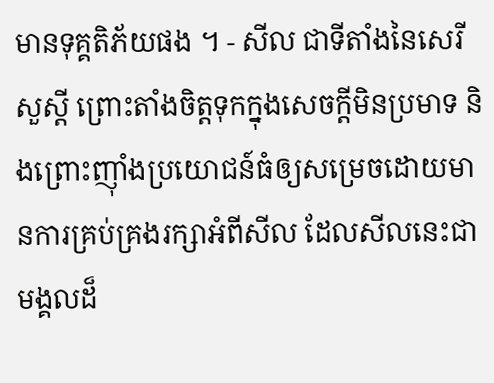មានទុគ្គតិភ័យផង ។ - សីល ជាទីតាំងនៃសេរីសួស្តី ព្រោះតាំងចិត្តទុកក្នុងសេចក្តីមិនប្រមាទ និងព្រោះញ៉ាំងប្រយោជន៍ធំឲ្យសម្រេចដោយមានការគ្រប់គ្រងរក្សាអំពីសីល ដែលសីលនេះជាមង្គលដ៏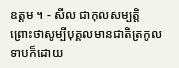ឧត្តម ។ - សីល ជាកុលសម្បត្តិ ព្រោះថាសូម្បីបុគ្គលមានជាតិត្រកូលទាបក៏ដោយ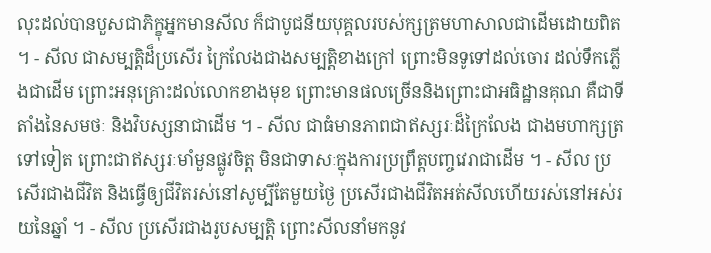លុះដល់បានបួសជាភិក្ខុអ្នកមានសីល ក៏ជាបូជនីយបុគ្គលរបស់ក្សត្រមហាសាលជាដើមដោយពិត ។ - សីល ជាសម្បត្តិដ៏ប្រសើរ ក្រៃលែងជាងសម្បត្តិខាងក្រៅ ព្រោះមិនទូទៅដល់ចោរ ដល់ទឹកភ្លើងជាដើម ព្រោះអនុគ្រោះដល់លោកខាងមុខ ព្រោះមានផលច្រើននិងព្រោះជាអធិដ្ឋានគុណ គឺជាទីតាំងនៃសមថៈ និងវិបស្សនាជាដើម ។ - សីល ជាធំមានភាពជាឥស្សរៈដ៏ក្រៃលែង ជាងមហាក្សត្រទៅទៀត ព្រោះជាឥស្សរៈមាំមួនផ្លូវចិត្ត មិនជាទាសៈក្នុងការប្រព្រឹត្តបញ្ចវេរាជាដើម ។ - សីល ប្រសើរជាងជីវិត និងធ្វើឲ្យជីវិតរស់នៅសូម្បីតែមួយថ្ងៃ ប្រសើរជាងជីវិតអត់សីលហើយរស់នៅអស់រយនៃឆ្នាំ ។ - សីល ប្រសើរជាងរូបសម្បត្តិ ព្រោះសីលនាំមកនូវ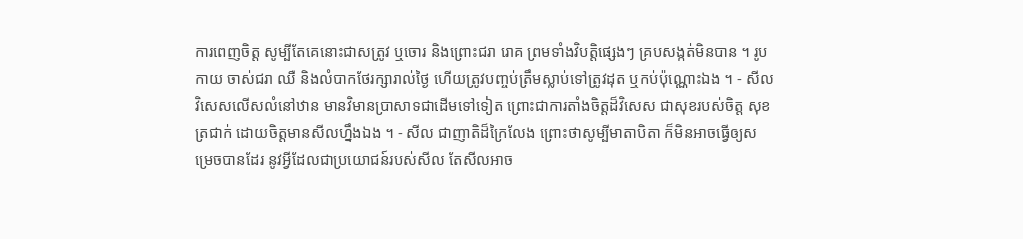ការពេញចិត្ត សូម្បីតែគេនោះជាសត្រូវ ឬចោរ និងព្រោះជរា រោគ ព្រមទាំងវិបត្តិផ្សេងៗ គ្របសង្កត់មិនបាន ។ រូប កាយ ចាស់ជរា ឈឺ និងលំបាកថែរក្សារាល់ថ្ងៃ ហើយត្រូវបញ្ចប់ត្រឹមស្លាប់ទៅត្រូវដុត ឬកប់ប៉ុណ្ណោះឯង ។ - សីល វិសេសលើសលំនៅឋាន មានវិមានប្រាសាទជាដើមទៅទៀត ព្រោះជាការតាំងចិត្តដ៏វិសេស ជាសុខរបស់ចិត្ត សុខត្រជាក់ ដោយចិត្តមានសីលហ្នឹងឯង ។ - សីល ជាញាតិដ៏ក្រៃលែង ព្រោះថាសូម្បីមាតាបិតា ក៏មិនអាចធ្វើឲ្យសម្រេចបានដែរ នូវអ្វីដែលជាប្រយោជន៍របស់សីល តែសីលអាច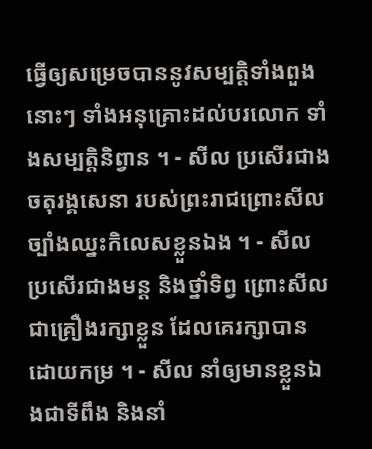ធ្វើឲ្យសម្រេចបាននូវសម្បត្តិទាំងពួងនោះៗ ទាំងអនុគ្រោះដល់បរលោក ទាំងសម្បត្តិនិព្វាន ។ - សីល ប្រសើរជាងចតុរង្គសេនា របស់ព្រះរាជព្រោះសីលច្បាំងឈ្នះកិលេសខ្លួនឯង ។ - សីល ប្រសើរជាងមន្ត និងថ្នាំទិព្វ ព្រោះសីលជាគ្រឿងរក្សាខ្លួន ដែលគេរក្សាបានដោយកម្រ ។ - សីល នាំឲ្យមានខ្លួនឯងជាទីពឹង និងនាំ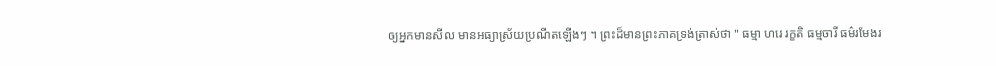ឲ្យអ្នកមានសីល មានអធ្យាស្រ័យប្រណីតឡើងៗ ។ ព្រះដ៏មានព្រះភាគទ្រង់ត្រាស់ថា " ធម្មា ហរេ រក្ខតិ ធម្មចារី ធម៌រមែងរ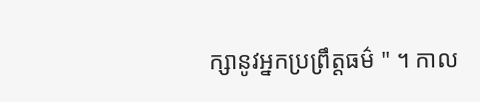ក្សានូវអ្នកប្រព្រឹត្តធម៌ " ។ កាល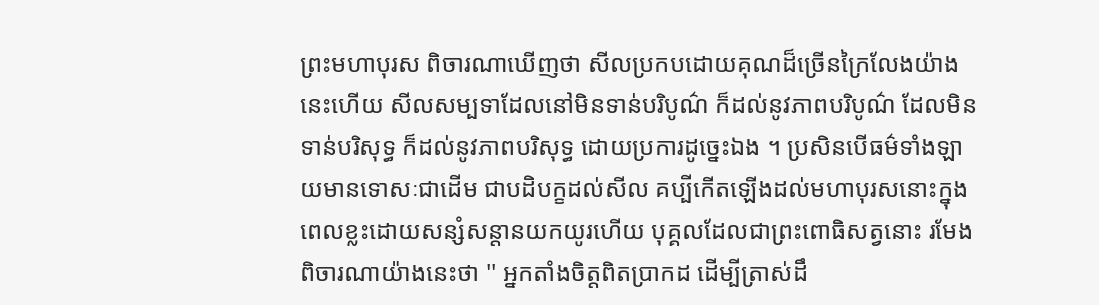ព្រះមហាបុរស ពិចារណាឃើញថា សីលប្រកបដោយគុណដ៏ច្រើនក្រៃលែងយ៉ាងនេះហើយ សីលសម្បទាដែលនៅមិនទាន់បរិបូណ៌ ក៏ដល់នូវភាពបរិបូណ៌ ដែលមិនទាន់បរិសុទ្ធ ក៏ដល់នូវភាពបរិសុទ្ធ ដោយប្រការដូច្នេះឯង ។ ប្រសិនបើធម៌ទាំងឡាយមានទោសៈជាដើម ជាបដិបក្ខដល់សីល គប្បីកើតឡើងដល់មហាបុរសនោះក្នុងពេលខ្លះដោយសន្សំសន្តានយកយូរហើយ បុគ្គលដែលជាព្រះពោធិសត្វនោះ រមែងពិចារណាយ៉ាងនេះថា '' អ្នកតាំងចិត្តពិតប្រាកដ ដើម្បីត្រាស់ដឹ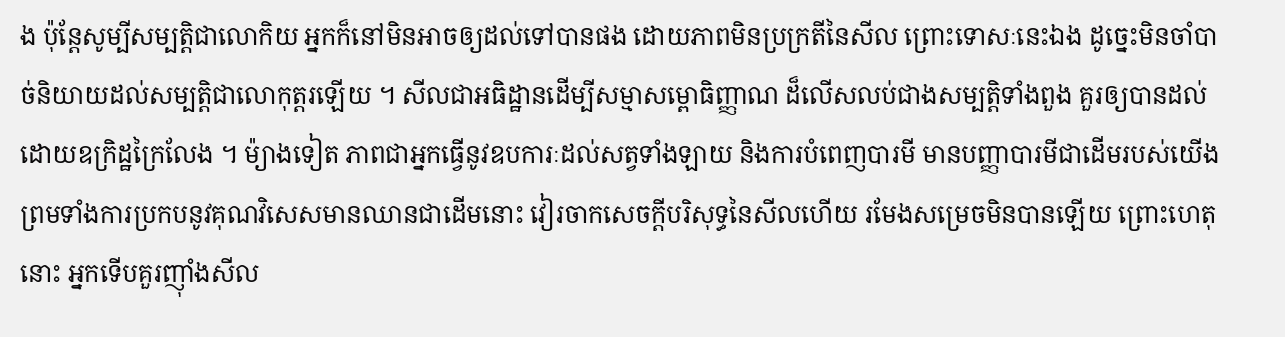ង ប៉ុន្តែសូម្បីសម្បត្តិជាលោកិយ អ្នកក៏នៅមិនអាចឲ្យដល់ទៅបានផង ដោយភាពមិនប្រក្រតីនៃសីល ព្រោះទោសៈនេះឯង ដូច្នេះមិនចាំបាច់និយាយដល់សម្បត្តិជាលោកុត្តរឡើយ ។ សីលជាអធិដ្ឋានដើម្បីសម្មាសម្ពោធិញ្ញាណ ដ៏លើសលប់ជាងសម្បត្តិទាំងពួង គួរឲ្យបានដល់ដោយឧក្រិដ្ឋក្រៃលែង ។ ម៉្យាងទៀត ភាពជាអ្នកធ្វើនូវឧបការៈដល់សត្វទាំងឡាយ និងការបំពេញបារមី មានបញ្ញាបារមីជាដើមរបស់យើង ព្រមទាំងការប្រកបនូវគុណវិសេសមានឈានជាដើមនោះ វៀរចាកសេចក្តីបរិសុទ្ធនៃសីលហើយ រមែងសម្រេចមិនបានឡើយ ព្រោះហេតុនោះ អ្នកទើបគួរញ៉ាំងសីល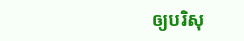ឲ្យបរិសុ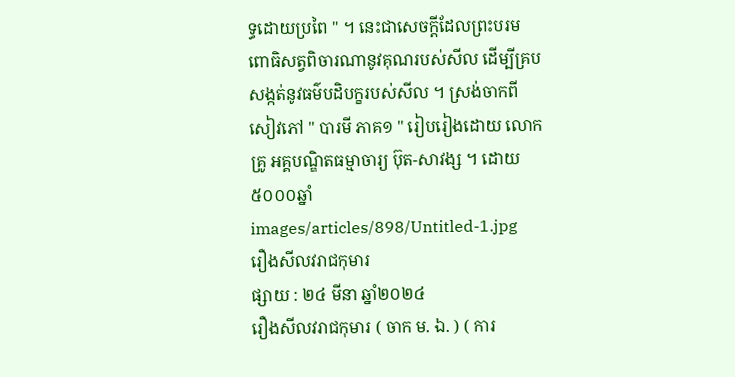ទ្ធដោយប្រពៃ " ។ នេះជាសេចក្តីដែលព្រះបរមពោធិសត្វពិចារណានូវគុណរបស់សីល ដើម្បីគ្របសង្កត់នូវធម៌បដិបក្ខរបស់សីល ។ ស្រង់ចាកពី សៀវភៅ " បារមី ភាគ១ " រៀបរៀងដោយ លោកគ្រូ អគ្គបណ្ឌិតធម្មាចារ្យ ប៊ុត-សាវង្ស ។ ដោយ៥០០០ឆ្នាំ
images/articles/898/Untitled-1.jpg
រឿងសីលវរាជកុមារ
ផ្សាយ : ២៤ មីនា ឆ្នាំ២០២៤
រឿងសីលវរាជកុមារ ( ចាក ម. ឯ. ) ( ការ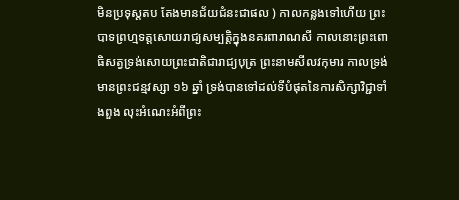មិនប្រទុស្តតប តែងមានជ័យជំនះជាផល ) កាលកន្លងទៅហើយ ព្រះបាទព្រហ្មទត្តសោយរាជ្យសម្បត្តិក្នុងនគរពារាណសី កាលនោះព្រះពោធិសត្វទ្រង់សោយព្រះជាតិជារាជ្យបុត្រ ព្រះនាមសីលវកុមារ កាលទ្រង់មានព្រះជន្មវស្សា ១៦ ឆ្នាំ ទ្រង់បានទៅដល់ទីបំផុតនៃការសិក្សាវិជ្ជាទាំងពួង លុះអំណេះអំពីព្រះ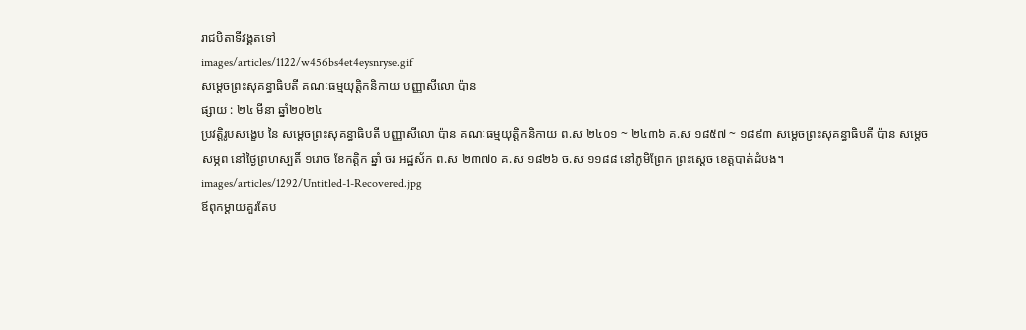រាជបិតាទីវង្គតទៅ
images/articles/1122/w456bs4et4eysnryse.gif
សម្ដេចព្រះសុគន្ធាធិបតី គណៈធម្មយុត្តិកនិកាយ បញ្ញាសីលោ ប៉ាន
ផ្សាយ : ២៤ មីនា ឆ្នាំ២០២៤
ប្រវត្តិរូបសង្ខេប នៃ សម្ដេចព្រះសុគន្ធាធិបតី បញ្ញាសីលោ ប៉ាន គណៈធម្មយុត្តិកនិកាយ ព.ស ២៤០១ ~ ២៤៣៦ គ.ស ១៨៥៧ ~ ១៨៩៣ សម្ដេចព្រះសុគន្ធាធិបតី ប៉ាន សម្ដេចសម្ភព នៅថ្ងៃព្រហស្បតិ៍ ១រោច ខែកត្ដិក ឆ្នាំ ចរ អដ្ឋស័ក ព.ស ២៣៧០ គ.ស ១៨២៦ ច.ស ១១៨៨ នៅភូមិព្រែក ព្រះស្ដេច ខេត្តបាត់ដំបង។
images/articles/1292/Untitled-1-Recovered.jpg
ឪពុកម្ដាយគួរតែប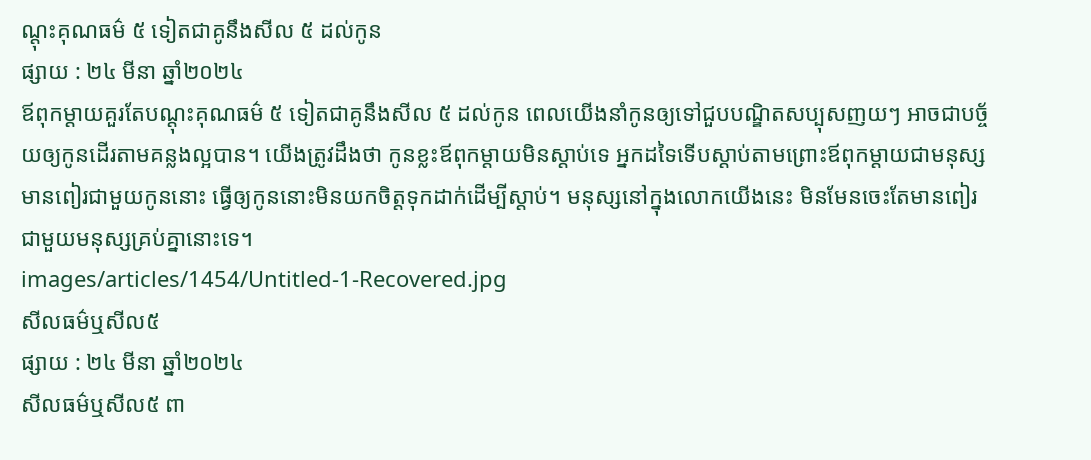ណ្ដុះគុណធម៌ ៥ ទៀតជាគូនឹងសីល ៥ ដល់កូន
ផ្សាយ : ២៤ មីនា ឆ្នាំ២០២៤
ឪពុកម្ដាយគួរតែបណ្ដុះគុណធម៌ ៥ ទៀតជាគូនឹងសីល ៥ ដល់កូន ពេលយើងនាំកូនឲ្យទៅជួបបណ្ឌិតសប្បុសញយៗ អាចជាបច្ច័យឲ្យកូនដើរតាមគន្លងល្អបាន។ យើងត្រូវដឹងថា កូនខ្លះឪពុកម្ដាយមិនស្ដាប់ទេ អ្នកដទៃទើបស្ដាប់តាមព្រោះឪពុកម្ដាយជាមនុស្សមានពៀរជាមួយកូននោះ ធ្វើឲ្យកូននោះមិនយកចិត្តទុកដាក់ដើម្បីស្ដាប់។ មនុស្សនៅក្នុងលោកយើងនេះ មិនមែនចេះតែមានពៀរជាមួយមនុស្សគ្រប់គ្នានោះទេ។
images/articles/1454/Untitled-1-Recovered.jpg
សីលធម៌ឬសីល៥
ផ្សាយ : ២៤ មីនា ឆ្នាំ២០២៤
សីលធម៌ឬសីល៥ ពា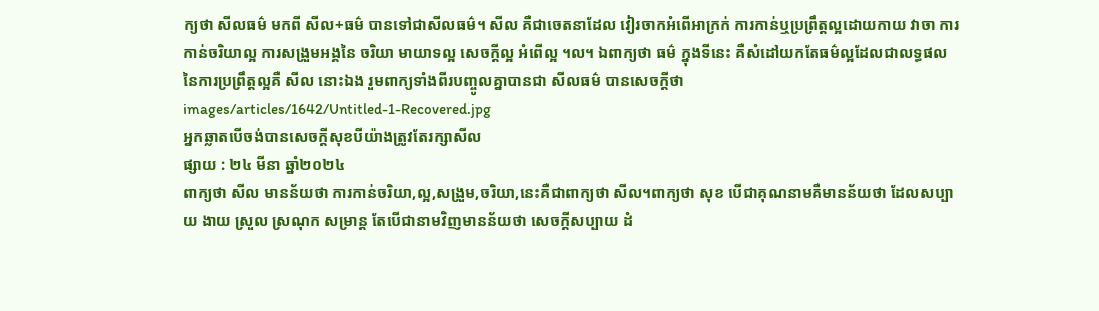ក្យថា សីលធម៌ មកពី សីល+ធម៌ បានទៅជាសីលធម៌។ សីល គឺជាចេតនាដែល វៀរចាកអំពើអាក្រក់ ការកាន់ឬប្រព្រឹត្តល្អដោយកាយ វាចា ការកាន់ចរិយាល្អ ការសង្រួមអង្គនៃ ចរិយា មាយាទល្អ សេចក្ដីល្អ អំពើល្អ ។ល។ ឯពាក្យថា ធម៌ ក្នុងទីនេះ គឺសំដៅយកតែធម៌ល្អដែលជាលទ្ធផលនៃការប្រព្រឹត្តល្អគឺ សីល នោះឯង រួមពាក្យទាំងពីរបញ្ចូលគ្នាបានជា សីលធម៌ បានសេចក្ដីថា
images/articles/1642/Untitled-1-Recovered.jpg
អ្នកឆ្លាតបើចង់បានសេចក្ដីសុខបីយ៉ាងត្រូវតែរក្សាសីល
ផ្សាយ : ២៤ មីនា ឆ្នាំ២០២៤
ពាក្យថា សីល មានន័យថា ការកាន់ចរិយា,ល្អ,សង្រួម,ចរិយា,នេះគឺជាពាក្យថា សីល។ពាក្យថា សុខ បើជាគុណនាមគឺមានន័យថា ដែលសប្បាយ ងាយ ស្រួល ស្រណុក សម្រាន្ត តែបើជានាមវិញមានន័យថា សេចក្ដីសប្បាយ ដំ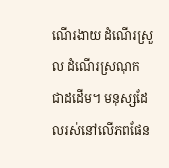ណើរងាយ ដំណើរស្រួល ដំណើរស្រណុក ជាដដើម។ មនុស្សដែលរស់នៅលើភពផែន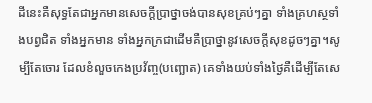ដីនេះគឺសុទ្ធតែជាអ្នកមានសេចក្ដីប្រាថ្នាចង់បានសុខគ្រប់ៗគ្នា ទាំងគ្រហស្ថទាំងបព្វជិត ទាំងអ្នកមាន ទាំងអ្នកក្រជាដើមគឺប្រាថ្នានូវសេចក្ដីសុខដូចៗគ្នា។សូម្បីតែចោរ ដែលខំលួចកេងប្រវ័ញ្ច(បញ្ឆោត) គេទាំងយប់ទាំងថ្ងៃគឺដើម្បីតែសេ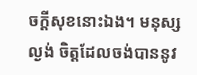ចក្ដីសុខនោះឯង។ មនុស្សល្ងង់ ចិត្តដែលចង់បាននូវ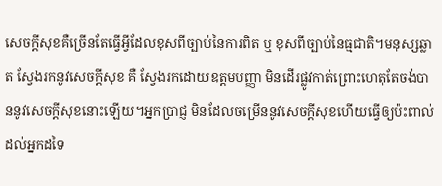សេចក្ដីសុខគឺច្រើនតែធ្វើអ្វីដែលខុសពីច្បាប់នៃការពិត ឬ ខុសពីច្បាប់នៃធ្មជាតិ។មនុស្សឆ្លាត ស្វែងរកនូវសេចក្ដីសុខ គឺ ស្វែងរកដោយឧត្ដមបញ្ញា មិនដើរផ្លូវកាត់ព្រោះហេតុតែចង់បាននូវសេចក្ដីសុខនោះឡើយ។អ្នកប្រាជ្ញ មិនដែលចម្រើននូវសេចក្ដីសុខហើយធ្វើឲ្យប៉ះពាល់ដល់អ្នកដទៃ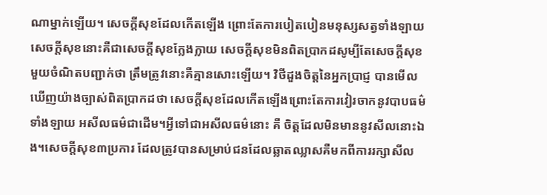ណាម្នាក់ឡើយ។ សេចក្ដីសុខដែលកើតឡើង ព្រោះតែការបៀតបៀនមនុស្សសត្វទាំងឡាយ សេចក្ដីសុខនោះគឺជាសេចក្ដីសុខក្លែងក្លាយ សេចក្ដីសុខមិនពិតប្រាកដសូម្បីតែសេចក្ដីសុខមួយចំណិតបញ្ជាក់ថា ត្រឹមត្រូវនោះគឺគ្មានសោះឡើយ។ វិថីដួងចិត្តនៃអ្នកប្រាជ្ញ បានមើលឃើញយ៉ាងច្បាស់ពិតប្រាកដថា សេចក្ដីសុខដែលកើតឡើងព្រោះតែការវៀរចាកនូវបាបធម៌ទាំងឡាយ អសីលធម៌ជាដើម។អ្វីទៅជាអសីលធម៌នោះ គឺ ចិត្តដែលមិនមាននូវសីលនោះឯង។សេចក្ដីសុខ៣ប្រការ ដែលត្រូវបានសម្រាប់ជនដែលឆ្លាតឈ្លាសគឺមកពីការរក្សាសីល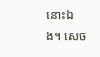នោះឯង។ សេច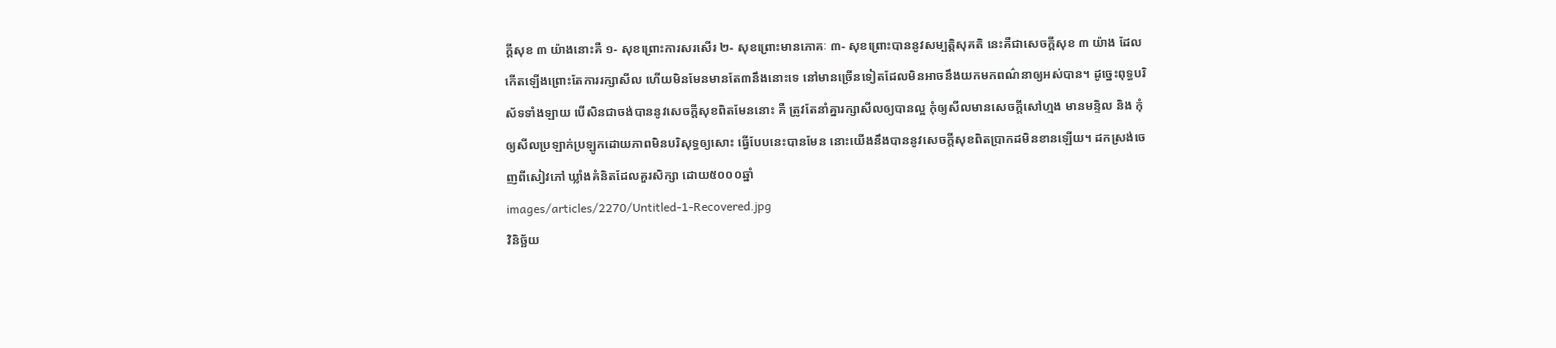ក្ដីសុខ ៣ យ៉ាងនោះគឺ ១- សុខព្រោះការសរសើរ ២- សុខព្រោះមានភោគៈ ៣- សុខព្រោះបាននូវសម្បត្តិសុគតិ នេះគឺជាសេចក្ដីសុខ ៣ យ៉ាង ដែលកើតឡើងព្រោះតែការរក្សាសីល ហើយមិនមែនមានតែ៣នឹងនោះទេ នៅមានច្រើនទៀតដែលមិនអាចនឹងយកមកពណ៌នាឲ្យអស់បាន។ ដូច្នេះពុទ្ធបរិស័ទទាំងឡាយ បើសិនជាចង់បាននូវសេចក្ដីសុខពិតមែននោះ គឺ ត្រូវតែនាំគ្នារក្សាសីលឲ្យបានល្អ កុំឲ្យសីលមានសេចក្ដីសៅហ្មង មានមន្ទិល និង កុំឲ្យសីលប្រឡាក់ប្រឡូកដោយភាពមិនបរិសុទ្ធឲ្យសោះ ធ្វើបែបនេះបានមែន នោះយើងនឹងបាននូវសេចក្ដីសុខពិតប្រាកដមិនខានឡើយ។ ដកស្រង់ចេញពីសៀវភៅ ឃ្លាំងគំនិតដែលគួរសិក្សា ដោយ៥០០០ឆ្នាំ
images/articles/2270/Untitled-1-Recovered.jpg
វិនិច្ឆ័យ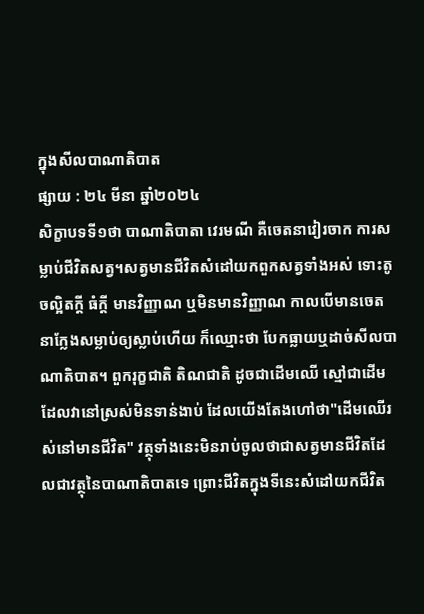ក្នុងសីលបាណាតិបាត
ផ្សាយ : ២៤ មីនា ឆ្នាំ២០២៤
សិក្ខាបទទី១ថា បាណាតិបាតា វេរមណី គឺចេតនាវៀរចាក ការសម្លាប់ជីវិតសត្វ។សត្វមានជីវិតសំដៅយកពួកសត្វទាំងអស់ ទោះតូចល្អិតក្ដី ធំក្ដី មានវិញ្ញាណ ឬមិនមានវិញ្ញាណ កាលបើមានចេតនាក្លែងសម្លាប់ឲ្យស្លាប់ហើយ ក៏ឈ្មោះថា បែកធ្លាយឬដាច់សីលបាណាតិបាត។ ពួករុក្ខជាតិ តិណជាតិ ដូចជាដើមឈើ ស្មៅជាដើម ដែលវានៅស្រស់មិនទាន់ងាប់ ដែលយើងតែងហៅថា"ដើមឈើរស់នៅមានជីវិត" វត្ថុទាំងនេះមិនរាប់ចូលថាជាសត្វមានជីវិតដែលជាវត្ថុនៃបាណាតិបាតទេ ព្រោះជីវិតក្នុងទីនេះសំដៅយកជីវិត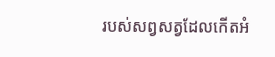របស់សព្វសត្វដែលកើតអំ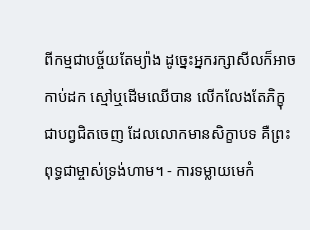ពីកម្មជាបច្ច័យតែម្យ៉ាង ដូច្នេះអ្នករក្សាសីលក៏អាចកាប់ដក ស្មៅឬដើមឈើបាន លើកលែងតែភិក្ខុជាបព្វជិតចេញ ដែលលោកមានសិក្ខាបទ គឺព្រះពុទ្ធជាម្ចាស់ទ្រង់ហាម។ - ការទម្លាយមេកំ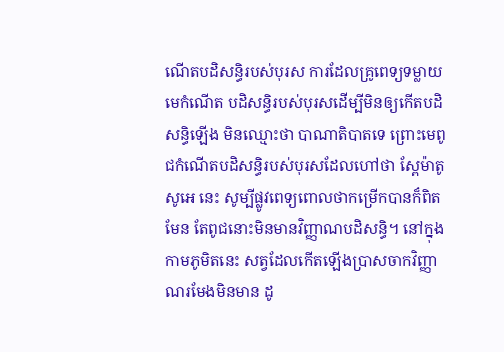ណើតបដិសន្ធិរបស់បុរស ការដែលគ្រូពេទ្យទម្លាយមេកំណើត បដិសន្ធិរបស់បុរសដើម្បីមិនឲ្យកើតបដិសន្ធិឡើង មិនឈ្មោះថា បាណាតិបាតទេ ព្រោះមេពូជកំណើតបដិសន្ធិរបស់បុរសដែលហៅថា ស្ពែម៉ាតូសូអេ នេះ សូម្បីផ្លូវពេទ្យពោលថាកម្រើកបានក៏ពិតមែន តែពូជនោះមិនមានវិញ្ញាណបដិសន្ធិ។ នៅក្នុងកាមភូមិតនេះ សត្វដែលកើតឡើងប្រាសចាកវិញ្ញាណរមែងមិនមាន ដូ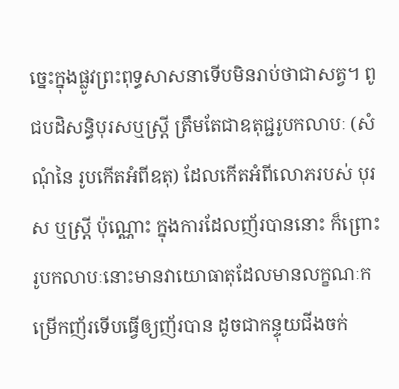ច្នេះក្នុងផ្លូវព្រះពុទ្ធសាសនាទើបមិនរាប់ថាជាសត្វ។ ពូជបដិសន្ធិបុរសឬស្ត្រី ត្រឹមតែជាឧតុជ្ជរូបកលាបៈ (សំណុំនៃ រូបកើតអំពីឧតុ) ដែលកើតអំពីលោភរបស់ បុរស ឬស្ត្រី ប៉ុណ្ណោះ ក្នុងការដែលញ័របាននោះ ក៏ព្រោះរូបកលាបៈនោះមានវាយោធាតុដែលមានលក្ខណៈកម្រើកញ័រទើបធ្វើឲ្យញ័របាន ដូចជាកន្ទុយជីងចក់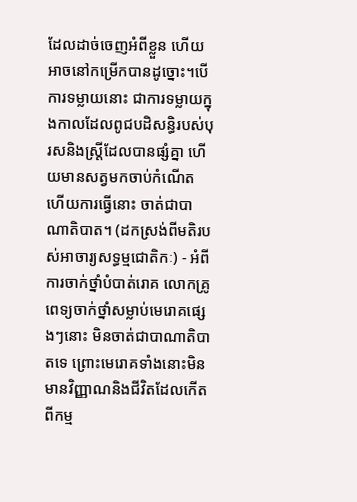ដែលដាច់ចេញអំពីខ្លួន ហើយអាចនៅកម្រើកបានដូច្នោះ។បើការទម្លាយនោះ ជាការទម្លាយក្នុងកាលដែលពូជបដិសន្ធិរបស់បុរសនិងស្ត្រីដែលបានផ្សំគ្នា ហើយមានសត្វមកចាប់កំណើត ហើយការធ្វើនោះ ចាត់ជាបាណាតិបាត។ (ដកស្រង់ពីមតិរបស់អាចារ្យសទ្ធម្មជោតិកៈ) - អំពីការចាក់ថ្នាំបំបាត់រោគ លោកគ្រូពេទ្យចាក់ថ្នាំសម្លាប់មេរោគផ្សេងៗនោះ មិនចាត់ជាបាណាតិបាតទេ ព្រោះមេរោគទាំងនោះមិនមានវិញ្ញាណនិងជីវិតដែលកើតពីកម្ម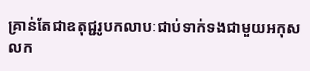គ្រាន់តែជាឧតុជ្ជរូបកលាបៈជាប់ទាក់ទងជាមួយអកុសលក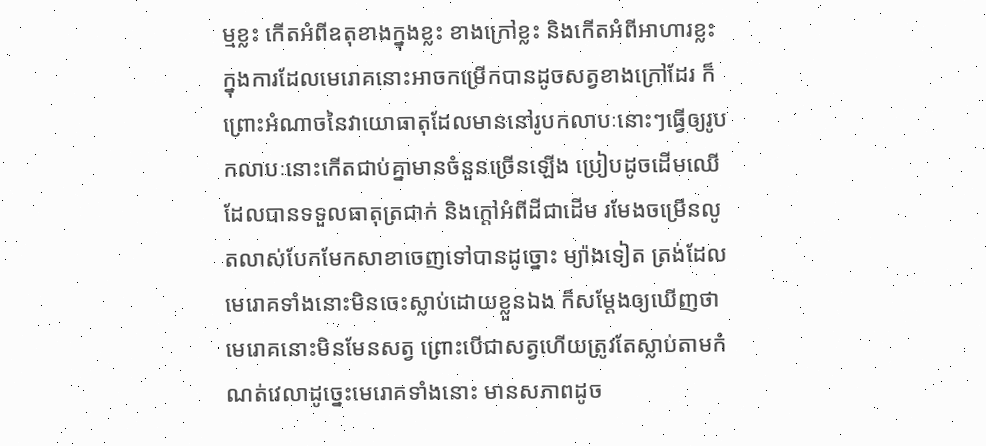ម្មខ្លះ កើតអំពីឧតុខាងក្នុងខ្លះ ខាងក្រៅខ្លះ និងកើតអំពីអាហារខ្លះ ក្នុងការដែលមេរោគនោះអាចកម្រើកបានដូចសត្វខាងក្រៅដែរ ក៏ព្រោះអំណាចនៃវាយោធាតុដែលមាននៅរូបកលាបៈនោះៗធ្វើឲ្យរូបកលាបៈនោះកើតជាប់គ្នាមានចំនួនច្រើនឡើង ប្រៀបដូចដើមឈើដែលបានទទួលធាតុត្រជាក់ និងក្ដៅអំពីដីជាដើម រមែងចម្រើនលូតលាស់បែកមែកសាខាចេញទៅបានដូច្នោះ ម្យ៉ាងទៀត ត្រង់ដែលមេរោគទាំងនោះមិនចេះស្លាប់ដោយខ្លួនឯង ក៏សម្ដែងឲ្យឃើញថា មេរោគនោះមិនមែនសត្វ ព្រោះបើជាសត្វហើយត្រូវតែស្លាប់តាមកំណត់វេលាដូច្នេះមេរោគទាំងនោះ មានសភាពដូច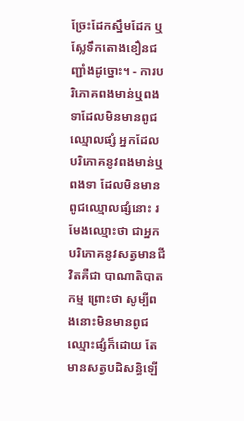ច្រែះដែកស្នឹមដែក ឬស្លែទឹកតោងខឿនជញ្ជាំងដូច្នោះ។ - ការបរិភោគពងមាន់ឬពងទាដែលមិនមានពូជឈ្មោលផ្សំ អ្នកដែលបរិភោគនូវពងមាន់ឬពងទា ដែលមិនមានពូជឈ្មោលផ្សំនោះ រមែងឈ្មោះថា ជាអ្នកបរិភោគនូវសត្វមានជីវិតគឺជា បាណាតិបាតកម្ម ព្រោះថា សូម្បីពងនោះមិនមានពូជឈ្មោះផ្សំក៏ដោយ តែមានសត្វបដិសន្ធិឡើ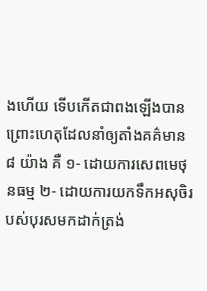ងហើយ ទើបកើតជាពងឡើងបាន ព្រោះហេតុដែលនាំឲ្យតាំងគគ៌មាន ៨ យ៉ាង គឺ ១- ដោយការសេពមេថុនធម្ម ២- ដោយការយកទឹកអសុចិរបស់បុរសមកដាក់ត្រង់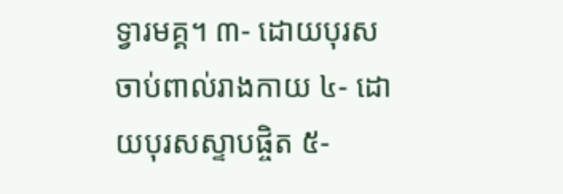ទ្វារមគ្គ។ ៣- ដោយបុរសចាប់ពាល់រាងកាយ ៤- ដោយបុរសស្ទាបផ្ចិត ៥-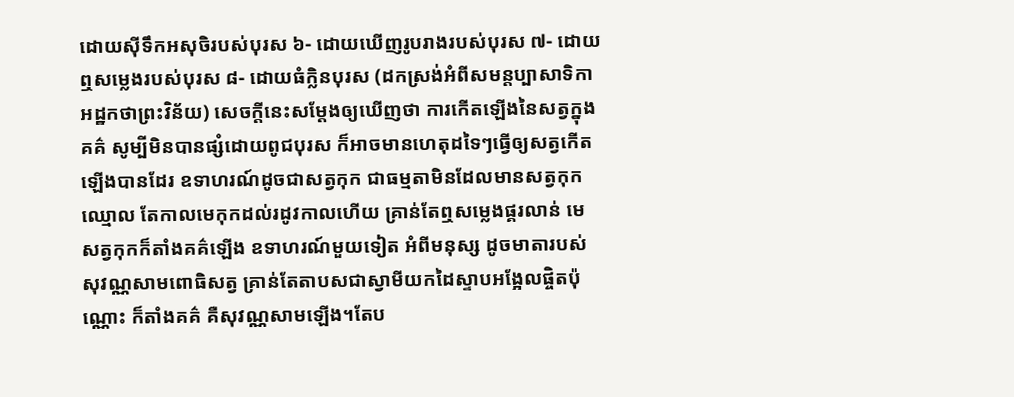ដោយស៊ីទឹកអសុចិរបស់បុរស ៦- ដោយឃើញរូបរាងរបស់បុរស ៧- ដោយឮសម្លេងរបស់បុរស ៨- ដោយធំក្លិនបុរស (ដកស្រង់អំពីសមន្តប្បាសាទិកា អដ្ឋកថាព្រះវិន័យ) សេចក្ដីនេះសម្ដែងឲ្យឃើញថា ការកើតឡើងនៃសត្វក្នុងគគ៌ សូម្បីមិនបានផ្សំដោយពូជបុរស ក៏អាចមានហេតុដទៃៗធ្វើឲ្យសត្វកើតឡើងបានដែរ ឧទាហរណ៍ដូចជាសត្វកុក ជាធម្មតាមិនដែលមានសត្វកុកឈ្មោល តែកាលមេកុកដល់រដូវកាលហើយ គ្រាន់តែឮសម្លេងផ្គរលាន់ មេសត្វកុកក៏តាំងគគ៌ឡើង ឧទាហរណ៍មួយទៀត អំពីមនុស្ស ដូចមាតារបស់សុវណ្ណសាមពោធិសត្វ គ្រាន់តែតាបសជាស្វាមីយកដៃស្ទាបអង្អែលផ្ចិតប៉ុណ្ណោះ ក៏តាំងគគ៌ គឺសុវណ្ណសាមឡើង។តែប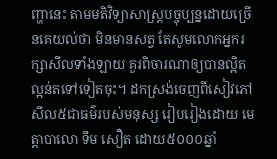ញ្ហានេះ តាមមតិវិទ្យាសាស្ត្របច្ចុប្បន្នដោយច្រើនគេយល់ថា មិនមានសត្វ តែសូមលោកអ្នករក្សាសីលទាំងឡាយ គួរពិចារណាឲ្យបានល្អិតល្អន់តទៅទៀតចុះ។ ដកស្រង់ចេញពីសៀវភៅ សីល៥ជាធម៌របស់មនុស្ស រៀបរៀងដោយ មេត្តាបាលោ ទឹម សឿត ដោយ៥០០០ឆ្នាំ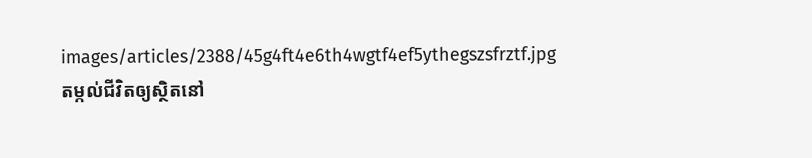images/articles/2388/45g4ft4e6th4wgtf4ef5ythegszsfrztf.jpg
តម្កល់ជីវិតឲ្យស្ថិតនៅ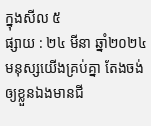ក្នុងសីល ៥
ផ្សាយ : ២៤ មីនា ឆ្នាំ២០២៤
មនុស្សយើងគ្រប់គ្នា តែងចង់ឲ្យខ្លួនឯងមានជី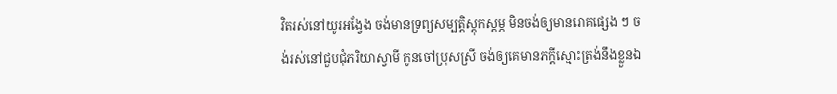វិតរស់នៅយូរអង្វែង ចង់មានទ្រព្យសម្បត្តិស្តុកស្តម្ភ មិនចង់ឲ្យមានរោគផ្សេង ៗ ចង់រស់នៅជួបជុំភរិយាស្វាមី កូនចៅប្រុសស្រី ចង់ឲ្យគេមានភក្តីស្មោះត្រង់នឹងខ្លួនឯ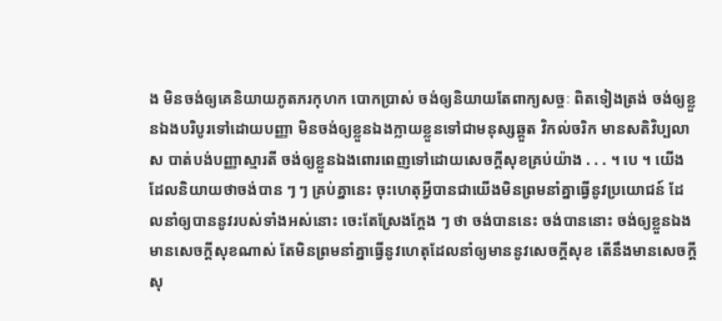ង មិនចង់ឲ្យគេនិយាយភូតភរកុហក បោកប្រាស់ ចង់ឲ្យនិយាយតែពាក្យសច្ចៈ ពិតទៀងត្រង់ ចង់ឲ្យខ្លួនឯងបរិបូរទៅដោយបញ្ញា មិនចង់ឲ្យខ្លួនឯងក្លាយខ្លួនទៅជាមនុស្សឆ្គួត វិកល់ចរិក មានសតិវិប្បលាស បាត់បង់បញ្ញាស្មារតី ចង់ឲ្យខ្លួនឯងពោរពេញទៅដោយសេចក្តីសុខគ្រប់យ៉ាង . . . ។ បេ ។ យើងដែលនិយាយថាចង់បាន ៗ ៗ គ្រប់គ្នានេះ ចុះហេតុអ្វីបានជាយើងមិនព្រមនាំគ្នាធ្វើនូវប្រយោជន៍ ដែលនាំឲ្យបាននូវរបស់ទាំងអស់នោះ ចេះតែស្រែងក្តែង ៗ ថា ចង់បាននេះ ចង់បាននោះ ចង់ឲ្យខ្លួនឯងមានសេចក្តីសុខណាស់ តែមិនព្រមនាំគ្នាធ្វើនូវហេតុដែលនាំឲ្យមាននូវសេចក្តីសុខ តើនឹងមានសេចក្តីសុ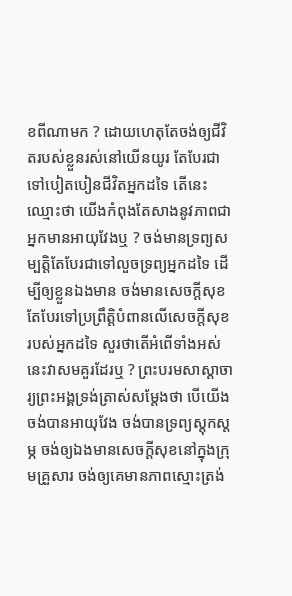ខពីណាមក ? ដោយហេតុតែចង់ឲ្យជីវិតរបស់ខ្លួនរស់នៅយើនយូរ តែបែរជាទៅបៀតបៀនជីវិតអ្នកដទៃ តើនេះឈ្មោះថា យើងកំពុងតែសាងនូវភាពជាអ្នកមានអាយុវែងឬ ? ចង់មានទ្រព្យសម្បត្តិតែបែរជាទៅលួចទ្រព្យអ្នកដទៃ ដើម្បីឲ្យខ្លួនឯងមាន ចង់មានសេចក្តីសុខ តែបែរទៅប្រព្រឹត្តិបំពានលើសេចក្តីសុខរបស់អ្នកដទៃ សួរថាតើអំពើទាំងអស់នេះវាសមគួរដែរឬ ? ព្រះបរមសាស្តាចារ្យព្រះអង្គទ្រង់ត្រាស់សម្តែងថា បើយើងចង់បានអាយុវែង ចង់បានទ្រព្យស្តុកស្តម្ភ ចង់ឲ្យឯងមានសេចក្តីសុខនៅក្នុងក្រុមគ្រួសារ ចង់ឲ្យគេមានភាពស្មោះត្រង់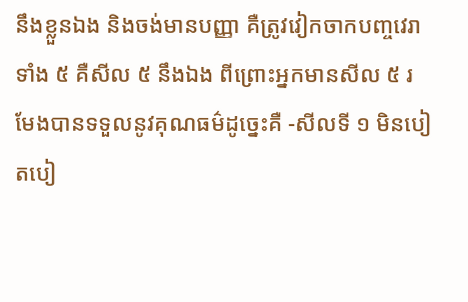នឹងខ្លួនឯង និងចង់មានបញ្ញា គឺត្រូវវៀកចាកបញ្ចវេរាទាំង ៥ គឺសីល ៥ នឹងឯង ពីព្រោះអ្នកមានសីល ៥ រមែងបានទទួលនូវគុណធម៌ដូច្នេះគឺ -សីលទី ១ មិនបៀតបៀ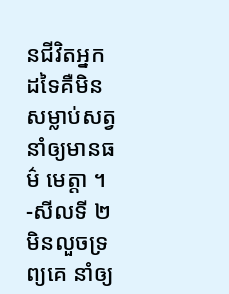នជីវិតអ្នកដទៃគឺមិនសម្លាប់សត្វនាំឲ្យមានធម៌ មេត្តា ។ -សីលទី ២ មិនលួចទ្រព្យគេ នាំឲ្យ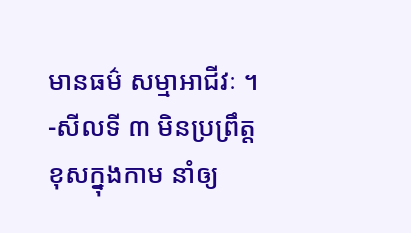មានធម៌ សម្មាអាជីវៈ ។ -សីលទី ៣ មិនប្រព្រឹត្តខុសក្នុងកាម នាំឲ្យ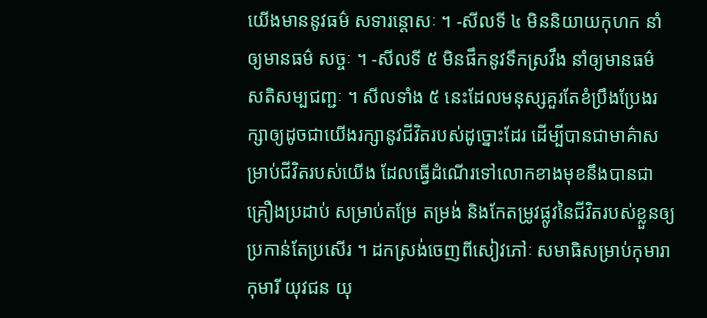យើងមាននូវធម៌ សទារន្តោសៈ ។ -សីលទី ៤ មិននិយាយកុហក នាំឲ្យមានធម៌ សច្ចៈ ។ -សីលទី ៥ មិនផឹកនូវទឹកស្រវឹង នាំឲ្យមានធម៌ សតិសម្បជញ្ជៈ ។ សីលទាំង ៥ នេះដែលមនុស្សគួរតែខំប្រឹងប្រែងរក្សាឲ្យដូចជាយើងរក្សានូវជីវិតរបស់ដូច្នោះដែរ ដើម្បីបានជាមាគ៌ាសម្រាប់ជីវិតរបស់យើង ដែលធ្វើដំណើរទៅលោកខាងមុខនឹងបានជាគ្រឿងប្រដាប់ សម្រាប់តម្រែ តម្រង់ និងកែតម្រូវផ្លូវនៃជីវិតរបស់ខ្លួនឲ្យប្រកាន់តែប្រសើរ ។ ដកស្រង់ចេញពីសៀវភៅៈ សមាធិសម្រាប់កុមារា កុមារី យុវជន យុ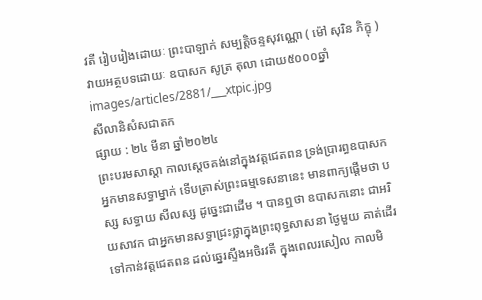វតី រៀបរៀងដោយៈ ព្រះបាឡាក់ សម្បត្តិចន្ទសុវណ្ណោ ( ម៉ៅ សុរិន ភិក្ខុ ) វាយអត្ថបទដោយៈ ឧបាសក សូត្រ តុលា ដោយ៥០០០ឆ្នាំ
images/articles/2881/___xtpic.jpg
សីលានិសំសជាតក
ផ្សាយ : ២៤ មីនា ឆ្នាំ២០២៤
ព្រះបរមសាស្តា កាលស្ដេចគង់នៅក្នុងវត្តជេតពន ទ្រង់ប្រារព្ធឧបាសកអ្នកមានសទ្ធាម្នាក់ ទើបត្រាស់ព្រះធម្មទេសនានេះ មានពាក្យផ្តើមថា បស្ស សទ្ធាយ សីលស្ស ដូច្នេះជាដើម ។ បានឮថា ឧបាសកនោះ ជាអរិយសាវក ជាអ្នកមានសទ្ធាជ្រះថ្លាក្នុងព្រះពុទ្ធសាសនា ថ្ងៃមួយ គាត់ដើរទៅកាន់វត្តជេតពន ដល់ឆ្នេរស្ទឹងអចិរវតី ក្នុងពេលរសៀល កាលមិ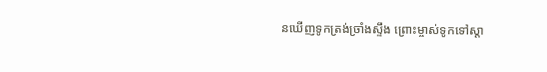នឃើញទូកត្រង់ច្រាំងស្ទឹង ព្រោះម្ចាស់ទូកទៅស្តា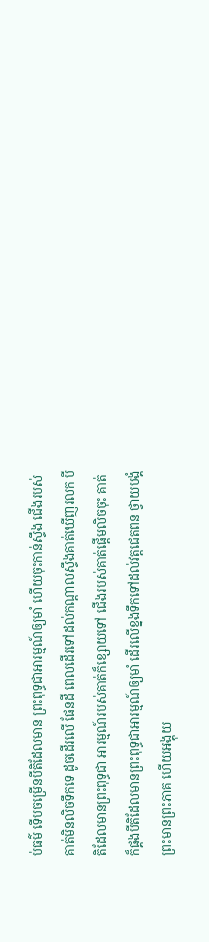ប់ធម៌ ទើបចម្រើនបីតិដែលមាន ព្រះពុទ្ធជាអារម្មណ៍ឲ្យមាំ ហើយចុះកាន់ស្ទឹង ជើងរបស់គាត់មិនលិចទឹកទេ ដូចដើរលើ ផែនដី ពេលដើរទៅដល់កណ្តាលស្ទឹងគាត់ឃើញរលក បីតិដែលមានព្រះពុទ្ធជា អារម្មណ៍របស់គាត់ក៏ខ្សោយទៅ ជើងរបស់គាត់ផ្តើមលិចចុះ គាត់ក៏ផ្គងបីតិដែលមានព្រះពុទ្ធជាអារម្មណ៍ឲ្យមាំ ដើរលើខ្នងទឹកទៅដល់វត្តជេតពន ថ្វាយបង្គំព្រះមានព្រះភាគ ហើយអង្គុយ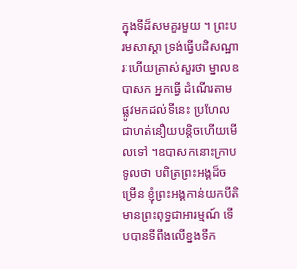ក្នុងទីដ៏សមគួរមួយ ។ ព្រះបរមសាស្តា ទ្រង់ធ្វើបដិសណ្ឋារៈហើយត្រាស់សួរថា ម្នាលឧបាសក អ្នកធ្វើ ដំណើរតាមផ្លូវមកដល់ទីនេះ ប្រហែលជាហត់នឿយបន្តិចហើយមើលទៅ ។ឧបាសកនោះក្រាបទូលថា បពិត្រព្រះអង្គដ៏ចម្រើន ខ្ញុំព្រះអង្គកាន់យកបីតិមានព្រះពុទ្ធជាអារម្មណ៍ ទើបបានទីពឹងលើខ្នងទឹក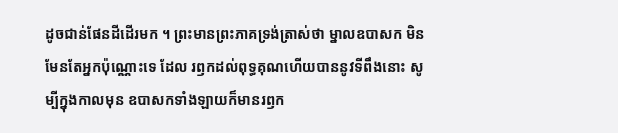ដូចជាន់ផែនដីដើរមក ។ ព្រះមានព្រះភាគទ្រង់ត្រាស់ថា ម្នាលឧបាសក មិនមែនតែអ្នកប៉ុណ្ណោះទេ ដែល រឭកដល់ពុទ្ធគុណហើយបាននូវទីពឹងនោះ សូម្បីក្នុងកាលមុន ឧបាសកទាំងឡាយក៏មានរឭក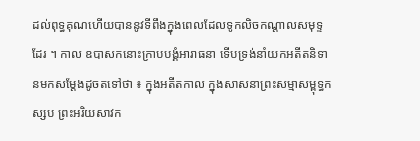ដល់ពុទ្ធគុណហើយបាននូវទីពឹងក្នុងពេលដែលទូកលិចកណ្តាលសមុទ្ទដែរ ។ កាល ឧបាសកនោះក្រាបបង្គំអារាធនា ទើបទ្រង់នាំយកអតីតនិទានមកសម្តែងដូចតទៅថា ៖ ក្នុងអតីតកាល ក្នុងសាសនាព្រះសម្មាសម្ពុទ្ធកស្សប ព្រះអរិយសាវក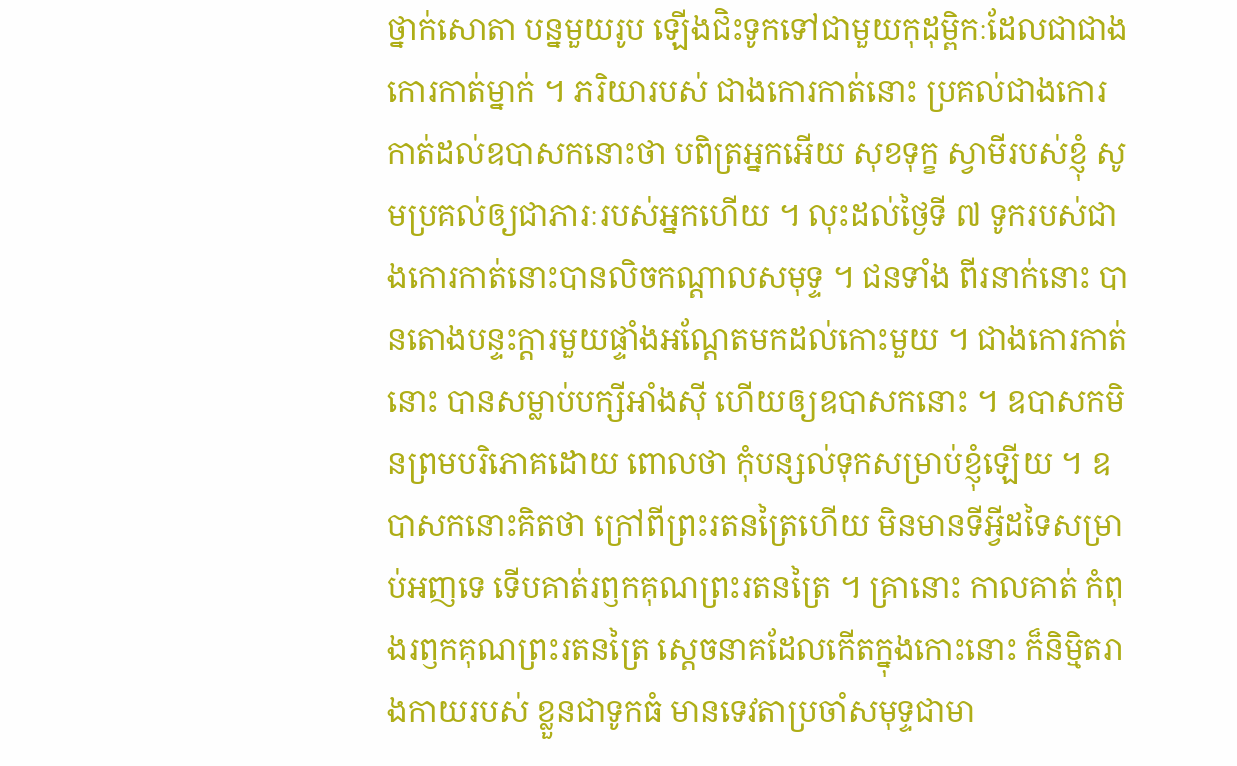ថ្នាក់សោតា បន្នមួយរូប ឡើងជិះទូកទៅជាមួយកុដុម្ពិកៈដែលជាជាងកោរកាត់ម្នាក់ ។ ភរិយារបស់ ជាងកោរកាត់នោះ ប្រគល់ជាងកោរកាត់ដល់ឧបាសកនោះថា បពិត្រអ្នកអើយ សុខទុក្ខ ស្វាមីរបស់ខ្ញុំ សូមប្រគល់ឲ្យជាភារៈរបស់អ្នកហើយ ។ លុះដល់ថ្ងៃទី ៧ ទូករបស់ជាងកោរកាត់នោះបានលិចកណ្តាលសមុទ្ទ ។ ជនទាំង ពីរនាក់នោះ បានតោងបន្ទះក្តារមួយផ្ទាំងអណ្តែតមកដល់កោះមួយ ។ ជាងកោរកាត់ នោះ បានសម្លាប់បក្សីអាំងស៊ី ហើយឲ្យឧបាសកនោះ ។ ឧបាសកមិនព្រមបរិភោគដោយ ពោលថា កុំបន្សល់ទុកសម្រាប់ខ្ញុំឡើយ ។ ឧបាសកនោះគិតថា ក្រៅពីព្រះរតនត្រៃហើយ មិនមានទីអ្វីដទៃសម្រាប់អញទេ ទើបគាត់រឭកគុណព្រះរតនត្រៃ ។ គ្រានោះ កាលគាត់ កំពុងរឭកគុណព្រះរតនត្រៃ ស្តេចនាគដែលកើតក្នុងកោះនោះ ក៏និម្មិតរាងកាយរបស់ ខ្លួនជាទូកធំ មានទេវតាប្រចាំសមុទ្ទជាមា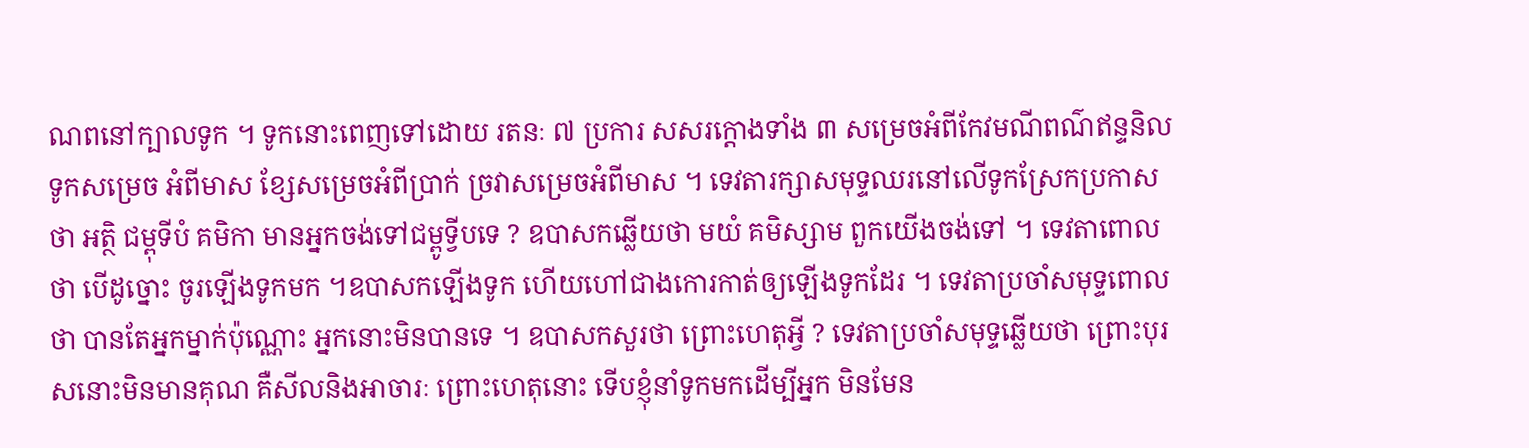ណពនៅក្បាលទូក ។ ទូកនោះពេញទៅដោយ រតនៈ ៧ ប្រការ សសរក្តោងទាំង ៣ សម្រេចអំពីកែវមណីពណ៌ឥន្ទនិល ទូកសម្រេច អំពីមាស ខ្សែសម្រេចអំពីប្រាក់ ច្រវាសម្រេចអំពីមាស ។ ទេវតារក្សាសមុទ្ទឈរនៅលើទូកស្រែកប្រកាសថា អត្ថិ ជម្ពុទីបំ គមិកា មានអ្នកចង់ទៅជម្ពូទ្វីបទេ ? ឧបាសកឆ្លើយថា មយំ គមិស្សាម ពួកយើងចង់ទៅ ។ ទេវតាពោលថា បើដូច្នោះ ចូរឡើងទូកមក ។ឧបាសកឡើងទូក ហើយហៅជាងកោរកាត់ឲ្យឡើងទូកដែរ ។ ទេវតាប្រចាំសមុទ្ទពោលថា បានតែអ្នកម្នាក់ប៉ុណ្ណោះ អ្នកនោះមិនបានទេ ។ ឧបាសកសួរថា ព្រោះហេតុអ្វី ? ទេវតាប្រចាំសមុទ្ទឆ្លើយថា ព្រោះបុរសនោះមិនមានគុណ គឺសីលនិងអាចារៈ ព្រោះហេតុនោះ ទើបខ្ញុំនាំទូកមកដើម្បីអ្នក មិនមែន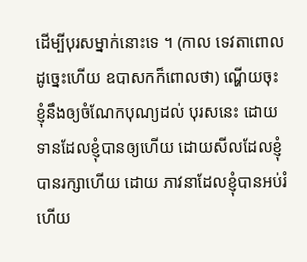ដើម្បីបុរសម្នាក់នោះទេ ។ (កាល ទេវតាពោលដូច្នេះហើយ ឧបាសកក៏ពោលថា) ណ្ហើយចុះ ខ្ញុំនឹងឲ្យចំណែកបុណ្យដល់ បុរសនេះ ដោយទានដែលខ្ញុំបានឲ្យហើយ ដោយសីលដែលខ្ញុំបានរក្សាហើយ ដោយ ភាវនាដែលខ្ញុំបានអប់រំហើយ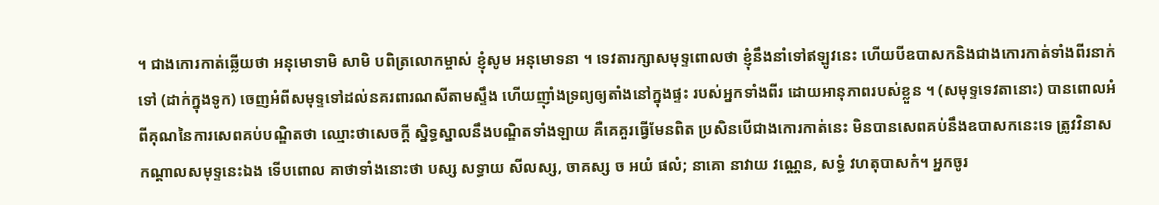។ ជាងកោរកាត់ឆ្លើយថា អនុមោទាមិ សាមិ បពិត្រលោកម្ចាស់ ខ្ញុំសូម អនុមោទនា ។ ទេវតារក្សាសមុទ្ទពោលថា ខ្ញុំនឹងនាំទៅឥឡូវនេះ ហើយបីឧបាសកនិងជាងកោរកាត់ទាំងពីរនាក់ទៅ (ដាក់ក្នុងទូក) ចេញអំពីសមុទ្ទទៅដល់នគរពារណសីតាមស្ទឹង ហើយញ៉ាំងទ្រព្យឲ្យតាំងនៅក្នុងផ្ទះ របស់អ្នកទាំងពីរ ដោយអានុភាពរបស់ខ្លួន ។ (សមុទ្ទទេវតានោះ) បានពោលអំពីគុណនៃការសេពគប់បណ្ឌិតថា ឈ្មោះថាសេចក្តី ស្និទ្ធស្នាលនឹងបណ្ឌិតទាំងឡាយ គឺគេគួរធ្វើមែនពិត ប្រសិនបើជាងកោរកាត់នេះ មិនបានសេពគប់នឹងឧបាសកនេះទេ ត្រូវវិនាសកណ្តាលសមុទ្ទនេះឯង ទើបពោល គាថាទាំងនោះថា បស្ស សទ្ធាយ សីលស្ស, ចាគស្ស ច អយំ ផលំ; នាគោ នាវាយ វណ្ណេន, សទ្ធំ វហតុបាសកំ។ អ្នកចូរ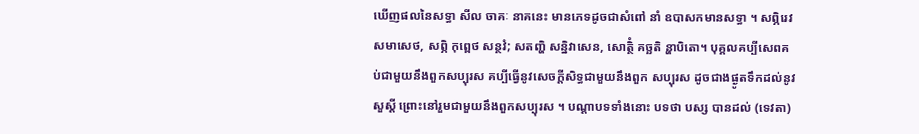ឃើញផលនៃសទ្ធា សីល ចាគៈ នាគនេះ មានភេទដូចជាសំពៅ នាំ ឧបាសកមានសទ្ធា ។ សព្ភិរេវ សមាសេថ, សព្ភិ កុព្ពេថ សន្ថវំ; សតញ្ហិ សន្និវាសេន, សោត្ថិំ គច្ឆតិ ន្ហាបិតោ។ បុគ្គលគប្បីសេពគប់ជាមួយនឹងពួកសប្បុរស គប្បីធ្វើនូវសេចក្តីសិទ្ធជាមួយនឹងពួក សប្បុរស ដូចជាងផ្ងូតទឹកដល់នូវសួស្តី ព្រោះនៅរួមជាមួយនឹងពួកសប្បុរស ។ បណ្តាបទទាំងនោះ បទថា បស្ស បានដល់ (ទេវតា)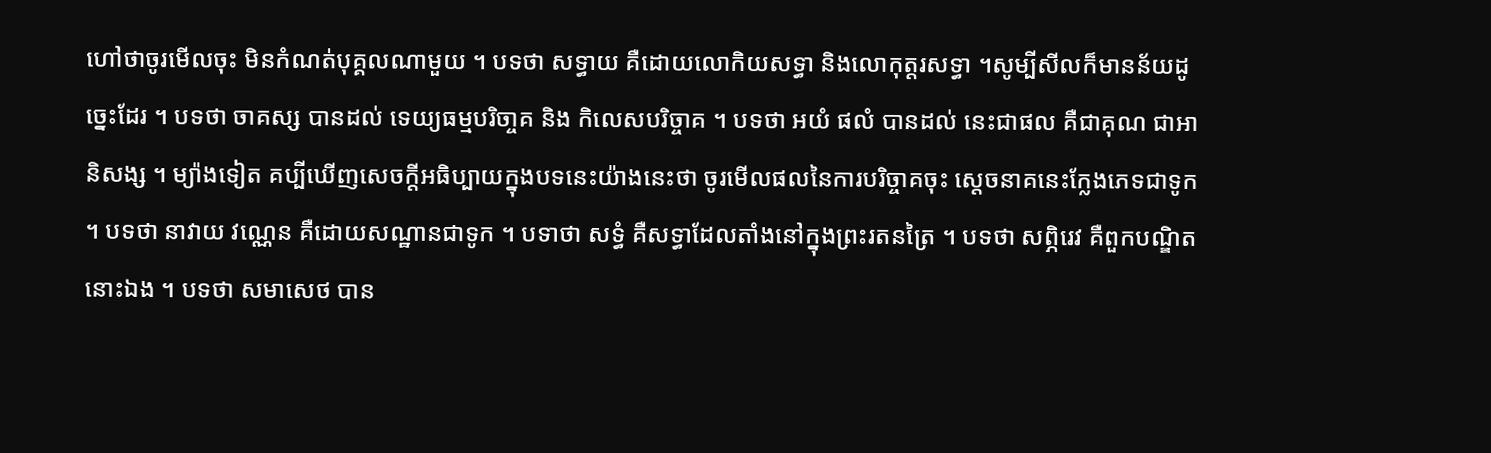ហៅថាចូរមើលចុះ មិនកំណត់បុគ្គលណាមួយ ។ បទថា សទ្ធាយ គឺដោយលោកិយសទ្ធា និងលោកុត្តរសទ្ធា ។សូម្បីសីលក៏មានន័យដូច្នេះដែរ ។ បទថា ចាគស្ស បានដល់ ទេយ្យធម្មបរិចា្ចគ និង កិលេសបរិច្ចាគ ។ បទថា អយំ ផលំ បានដល់ នេះជាផល គឺជាគុណ ជាអានិសង្ស ។ ម្យ៉ាងទៀត គប្បីឃើញសេចក្តីអធិប្បាយក្នុងបទនេះយ៉ាងនេះថា ចូរមើលផលនៃការបរិច្ចាគចុះ ស្តេចនាគនេះក្លែងភេទជាទូក ។ បទថា នាវាយ វណ្ណេន គឺដោយសណ្ឋានជាទូក ។ បទាថា សទ្ធំ គឺសទ្ធាដែលតាំងនៅក្នុងព្រះរតនត្រៃ ។ បទថា សព្ភិរេវ គឺពួកបណ្ឌិតនោះឯង ។ បទថា សមាសេថ បាន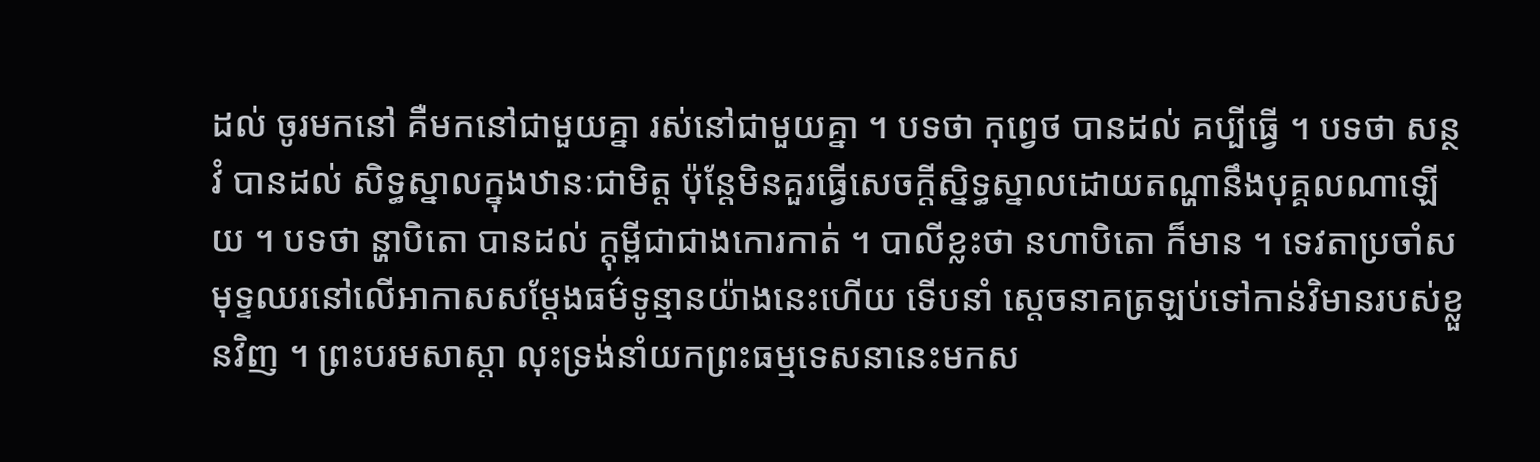ដល់ ចូរមកនៅ គឺមកនៅជាមួយគ្នា រស់នៅជាមួយគ្នា ។ បទថា កុព្វេថ បានដល់ គប្បីធ្វើ ។ បទថា សន្ថវំ បានដល់ សិទ្ធស្នាលក្នុងឋានៈជាមិត្ត ប៉ុន្តែមិនគួរធ្វើសេចក្តីស្និទ្ធស្នាលដោយតណ្ហានឹងបុគ្គលណាឡើយ ។ បទថា ន្ហាបិតោ បានដល់ ក្ដុម្ពីជាជាងកោរកាត់ ។ បាលីខ្លះថា នហាបិតោ ក៏មាន ។ ទេវតាប្រចាំសមុទ្ទឈរនៅលើអាកាសសម្តែងធម៌ទូន្មានយ៉ាងនេះហើយ ទើបនាំ ស្តេចនាគត្រឡប់ទៅកាន់វិមានរបស់ខ្លួនវិញ ។ ព្រះបរមសាស្តា លុះទ្រង់នាំយកព្រះធម្មទេសនានេះមកស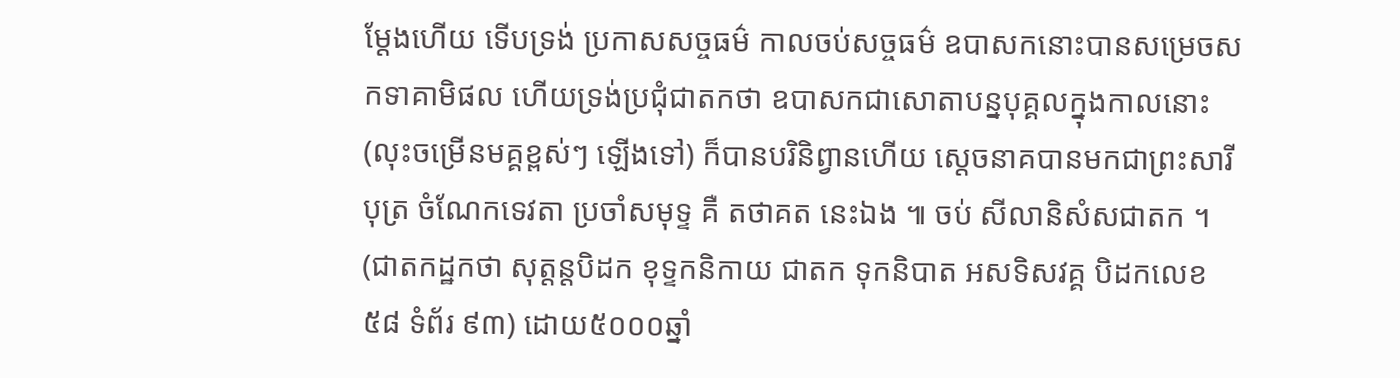ម្តែងហើយ ទើបទ្រង់ ប្រកាសសច្ចធម៌ កាលចប់សច្ចធម៌ ឧបាសកនោះបានសម្រេចសកទាគាមិផល ហើយទ្រង់ប្រជុំជាតកថា ឧបាសកជាសោតាបន្នបុគ្គលក្នុងកាលនោះ (លុះចម្រើនមគ្គខ្ពស់ៗ ឡើងទៅ) ក៏បានបរិនិព្វានហើយ សេ្តចនាគបានមកជាព្រះសារីបុត្រ ចំណែកទេវតា ប្រចាំសមុទ្ទ គឺ តថាគត នេះឯង ៕ ចប់ សីលានិសំសជាតក ។ (ជាតកដ្ឋកថា សុត្តន្តបិដក ខុទ្ទកនិកាយ ជាតក ទុកនិបាត អសទិសវគ្គ បិដកលេខ ៥៨ ទំព័រ ៩៣) ដោយ៥០០០ឆ្នាំ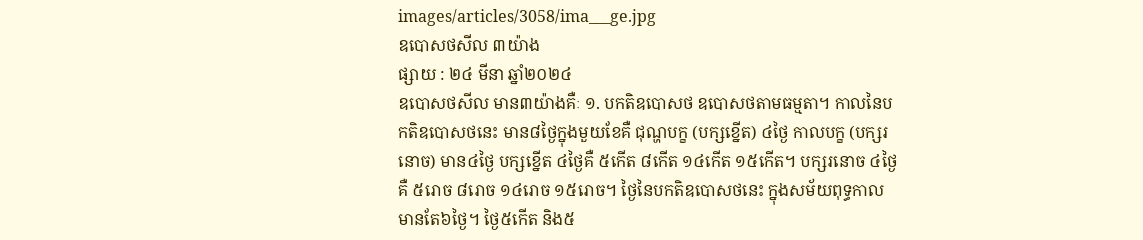images/articles/3058/ima___ge.jpg
ឧបោសថសីល ៣យ៉ាង
ផ្សាយ : ២៤ មីនា ឆ្នាំ២០២៤
ឧបោសថសីល មាន៣យ៉ាងគឺៈ ១. បកតិឧបោសថ ឧបោសថតាមធម្មតា។ កាលនៃបកតិឧបោសថនេះ មាន៨ថ្ងៃក្នុងមួយខែគឺ ជុណ្ហបក្ខ (បក្សខ្នើត) ៤ថ្ងៃ កាលបក្ខ (បក្សរនោច) មាន៤ថ្ងៃ បក្សខ្នើត ៤ថ្ងៃគឺ ៥កើត ៨កើត ១៤កើត ១៥កើត។ បក្សរនោច ៤ថ្ងៃគឺ ៥រោច ៨រោច ១៤រោច ១៥រោច។ ថ្ងៃនៃបកតិឧបោសថនេះ ក្នុងសម័យពុទ្ធកាល មានតែ៦ថ្ងៃ។ ថ្ងៃ៥កើត និង៥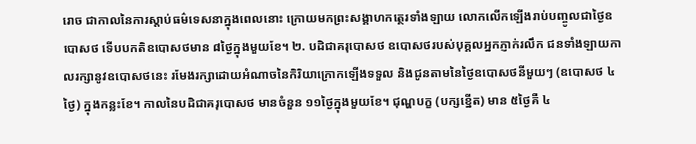រោច ជាកាលនៃការស្តាប់ធម៌ទេសនាក្នុងពេលនោះ ក្រោយមកព្រះសង្គាហកត្ថេរទាំងឡាយ លោកលើកឡើងរាប់បញ្ចូលជាថ្ងៃឧបោសថ ទើបបកតិឧបោសថមាន ៨ថ្ងៃក្នុងមួយខែ។ ២. បដិជាគរុបោសថ ឧបោសថរបស់បុគ្គលអ្នកភ្ញាក់រលឹក ជនទាំងឡាយកាលរក្សានូវឧបោសថនេះ រមែងរក្សាដោយអំណាចនៃកិរិយាក្រោកឡើងទទួល និងជូនតាមនៃថ្ងៃឧបោសថនីមួយៗ (ឧបោសថ ៤ថ្ងៃ) ក្នុងកន្លះខែ។ កាលនៃបដិជាគរុបោសថ មានចំនួន ១១ថ្ងៃក្នុងមួយខែ។ ជុណ្ហបក្ខ (បក្សខ្នើត) មាន ៥ថ្ងៃគឺ ៤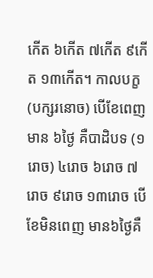កើត ៦កើត ៧កើត ៩កើត ១៣កើត។ កាលបក្ខ (បក្សរនោច) បើខែពេញ មាន ៦ថ្ងៃ គឺបាដិបទ (១រោច) ៤រោច ៦រោច ៧រោច ៩រោច ១៣រោច បើខែមិនពេញ មាន៦ថ្ងៃគឺ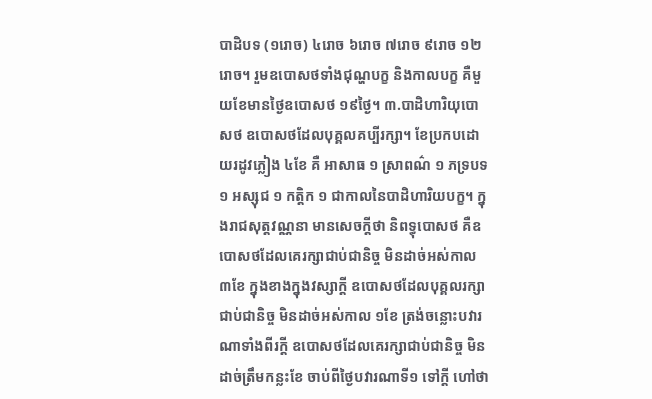បាដិបទ (១រោច) ៤រោច ៦រោច ៧រោច ៩រោច ១២រោច។ រួមឧបោសថទាំងជុណ្ហបក្ខ និងកាលបក្ខ គឺមួយខែមានថ្ងៃឧបោសថ ១៩ថ្ងៃ។ ៣.បាដិហារិយុបោសថ ឧបោសថដែលបុគ្គលគប្បីរក្សា។ ខែប្រកបដោយរដូវភ្លៀង ៤ខែ គឺ អាសាធ ១ ស្រាពណ៌ ១ ភទ្របទ ១ អស្សុជ ១ កត្តិក ១ ជាកាលនៃបាដិហារិយបក្ខ។ ក្នុងរាជសុត្តវណ្ណនា មានសេចក្តីថា និពទ្ធុបោសថ គឺឧបោសថដែលគេរក្សាជាប់ជានិច្ច មិនដាច់អស់កាល ៣ខែ ក្នុងខាងក្នុងវស្សាក្តី ឧបោសថដែលបុគ្គលរក្សាជាប់ជានិច្ច មិនដាច់អស់កាល ១ខែ ត្រង់ចន្លោះបវារណាទាំងពីរក្តី ឧបោសថដែលគេរក្សាជាប់ជានិច្ច មិនដាច់ត្រឹមកន្លះខែ ចាប់ពីថ្ងៃបវារណាទី១ ទៅក្តី ហៅថា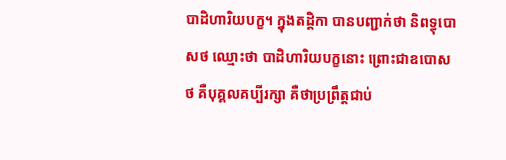បាដិហារិយបក្ខ។ ក្នុងតដ្តិកា បានបញ្ជាក់ថា និពទ្ធុបោសថ ឈ្មោះថា បាដិហារិយបក្ខនោះ ព្រោះជាឧបោសថ គឺបុគ្គលគប្បីរក្សា គឺថាប្រព្រឹត្តជាប់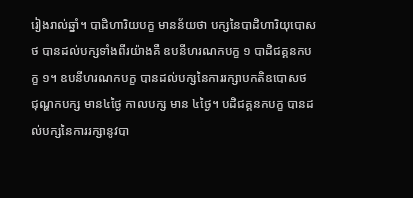រៀងរាល់ឆ្នាំ។ បាដិហារិយបក្ខ មានន័យថា បក្សនៃបាដិហារិយុបោសថ បានដល់បក្សទាំងពីរយ៉ាងគឺ ឧបនីហរណកបក្ខ ១ បាដិជគ្គនកបក្ខ ១។ ឧបនីហរណកបក្ខ បានដល់បក្សនៃការរក្សាបកតិឧបោសថ ជុណ្ហកបក្ស មាន៤ថ្ងៃ កាលបក្ស មាន ៤ថ្ងៃ។ បដិជគ្គនកបក្ខ បានដល់បក្សនៃការរក្សានូវបា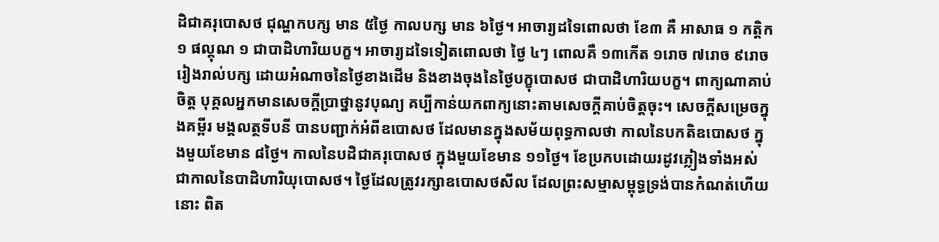ដិជាគរុបោសថ ជុណ្ហកបក្ស មាន ៥ថ្ងៃ កាលបក្ស មាន ៦ថ្ងៃ។ អាចារ្យដទៃពោលថា ខែ៣ គឺ អាសាធ ១ កត្តិក ១ ផល្គុណ ១ ជាបាដិហារិយបក្ខ។ អាចារ្យដទៃទៀតពោលថា ថ្ងៃ ៤ៗ ពោលគឺ ១៣កើត ១រោច ៧រោច ៩រោច រៀងរាល់បក្ស ដោយអំណាចនៃថ្ងៃខាងដើម និងខាងចុងនៃថ្ងៃបក្ខុបោសថ ជាបាដិហារិយបក្ខ។ ពាក្យណាគាប់ចិត្ត បុគ្គលអ្នកមានសេចក្តីប្រាថ្នានូវបុណ្យ គប្បីកាន់យកពាក្យនោះតាមសេចក្តីគាប់ចិត្តចុះ។ សេចក្តីសម្រេចក្នុងគម្ពីរ មង្គលត្ថទីបនី បានបញ្ជាក់អំពីឧបោសថ ដែលមានក្នុងសម័យពុទ្ធកាលថា កាលនៃបកតិឧបោសថ ក្នុងមួយខែមាន ៨ថ្ងៃ។ កាលនៃបដិជាគរុបោសថ ក្នុងមួយខែមាន ១១ថ្ងៃ។ ខែប្រកបដោយរដូវភ្លៀងទាំងអស់ ជាកាលនៃបាដិហារិយុបោសថ។ ថ្ងៃដែលត្រូវរក្សាឧបោសថសីល ដែលព្រះសម្មាសម្ពុទ្ធទ្រង់បានកំណត់ហើយនោះ ពិត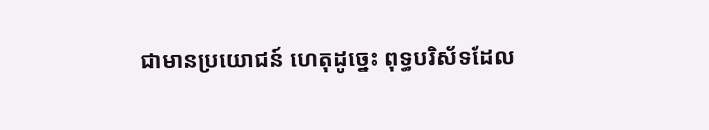ជាមានប្រយោជន៍ ហេតុដូច្នេះ ពុទ្ធបរិស័ទដែល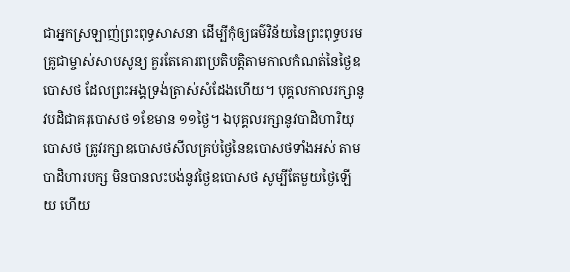ជាអ្នកស្រឡាញ់ព្រះពុទ្ធសាសនា ដើម្បីកុំឲ្យធម៌វិន័យនៃព្រះពុទ្ធបរមគ្រូជាម្ចាស់សាបសូន្យ គួរតែគោរពប្រតិបត្តិតាមកាលកំណត់នៃថ្ងៃឧបោសថ ដែលព្រះអង្គទ្រង់ត្រាស់សំដែងហើយ។ បុគ្គលកាលរក្សានូវបដិជាគរុបោសថ ១ខែមាន ១១ថ្ងៃ។ ឯបុគ្គលរក្សានូវបាដិហារិយុបោសថ ត្រូវរក្សាឧបោសថសីលគ្រប់ថ្ងៃនៃឧបោសថទាំងអស់ តាមបាដិហារបក្ស មិនបានលះបង់នូវថ្ងៃឧបោសថ សូម្បីតែមួយថ្ងៃឡើយ ហើយ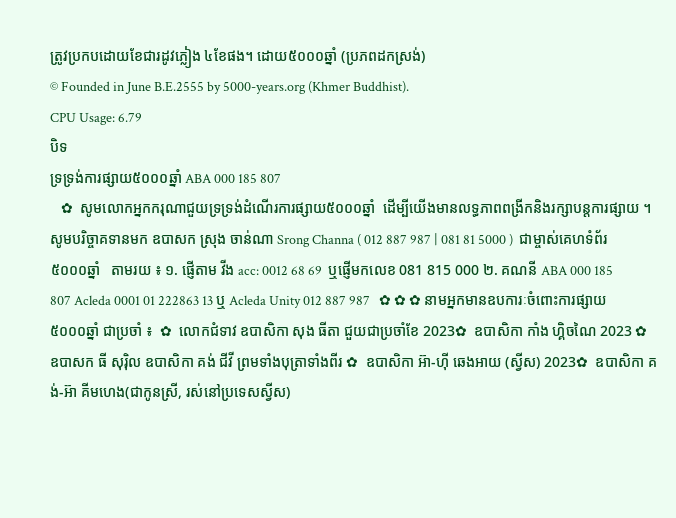ត្រូវប្រកបដោយខែជារដូវភ្លៀង ៤ខែផង។ ដោយ៥០០០ឆ្នាំ (ប្រភពដកស្រង់)
© Founded in June B.E.2555 by 5000-years.org (Khmer Buddhist).
CPU Usage: 6.79
បិទ
ទ្រទ្រង់ការផ្សាយ៥០០០ឆ្នាំ ABA 000 185 807
   ✿  សូមលោកអ្នកករុណាជួយទ្រទ្រង់ដំណើរការផ្សាយ៥០០០ឆ្នាំ  ដើម្បីយើងមានលទ្ធភាពពង្រីកនិងរក្សាបន្តការផ្សាយ ។  សូមបរិច្ចាគទានមក ឧបាសក ស្រុង ចាន់ណា Srong Channa ( 012 887 987 | 081 81 5000 )  ជាម្ចាស់គេហទំព័រ៥០០០ឆ្នាំ   តាមរយ ៖ ១. ផ្ញើតាម វីង acc: 0012 68 69  ឬផ្ញើមកលេខ 081 815 000 ២. គណនី ABA 000 185 807 Acleda 0001 01 222863 13 ឬ Acleda Unity 012 887 987   ✿ ✿ ✿ នាមអ្នកមានឧបការៈចំពោះការផ្សាយ៥០០០ឆ្នាំ ជាប្រចាំ ៖  ✿  លោកជំទាវ ឧបាសិកា សុង ធីតា ជួយជាប្រចាំខែ 2023✿  ឧបាសិកា កាំង ហ្គិចណៃ 2023 ✿  ឧបាសក ធី សុរ៉ិល ឧបាសិកា គង់ ជីវី ព្រមទាំងបុត្រាទាំងពីរ ✿  ឧបាសិកា អ៊ា-ហុី ឆេងអាយ (ស្វីស) 2023✿  ឧបាសិកា គង់-អ៊ា គីមហេង(ជាកូនស្រី, រស់នៅប្រទេសស្វីស)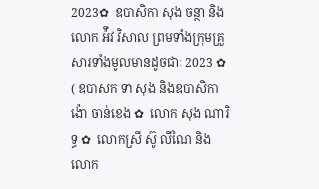2023✿  ឧបាសិកា សុង ចន្ថា និង លោក អ៉ីវ វិសាល ព្រមទាំងក្រុមគ្រួសារទាំងមូលមានដូចជាៈ 2023 ✿  ( ឧបាសក ទា សុង និងឧបាសិកា ង៉ោ ចាន់ខេង ✿  លោក សុង ណារិទ្ធ ✿  លោកស្រី ស៊ូ លីណៃ និង លោក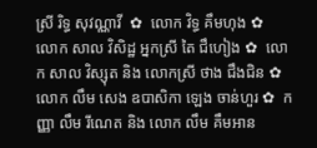ស្រី រិទ្ធ សុវណ្ណាវី  ✿  លោក វិទ្ធ គឹមហុង ✿  លោក សាល វិសិដ្ឋ អ្នកស្រី តៃ ជឹហៀង ✿  លោក សាល វិស្សុត និង លោកស្រី ថាង ជឹងជិន ✿  លោក លឹម សេង ឧបាសិកា ឡេង ចាន់ហួរ ✿  កញ្ញា លឹម រីណេត និង លោក លឹម គឹមអាន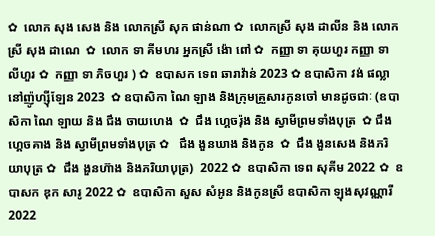✿  លោក សុង សេង និង លោកស្រី សុក ផាន់ណា ✿  លោកស្រី សុង ដាលីន និង លោកស្រី សុង ដាណេ  ✿  លោក ទា គីមហរ អ្នកស្រី ង៉ោ ពៅ ✿  កញ្ញា ទា គុយហួរ កញ្ញា ទា លីហួរ ✿  កញ្ញា ទា ភិចហួរ ) ✿  ឧបាសក ទេព ឆារាវ៉ាន់ 2023 ✿ ឧបាសិកា វង់ ផល្លា នៅញ៉ូហ្ស៊ីឡែន 2023  ✿ ឧបាសិកា ណៃ ឡាង និងក្រុមគ្រួសារកូនចៅ មានដូចជាៈ (ឧបាសិកា ណៃ ឡាយ និង ជឹង ចាយហេង  ✿  ជឹង ហ្គេចរ៉ុង និង ស្វាមីព្រមទាំងបុត្រ  ✿ ជឹង ហ្គេចគាង និង ស្វាមីព្រមទាំងបុត្រ ✿   ជឹង ងួនឃាង និងកូន  ✿  ជឹង ងួនសេង និងភរិយាបុត្រ ✿  ជឹង ងួនហ៊ាង និងភរិយាបុត្រ)  2022 ✿  ឧបាសិកា ទេព សុគីម 2022 ✿  ឧបាសក ឌុក សារូ 2022 ✿  ឧបាសិកា សួស សំអូន និងកូនស្រី ឧបាសិកា ឡុងសុវណ្ណារី 2022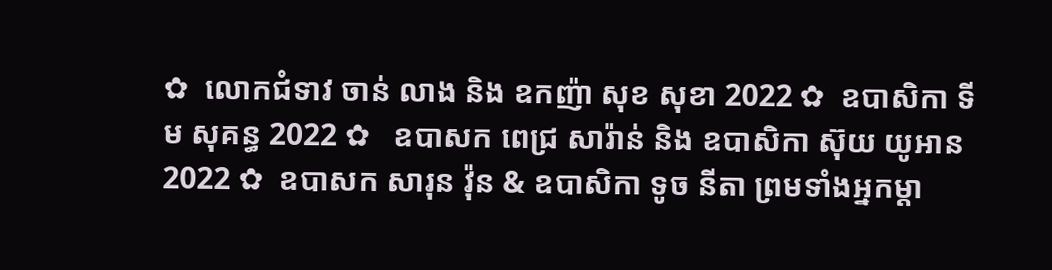✿  លោកជំទាវ ចាន់ លាង និង ឧកញ៉ា សុខ សុខា 2022 ✿  ឧបាសិកា ទីម សុគន្ធ 2022 ✿   ឧបាសក ពេជ្រ សារ៉ាន់ និង ឧបាសិកា ស៊ុយ យូអាន 2022 ✿  ឧបាសក សារុន វ៉ុន & ឧបាសិកា ទូច នីតា ព្រមទាំងអ្នកម្តា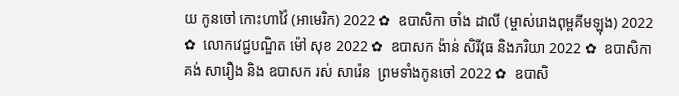យ កូនចៅ កោះហាវ៉ៃ (អាមេរិក) 2022 ✿  ឧបាសិកា ចាំង ដាលី (ម្ចាស់រោងពុម្ពគីមឡុង) 2022 ✿  លោកវេជ្ជបណ្ឌិត ម៉ៅ សុខ 2022 ✿  ឧបាសក ង៉ាន់ សិរីវុធ និងភរិយា 2022 ✿  ឧបាសិកា គង់ សារឿង និង ឧបាសក រស់ សារ៉េន  ព្រមទាំងកូនចៅ 2022 ✿  ឧបាសិ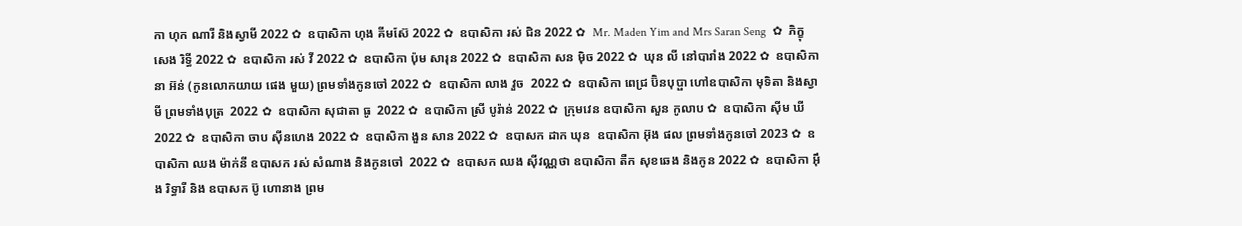កា ហុក ណារី និងស្វាមី 2022 ✿  ឧបាសិកា ហុង គីមស៊ែ 2022 ✿  ឧបាសិកា រស់ ជិន 2022 ✿  Mr. Maden Yim and Mrs Saran Seng  ✿  ភិក្ខុ សេង រិទ្ធី 2022 ✿  ឧបាសិកា រស់ វី 2022 ✿  ឧបាសិកា ប៉ុម សារុន 2022 ✿  ឧបាសិកា សន ម៉ិច 2022 ✿  ឃុន លី នៅបារាំង 2022 ✿  ឧបាសិកា នា អ៊ន់ (កូនលោកយាយ ផេង មួយ) ព្រមទាំងកូនចៅ 2022 ✿  ឧបាសិកា លាង វួច  2022 ✿  ឧបាសិកា ពេជ្រ ប៊ិនបុប្ផា ហៅឧបាសិកា មុទិតា និងស្វាមី ព្រមទាំងបុត្រ  2022 ✿  ឧបាសិកា សុជាតា ធូ  2022 ✿  ឧបាសិកា ស្រី បូរ៉ាន់ 2022 ✿  ក្រុមវេន ឧបាសិកា សួន កូលាប ✿  ឧបាសិកា ស៊ីម ឃី 2022 ✿  ឧបាសិកា ចាប ស៊ីនហេង 2022 ✿  ឧបាសិកា ងួន សាន 2022 ✿  ឧបាសក ដាក ឃុន  ឧបាសិកា អ៊ុង ផល ព្រមទាំងកូនចៅ 2023 ✿  ឧបាសិកា ឈង ម៉ាក់នី ឧបាសក រស់ សំណាង និងកូនចៅ  2022 ✿  ឧបាសក ឈង សុីវណ្ណថា ឧបាសិកា តឺក សុខឆេង និងកូន 2022 ✿  ឧបាសិកា អុឹង រិទ្ធារី និង ឧបាសក ប៊ូ ហោនាង ព្រម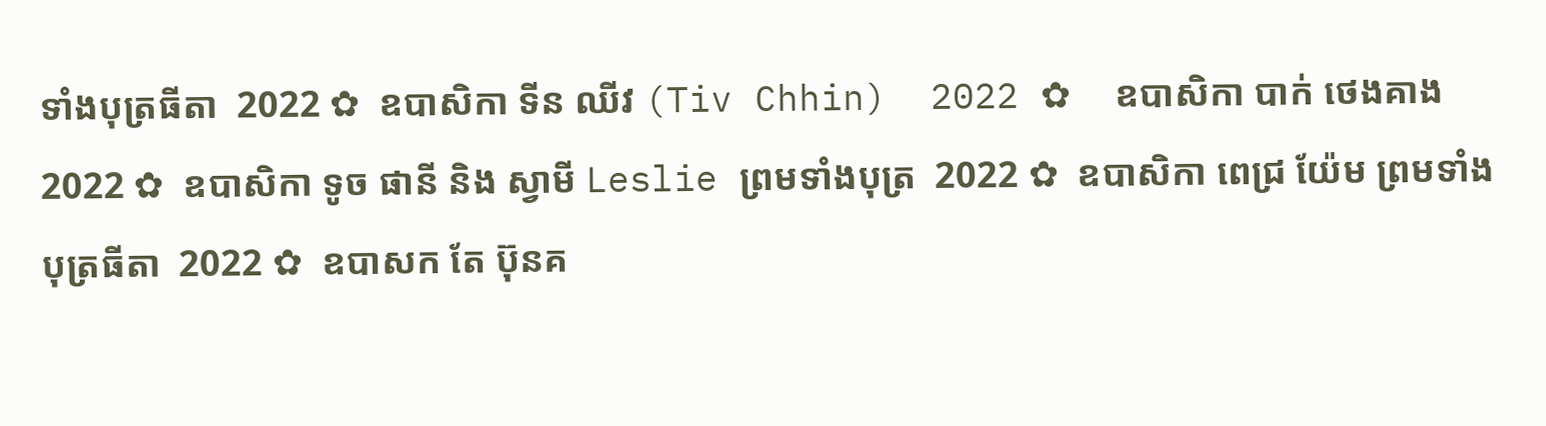ទាំងបុត្រធីតា  2022 ✿  ឧបាសិកា ទីន ឈីវ (Tiv Chhin)  2022 ✿  ឧបាសិកា បាក់ ថេងគាង 2022 ✿  ឧបាសិកា ទូច ផានី និង ស្វាមី Leslie ព្រមទាំងបុត្រ  2022 ✿  ឧបាសិកា ពេជ្រ យ៉ែម ព្រមទាំងបុត្រធីតា  2022 ✿  ឧបាសក តែ ប៊ុនគ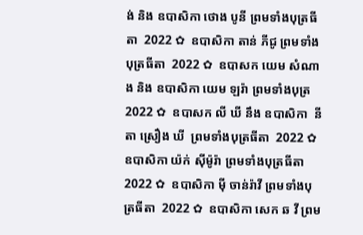ង់ និង ឧបាសិកា ថោង បូនី ព្រមទាំងបុត្រធីតា  2022 ✿  ឧបាសិកា តាន់ ភីជូ ព្រមទាំងបុត្រធីតា  2022 ✿  ឧបាសក យេម សំណាង និង ឧបាសិកា យេម ឡរ៉ា ព្រមទាំងបុត្រ  2022 ✿  ឧបាសក លី ឃី នឹង ឧបាសិកា  នីតា ស្រឿង ឃី  ព្រមទាំងបុត្រធីតា  2022 ✿  ឧបាសិកា យ៉ក់ សុីម៉ូរ៉ា ព្រមទាំងបុត្រធីតា  2022 ✿  ឧបាសិកា មុី ចាន់រ៉ាវី ព្រមទាំងបុត្រធីតា  2022 ✿  ឧបាសិកា សេក ឆ វី ព្រម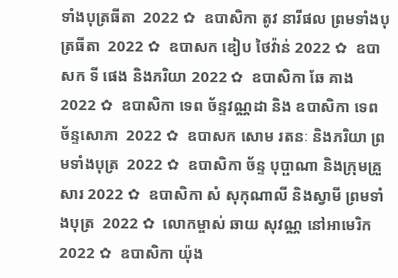ទាំងបុត្រធីតា  2022 ✿  ឧបាសិកា តូវ នារីផល ព្រមទាំងបុត្រធីតា  2022 ✿  ឧបាសក ឌៀប ថៃវ៉ាន់ 2022 ✿  ឧបាសក ទី ផេង និងភរិយា 2022 ✿  ឧបាសិកា ឆែ គាង 2022 ✿  ឧបាសិកា ទេព ច័ន្ទវណ្ណដា និង ឧបាសិកា ទេព ច័ន្ទសោភា  2022 ✿  ឧបាសក សោម រតនៈ និងភរិយា ព្រមទាំងបុត្រ  2022 ✿  ឧបាសិកា ច័ន្ទ បុប្ផាណា និងក្រុមគ្រួសារ 2022 ✿  ឧបាសិកា សំ សុកុណាលី និងស្វាមី ព្រមទាំងបុត្រ  2022 ✿  លោកម្ចាស់ ឆាយ សុវណ្ណ នៅអាមេរិក 2022 ✿  ឧបាសិកា យ៉ុង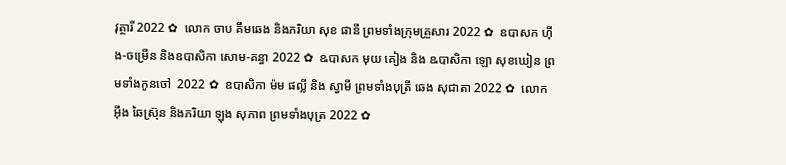វុត្ថារី 2022 ✿  លោក ចាប គឹមឆេង និងភរិយា សុខ ផានី ព្រមទាំងក្រុមគ្រួសារ 2022 ✿  ឧបាសក ហ៊ីង-ចម្រើន និងឧបាសិកា សោម-គន្ធា 2022 ✿  ឩបាសក មុយ គៀង និង ឩបាសិកា ឡោ សុខឃៀន ព្រមទាំងកូនចៅ  2022 ✿  ឧបាសិកា ម៉ម ផល្លី និង ស្វាមី ព្រមទាំងបុត្រី ឆេង សុជាតា 2022 ✿  លោក អ៊ឹង ឆៃស្រ៊ុន និងភរិយា ឡុង សុភាព ព្រមទាំងបុត្រ 2022 ✿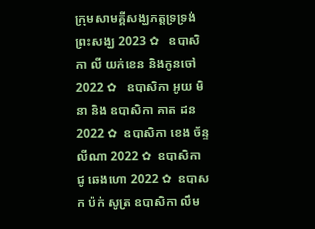ក្រុមសាមគ្គីសង្ឃភត្តទ្រទ្រង់ព្រះសង្ឃ 2023 ✿   ឧបាសិកា លី យក់ខេន និងកូនចៅ 2022 ✿   ឧបាសិកា អូយ មិនា និង ឧបាសិកា គាត ដន 2022 ✿  ឧបាសិកា ខេង ច័ន្ទលីណា 2022 ✿  ឧបាសិកា ជូ ឆេងហោ 2022 ✿  ឧបាសក ប៉ក់ សូត្រ ឧបាសិកា លឹម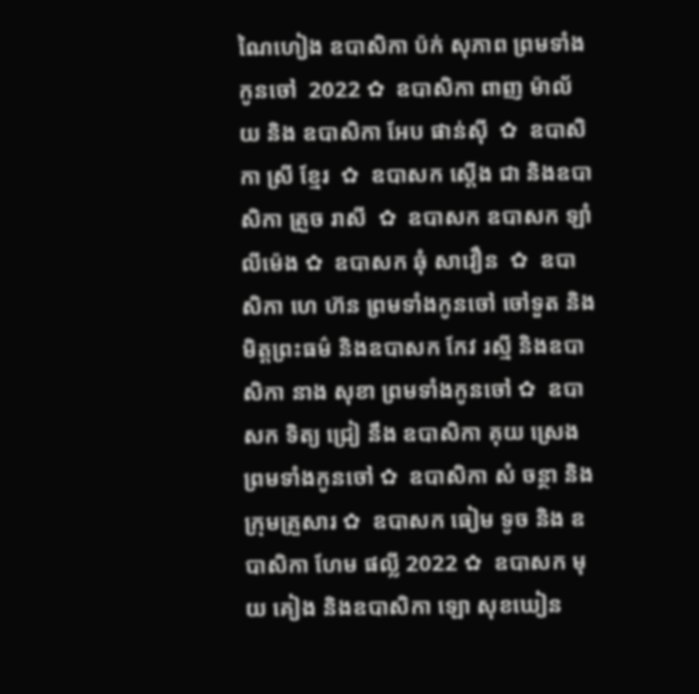ណៃហៀង ឧបាសិកា ប៉ក់ សុភាព ព្រមទាំងកូនចៅ  2022 ✿  ឧបាសិកា ពាញ ម៉ាល័យ និង ឧបាសិកា អែប ផាន់ស៊ី  ✿  ឧបាសិកា ស្រី ខ្មែរ  ✿  ឧបាសក ស្តើង ជា និងឧបាសិកា គ្រួច រាសី  ✿  ឧបាសក ឧបាសក ឡាំ លីម៉េង ✿  ឧបាសក ឆុំ សាវឿន  ✿  ឧបាសិកា ហេ ហ៊ន ព្រមទាំងកូនចៅ ចៅទួត និងមិត្តព្រះធម៌ និងឧបាសក កែវ រស្មី និងឧបាសិកា នាង សុខា ព្រមទាំងកូនចៅ ✿  ឧបាសក ទិត្យ ជ្រៀ នឹង ឧបាសិកា គុយ ស្រេង ព្រមទាំងកូនចៅ ✿  ឧបាសិកា សំ ចន្ថា និងក្រុមគ្រួសារ ✿  ឧបាសក ធៀម ទូច និង ឧបាសិកា ហែម ផល្លី 2022 ✿  ឧបាសក មុយ គៀង និងឧបាសិកា ឡោ សុខឃៀន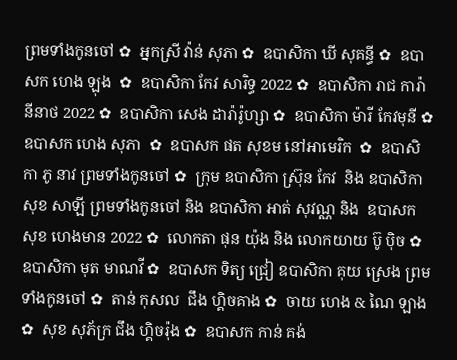ព្រមទាំងកូនចៅ ✿  អ្នកស្រី វ៉ាន់ សុភា ✿  ឧបាសិកា ឃី សុគន្ធី ✿  ឧបាសក ហេង ឡុង  ✿  ឧបាសិកា កែវ សារិទ្ធ 2022 ✿  ឧបាសិកា រាជ ការ៉ានីនាថ 2022 ✿  ឧបាសិកា សេង ដារ៉ារ៉ូហ្សា ✿  ឧបាសិកា ម៉ារី កែវមុនី ✿  ឧបាសក ហេង សុភា  ✿  ឧបាសក ផត សុខម នៅអាមេរិក  ✿  ឧបាសិកា ភូ នាវ ព្រមទាំងកូនចៅ ✿  ក្រុម ឧបាសិកា ស្រ៊ុន កែវ  និង ឧបាសិកា សុខ សាឡី ព្រមទាំងកូនចៅ និង ឧបាសិកា អាត់ សុវណ្ណ និង  ឧបាសក សុខ ហេងមាន 2022 ✿  លោកតា ផុន យ៉ុង និង លោកយាយ ប៊ូ ប៉ិច ✿  ឧបាសិកា មុត មាណវី ✿  ឧបាសក ទិត្យ ជ្រៀ ឧបាសិកា គុយ ស្រេង ព្រមទាំងកូនចៅ ✿  តាន់ កុសល  ជឹង ហ្គិចគាង ✿  ចាយ ហេង & ណៃ ឡាង ✿  សុខ សុភ័ក្រ ជឹង ហ្គិចរ៉ុង ✿  ឧបាសក កាន់ គង់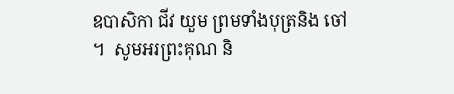ឧបាសិកា ជីវ យួម ព្រមទាំងបុត្រនិង ចៅ ។  សូមអរព្រះគុណ និ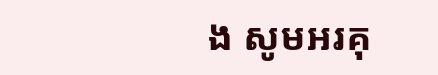ង សូមអរគុ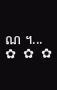ណ ។...       ✿  ✿  ✿